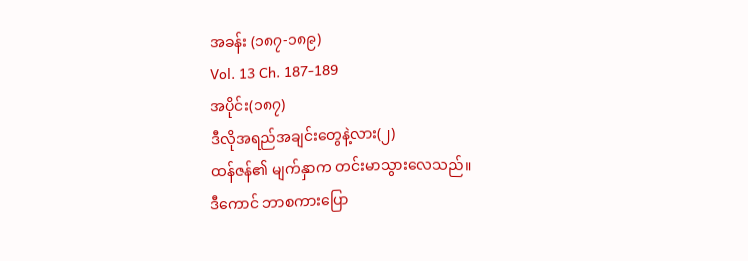အခန်း (၁၈၇-၁၈၉)
Vol. 13 Ch. 187-189
အပိုင်း(၁၈၇)
ဒီလိုအရည်အချင်းတွေနဲ့လား(၂)
ထန်ဇန်၏ မျက်နှာက တင်းမာသွားလေသည်။
ဒီကောင် ဘာစကားပြော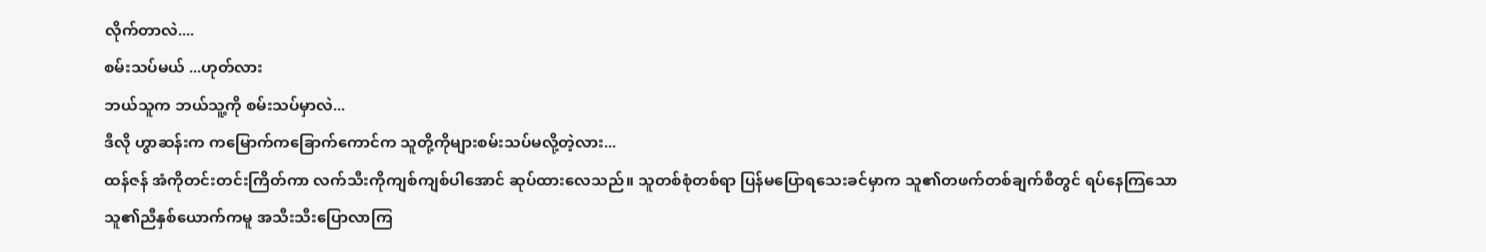လိုက်တာလဲ....
စမ်းသပ်မယ် ...ဟုတ်လား
ဘယ်သူက ဘယ်သူ့ကို စမ်းသပ်မှာလဲ...
ဒီလို ဟွာဆန်းက ကမြောက်ကခြောက်ကောင်က သူတို့ကိုများစမ်းသပ်မလို့တဲ့လား...
ထန်ဇန် အံကိုတင်းတင်းကြိတ်ကာ လက်သီးကိုကျစ်ကျစ်ပါအောင် ဆုပ်ထားလေသည်။ သူတစ်စုံတစ်ရာ ပြန်မပြောရသေးခင်မှာက သူ၏တဖက်တစ်ချက်စီတွင် ရပ်နေကြသော သူ၏ညီနှစ်ယောက်ကမူ အသီးသီးပြောလာကြ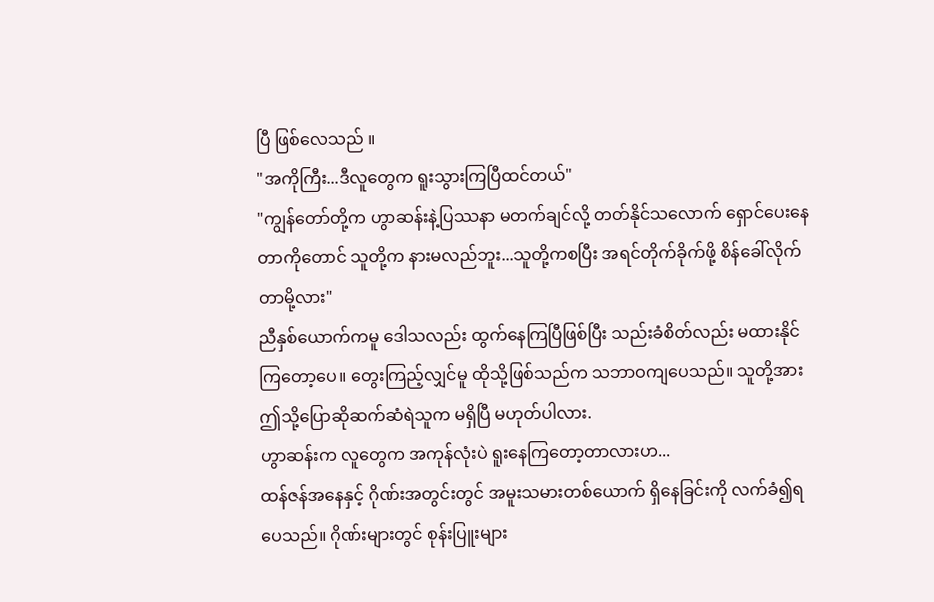ပြီ ဖြစ်လေသည် ။
"အကိုကြီး...ဒီလူတွေက ရူးသွားကြပြီထင်တယ်"
"ကျွန်တော်တို့က ဟွာဆန်းနဲ့ပြဿနာ မတက်ချင်လို့ တတ်နိုင်သလောက် ရှောင်ပေးနေတာကိုတောင် သူတို့က နားမလည်ဘူး...သူတို့ကစပြီး အရင်တိုက်ခိုက်ဖို့ စိန်ခေါ်လိုက်တာမို့လား"
ညီနှစ်ယောက်ကမူ ဒေါသလည်း ထွက်နေကြပြီဖြစ်ပြီး သည်းခံစိတ်လည်း မထားနိုင်ကြတော့ပေ။ တွေးကြည့်လျှင်မူ ထိုသို့ဖြစ်သည်က သဘာဝကျပေသည်။ သူတို့အား ဤသို့ပြောဆိုဆက်ဆံရဲသူက မရှိပြီ မဟုတ်ပါလား.
ဟွာဆန်းက လူတွေက အကုန်လုံးပဲ ရူးနေကြတော့တာလားဟ...
ထန်ဇန်အနေနှင့် ဂိုဏ်းအတွင်းတွင် အမူးသမားတစ်ယောက် ရှိနေခြင်းကို လက်ခံ၍ရပေသည်။ ဂိုဏ်းများတွင် စုန်းပြူးများ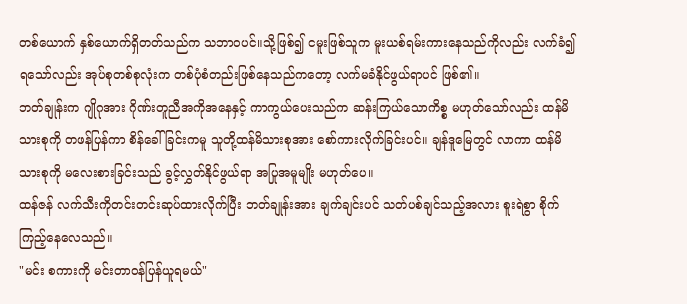တစ်ယောက် နှစ်ယောက်ရှိတတ်သည်က သဘာဝပင်။သို့ဖြစ်၍ ငမူးဖြစ်သူက မူးယစ်ရမ်းကားနေသည်ကိုလည်း လက်ခံ၍ရသော်လည်း အုပ်စုတစ်စုလုံးက တစ်ပုံစံတည်းဖြစ်နေသည်ကတော့ လက်မခံနိုင်ဖွယ်ရာပင် ဖြစ်၏။
ဘတ်ချုန်းက ဂျိုဂုအား ဂိုဏ်းတူညီအကိုအနေနှင့် ကာကွယ်ပေးသည်က ဆန်းကြယ်သောကိစ္စ မဟုတ်သော်လည်း ထန်မိသားစုကို တဖန်ပြန်ကာ စိန်ခေါ်ခြင်းကမူ သူတို့ထန်မိသားစုအား စော်ကားလိုက်ခြင်းပင်။ ချန်ဒူမြေတွင် လာကာ ထန်မိသားစုကို မလေးစားခြင်းသည် ခွင့်လွှတ်နိုင်ဖွယ်ရာ အပြုအမူမျိုး မဟုတ်ပေ။
ထန်ဇန် လက်သီးကိုတင်းတင်းဆုပ်ထားလိုက်ပြီး ဘတ်ချုန်းအား ချက်ချင်းပင် သတ်ပစ်ချင်သည့်အလား စူးရဲစွာ စိုက်ကြည့်နေလေသည်။
"မင်း စကားကို မင်းတာဝန်ပြန်ယူရမယ်"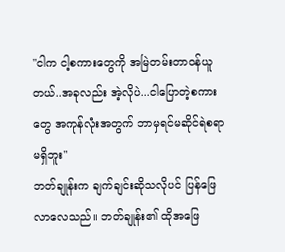"ငါက ငါ့စကားတွေကို အမြဲတမ်းတာဝန်ယူတယ်..အခုလည်း အဲ့လိုပဲ...ငါပြောတဲ့စကားတွေ အကုန်လုံးအတွက် ဘာမှရင်မဆိုင်ရဲစရာ မရှိဘူး"
ဘတ်ချုန်းက ချက်ချင်းဆိုသလိုပင် ပြန်ဖြေလာလေသည်။ ဘတ်ချုန်း၏ ထိုအဖြေ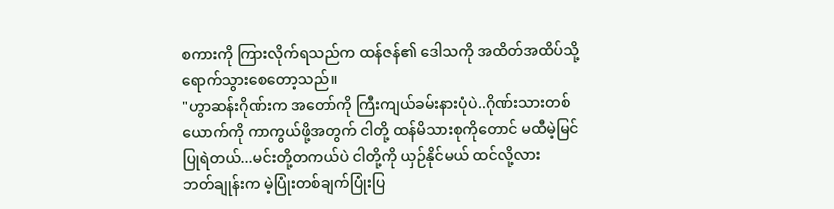စကားကို ကြားလိုက်ရသည်က ထန်ဇန်၏ ဒေါသကို အထိတ်အထိပ်သို့ ရောက်သွားစေတော့သည်။
"ဟွာဆန်းဂိုဏ်းက အတော်ကို ကြီးကျယ်ခမ်းနားပုံပဲ..ဂိုဏ်းသားတစ်ယောက်ကို ကာကွယ်ဖို့အတွက် ငါတို့ ထန်မိသားစုကိုတောင် မထီမဲ့မြင် ပြုရဲတယ်...မင်းတို့တကယ်ပဲ ငါတို့ကို ယှဉ်နိုင်မယ် ထင်လို့လား
ဘတ်ချုန်းက မဲ့ပြုံးတစ်ချက်ပြုံးပြ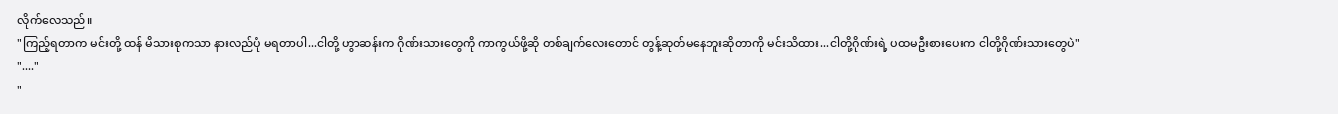လိုက်လေသည်။
"ကြည့်ရတာက မင်းတို့ ထန် မိသားစုကသာ နားလည်ပုံ မရတာပါ...ငါတို့ ဟွာဆန်းက ဂိုဏ်းသားတွေကို ကာကွယ်ဖို့ဆို တစ်ချက်လေးတောင် တွန့်ဆုတ်မနေဘူးဆိုတာကို မင်းသိထား...ငါတို့ဂိုဏ်းရဲ့ ပထမဦးစားပေးက ငါတို့ဂိုဏ်းသားတွေပဲ"
"...."
"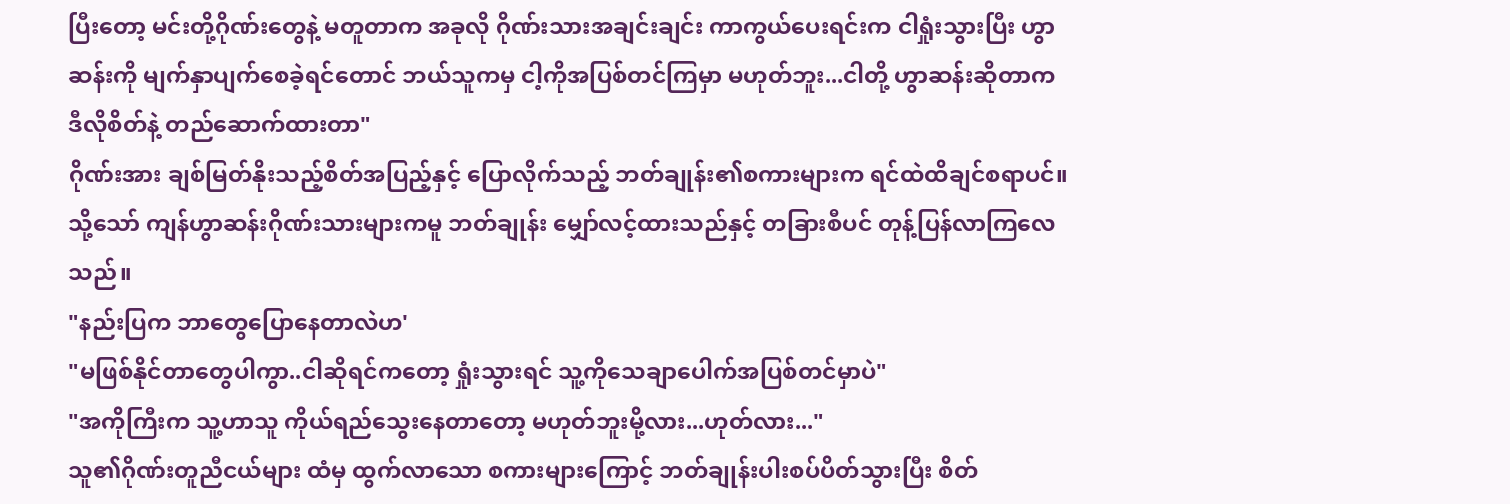ပြီးတော့ မင်းတို့ဂိုဏ်းတွေနဲ့ မတူတာက အခုလို ဂိုဏ်းသားအချင်းချင်း ကာကွယ်ပေးရင်းက ငါရှုံးသွားပြီး ဟွာဆန်းကို မျက်နှာပျက်စေခဲ့ရင်တောင် ဘယ်သူကမှ ငါ့ကိုအပြစ်တင်ကြမှာ မဟုတ်ဘူး...ငါတို့ ဟွာဆန်းဆိုတာက ဒီလိုစိတ်နဲ့ တည်ဆောက်ထားတာ"
ဂိုဏ်းအား ချစ်မြတ်နိုးသည့်စိတ်အပြည့်နှင့် ပြောလိုက်သည့် ဘတ်ချုန်း၏စကားများက ရင်ထဲထိချင်စရာပင်။ သို့သော် ကျန်ဟွာဆန်းဂိုဏ်းသားများကမူ ဘတ်ချုန်း မျှော်လင့်ထားသည်နှင့် တခြားစီပင် တုန့်ပြန်လာကြလေသည်။
"နည်းပြက ဘာတွေပြောနေတာလဲဟ'
"မဖြစ်နိုင်တာတွေပါကွာ..ငါဆိုရင်ကတော့ ရှုံးသွားရင် သူ့ကိုသေချာပေါက်အပြစ်တင်မှာပဲ"
"အကိုကြီးက သူ့ဟာသူ ကိုယ်ရည်သွေးနေတာတော့ မဟုတ်ဘူးမို့လား...ဟုတ်လား..."
သူ၏ဂိုဏ်းတူညီငယ်များ ထံမှ ထွက်လာသော စကားများကြောင့် ဘတ်ချုန်းပါးစပ်ပိတ်သွားပြီး စိတ်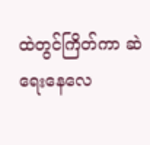ထဲတွင်ကြိတ်ကာ ဆဲရေးနေလေ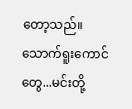တော့သည်။
သောက်ရူးကောင်တွေ...မင်းတို့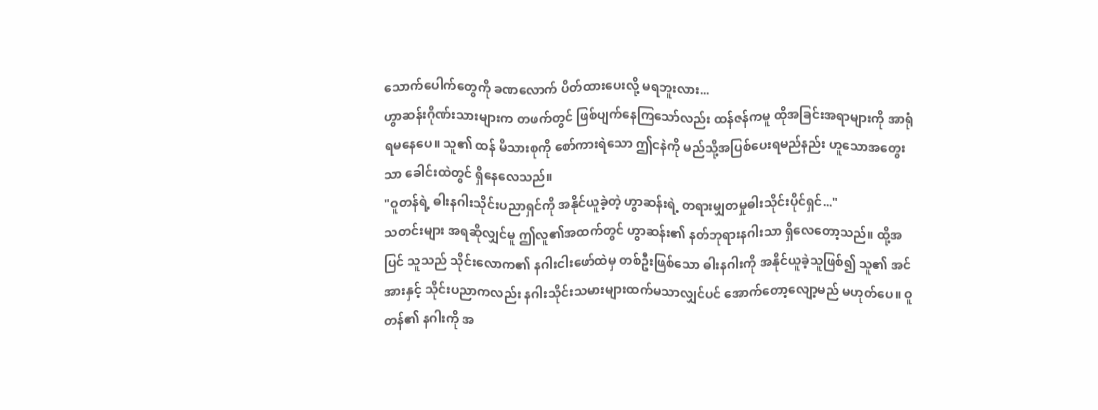သောက်ပေါက်တွေကို ခဏလောက် ပိတ်ထားပေးလို့ မရဘူးလား...
ဟွာဆန်းဂိုဏ်းသားများက တဖက်တွင် ဖြစ်ပျက်နေကြသော်လည်း ထန်ဇန်ကမူ ထိုအခြင်းအရာများကို အာရုံရမနေပေ။ သူ၏ ထန် မိသားစုကို စော်ကားရဲသော ဤငနဲကို မည်သို့အပြစ်ပေးရမည်နည်း ဟူသောအတွေးသာ ခေါင်းထဲတွင် ရှိနေလေသည်။
"ဝူတန်ရဲ့ ဓါးနဂါးသိုင်းပညာရှင်ကို အနိုင်ယူခဲ့တဲ့ ဟွာဆန်းရဲ့ တရားမျှတမှုဓါးသိုင်းပိုင်ရှင်..."
သတင်းများ အရဆိုလျှင်မူ ဤလူ၏အထက်တွင် ဟွာဆန်း၏ နတ်ဘုရားနဂါးသာ ရှိလေတော့သည်။ ထို့အပြင် သူသည် သိုင်းလောက၏ နဂါးငါးဖော်ထဲမှ တစ်ဦးဖြစ်သော ဓါးနဂါးကို အနိုင်ယူခဲ့သူဖြစ်၍ သူ၏ အင်အားနှင့် သိုင်းပညာကလည်း နဂါးသိုင်းသမားများထက်မသာလျှင်ပင် အောက်တော့လျော့မည် မဟုတ်ပေ။ ဝူတန်၏ နဂါးကို အ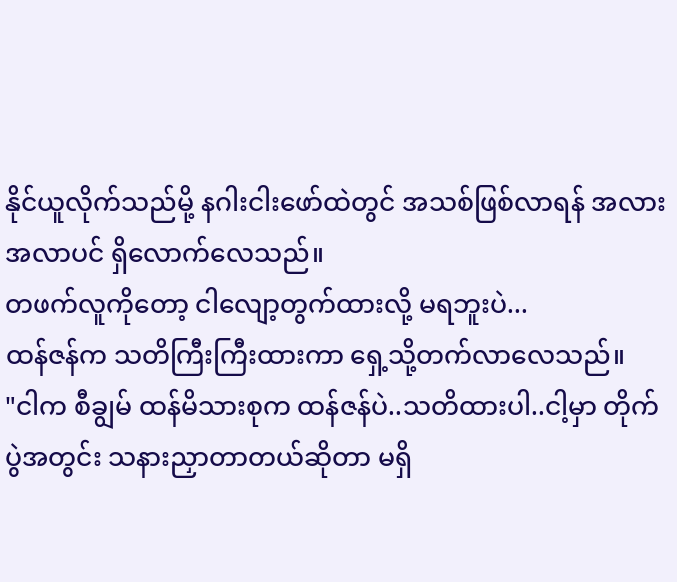နိုင်ယူလိုက်သည်မို့ နဂါးငါးဖော်ထဲတွင် အသစ်ဖြစ်လာရန် အလားအလာပင် ရှိလောက်လေသည်။
တဖက်လူကိုတော့ ငါလျော့တွက်ထားလို့ မရဘူးပဲ...
ထန်ဇန်က သတိကြီးကြီးထားကာ ရှေ့သို့တက်လာလေသည်။
"ငါက စီချွမ် ထန်မိသားစုက ထန်ဇန်ပဲ..သတိထားပါ..ငါ့မှာ တိုက်ပွဲအတွင်း သနားညှာတာတယ်ဆိုတာ မရှိ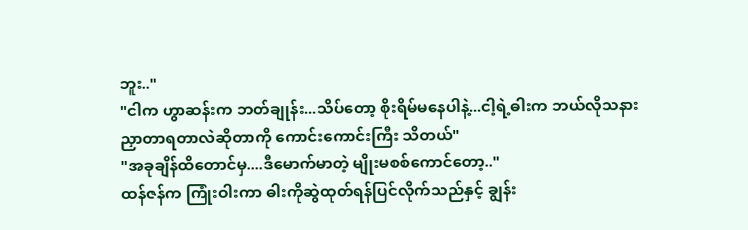ဘူး.."
"ငါက ဟွာဆန်းက ဘတ်ချုန်း...သိပ်တော့ စိုးရိမ်မနေပါနဲ့...ငါ့ရဲ့ဓါးက ဘယ်လိုသနားညှာတာရတာလဲဆိုတာကို ကောင်းကောင်းကြီး သိတယ်"
"အခုချိန်ထိတောင်မှ....ဒီမောက်မာတဲ့ မျိုးမစစ်ကောင်တော့.."
ထန်ဇန်က ကြုံးဝါးကာ ဓါးကိုဆွဲထုတ်ရန်ပြင်လိုက်သည်နှင့် ချွန်း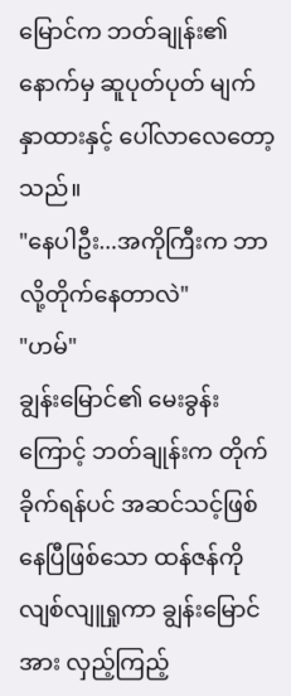မြောင်က ဘတ်ချုန်း၏နောက်မှ ဆူပုတ်ပုတ် မျက်နှာထားနှင့် ပေါ်လာလေတော့သည်။
"နေပါဦး...အကိုကြီးက ဘာလို့တိုက်နေတာလဲ"
"ဟမ်"
ချွန်းမြောင်၏ မေးခွန်းကြောင့် ဘတ်ချုန်းက တိုက်ခိုက်ရန်ပင် အဆင်သင့်ဖြစ်နေပြီဖြစ်သော ထန်ဇန်ကို လျစ်လျူရှုကာ ချွန်းမြောင်အား လှည့်ကြည့်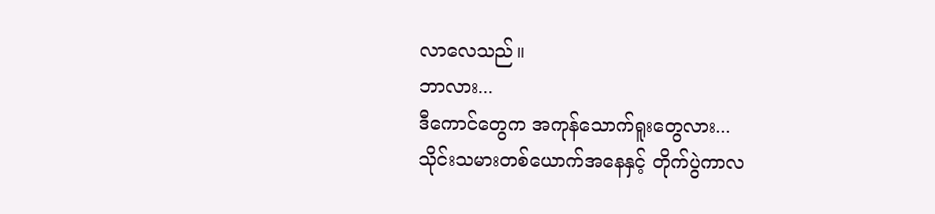လာလေသည်။
ဘာလား...
ဒီကောင်တွေက အကုန်သောက်ရူးတွေလား...
သိုင်းသမားတစ်ယောက်အနေနှင့် တိုက်ပွဲကာလ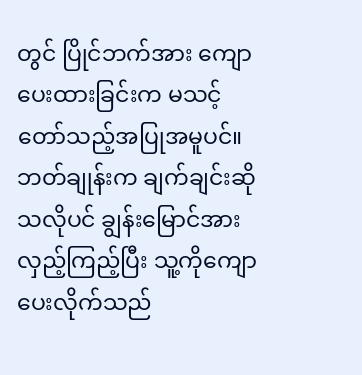တွင် ပြိုင်ဘက်အား ကျောပေးထားခြင်းက မသင့်တော်သည့်အပြုအမူပင်။
ဘတ်ချုန်းက ချက်ချင်းဆိုသလိုပင် ချွန်းမြောင်အား လှည့်ကြည့်ပြီး သူ့ကိုကျောပေးလိုက်သည်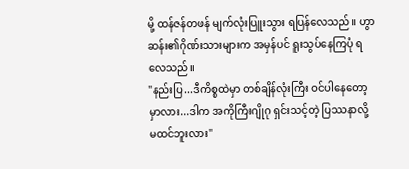မို့ ထန်ဇန်တဖန် မျက်လုံးပြူးသွား ရပြန်လေသည်။ ဟွာဆန်း၏ဂိုဏ်းသားများက အမှန်ပင် ရူးသွပ်နေကြပုံ ရလေသည်။
"နည်းပြ...ဒီကိစ္စထဲမှာ တစ်ချိန်လုံးကြီး ဝင်ပါနေတော့မှာလား...ဒါက အကိုကြီးဂျိုဂု ရှင်းသင့်တဲ့ ပြဿနာလို့ မထင်ဘူးလား"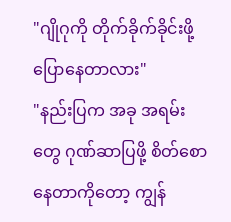"ဂျိုဂုကို တိုက်ခိုက်ခိုင်းဖို့ ပြောနေတာလား"
"နည်းပြက အခု အရမ်းတွေ ဂုဏ်ဆာပြဖို့ စိတ်စောနေတာကိုတော့ ကျွန်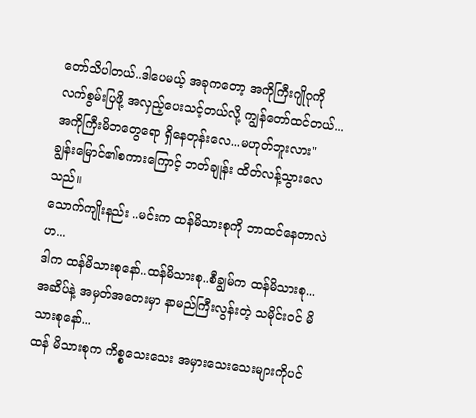တော်သိပါတယ်..ဒါပေမယ့် အခုကတော့ အကိုကြီးဂျိုဂုကို လက်စွမ်းပြဖို့ အလှည့်ပေးသင့်တယ်လို့ ကျွန်တော်ထင်တယ်...အကိုကြီးမိဘတွေရော ရှိနေတုန်းလေ...မဟုတ်ဘူးလား"
ချွန်းမြောင်၏စကားကြောင့် ဘတ်ချုန်း ထိတ်လန့်သွားလေသည်။
သောက်ကျိုးနည်း ..မင်းက ထန်မိသားစုကို ဘာထင်နေတာလဲဟ...
ဒါက ထန်မိသားစုနော်..ထန်မိသားစု..စီချွမ်က ထန်မိသားစု...
အဆိပ်နဲ့ အမှတ်အတေးမှာ နာမည်ကြီးလွန်းတဲ့ သမိုင်းဝင် မိသားစုနော်...
ထန် မိသားစုက ကိစ္စသေးသေး အမှားသေးသေးများကိုပင်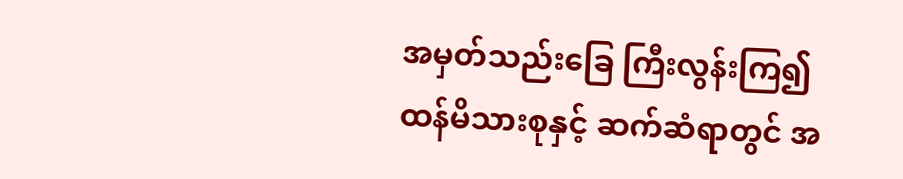အမှတ်သည်းခြေ ကြီးလွန်းကြ၍ ထန်မိသားစုနှင့် ဆက်ဆံရာတွင် အ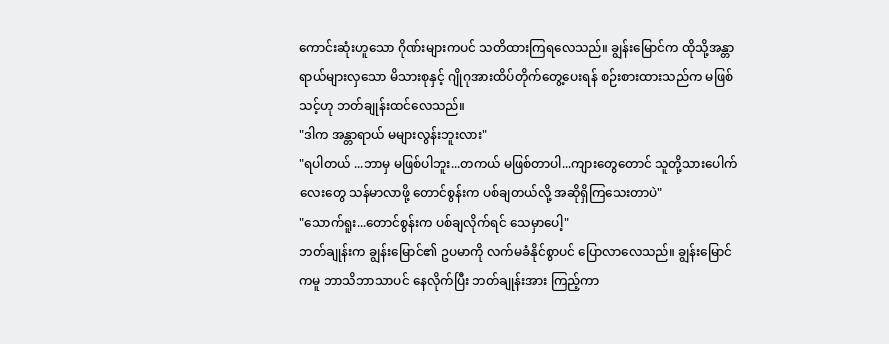ကောင်းဆုံးဟူသော ဂိုဏ်းများကပင် သတိထားကြရလေသည်။ ချွန်းမြောင်က ထိုသို့အန္တာရာယ်များလှသော မိသားစုနှင့် ဂျိုဂုအားထိပ်တိုက်တွေ့ပေးရန် စဉ်းစားထားသည်က မဖြစ်သင့်ဟု ဘတ်ချုန်းထင်လေသည်။
"ဒါက အန္တာရာယ် မများလွန်းဘူးလား"
"ရပါတယ် ...ဘာမှ မဖြစ်ပါဘူး...တကယ် မဖြစ်တာပါ...ကျားတွေတောင် သူတို့သားပေါက်လေးတွေ သန်မာလာဖို့ တောင်စွန်းက ပစ်ချတယ်လို့ အဆိုရှိကြသေးတာပဲ"
"သောက်ရူး...တောင်စွန်းက ပစ်ချလိုက်ရင် သေမှာပေါ့"
ဘတ်ချုန်းက ချွန်းမြောင်၏ ဥပမာကို လက်မခံနိုင်စွာပင် ပြောလာလေသည်။ ချွန်းမြောင်ကမူ ဘာသိဘာသာပင် နေလိုက်ပြီး ဘတ်ချုန်းအား ကြည့်ကာ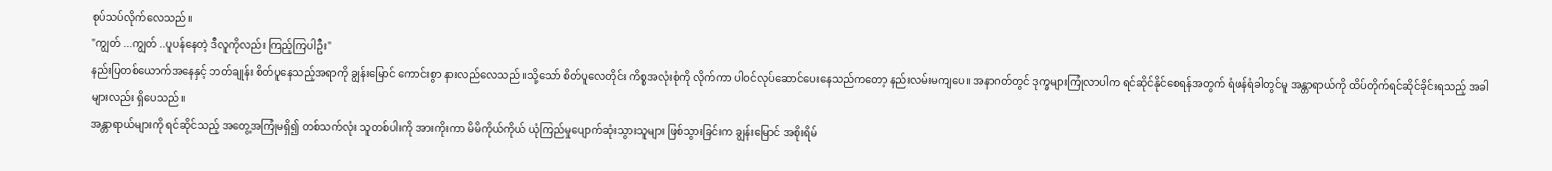စုပ်သပ်လိုက်လေသည်။
"ကျွတ် ...ကျွတ် ..ပူပန်နေတဲ့ ဒီလူကိုလည်း ကြည့်ကြပါဦး"
နည်းပြတစ်ယောက်အနေနှင့် ဘတ်ချုန်း စိတ်ပူနေသည့်အရာကို ချွန်းမြောင် ကောင်းစွာ နားလည်လေသည် ။သို့သော် စိတ်ပူလေတိုင်း ကိစ္စအလုံးစုံကို လိုက်ကာ ပါဝင်လုပ်ဆောင်ပေးနေသည်ကတော့ နည်းလမ်းမကျပေ။ အနာဂတ်တွင် ဒုက္ခများကြုံလာပါက ရင်ဆိုင်နိုင်စေရန်အတွက် ရံဖန်ရံခါတွင်မူ အန္တာရာယ်ကို ထိပ်တိုက်ရင်ဆိုင်ခိုင်းရသည့် အခါများလည်း ရှိပေသည်။
အန္တာရာယ်များကို ရင်ဆိုင်သည့် အတွေ့အကြုံမရှိ၍ တစ်သက်လုံး သူတစ်ပါးကို အားကိုးကာ မိမိကိုယ်ကိုယ် ယုံကြည်မှုပျောက်ဆုံးသွားသူများ ဖြစ်သွားခြင်းက ချွန်းမြောင် အစိုးရိမ်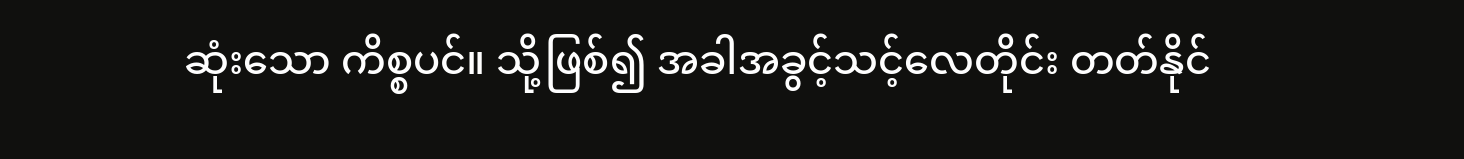ဆုံးသော ကိစ္စပင်။ သို့ဖြစ်၍ အခါအခွင့်သင့်လေတိုင်း တတ်နိုင်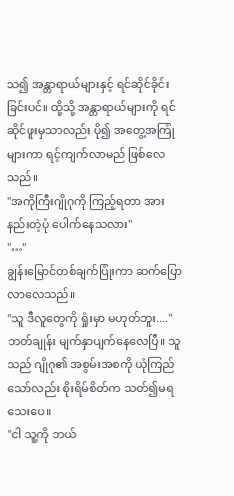သ၍ အန္တာရာယ်များနှင့် ရင်ဆိုင်ခိုင်းခြင်းပင်။ ထို့သို့ အန္တာရာယ်များကို ရင်ဆိုင်ဖူးမှသာလည်း ပို၍ အတွေ့အကြုံများကာ ရင့်ကျက်လာမည် ဖြစ်လေသည်။
"အကိုကြီးဂျိုဂုကို ကြည့်ရတာ အားနည်းတဲ့ပုံ ပေါက်နေသလား"
"…"
ချွန်းမြောင်တစ်ချက်ပြုံးကာ ဆက်ပြောလာလေသည်။
"သူ ဒီလူတွေကို ရှုံးမှာ မဟုတ်ဘူး...."
ဘတ်ချုန်း မျက်နှာပျက်နေလေပြီ။ သူသည် ဂျိုဂု၏ အစွမ်းအစကို ယုံကြည်သော်လည်း စိုးရိမ်စိတ်က သတ်၍မရသေးပေ။
"ငါ သူ့ကို ဘယ်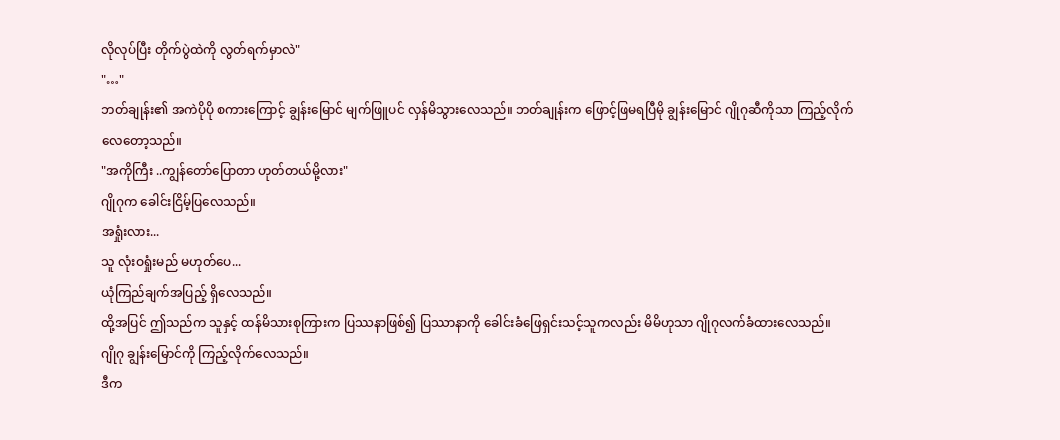လိုလုပ်ပြီး တိုက်ပွဲထဲကို လွတ်ရက်မှာလဲ"
"…"
ဘတ်ချုန်း၏ အကဲပိုပို စကားကြောင့် ချွန်းမြောင် မျက်ဖြူပင် လှန်မိသွားလေသည်။ ဘတ်ချုန်းက ဖြောင့်ဖြမရပြီမို ချွန်းမြောင် ဂျိုဂုဆီကိုသာ ကြည့်လိုက်လေတော့သည်။
"အကိုကြီး ..ကျွန်တော်ပြောတာ ဟုတ်တယ်မို့လား"
ဂျိုဂုက ခေါင်းငြိမ့်ပြလေသည်။
အရှုံးလား...
သူ လုံးဝရှုံးမည် မဟုတ်ပေ...
ယုံကြည်ချက်အပြည့် ရှိလေသည်။
ထို့အပြင် ဤသည်က သူနှင့် ထန်မိသားစုကြားက ပြဿနာဖြစ်၍ ပြဿာနာကို ခေါင်းခံဖြေရှင်းသင့်သူကလည်း မိမိဟုသာ ဂျိုဂုလက်ခံထားလေသည်။
ဂျိုဂု ချွန်းမြောင်ကို ကြည့်လိုက်လေသည်။
ဒီက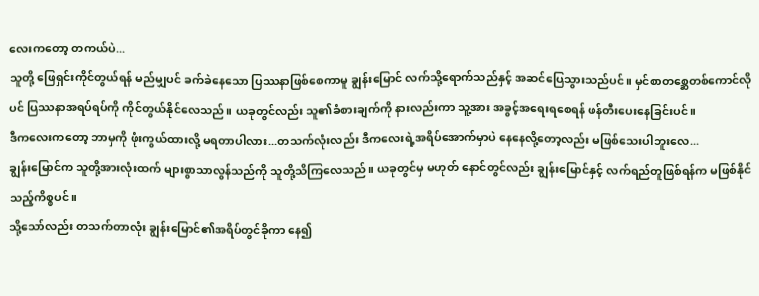လေးကတော့ တကယ်ပဲ...
သူတို့ ဖြေရှင်းကိုင်တွယ်ရန် မည်မျှပင် ခက်ခဲနေသော ပြဿနာဖြစ်စေကာမူ ချွန်းမြောင် လက်သို့ရောက်သည်နှင့် အဆင်ပြေသွားသည်ပင်။ မှင်စာတစ္ဆေတစ်ကောင်လိုပင် ပြဿနာအရပ်ရပ်ကို ကိုင်တွယ်နိုင်လေသည်။ ယခုတွင်လည်း သူ၏ခံစားချက်ကို နားလည်းကာ သူ့အား အခွင့်အရေးရစေရန် ဖန်တီးပေးနေခြင်းပင်။
ဒီကလေးကတော့ ဘာမှကို ဖုံးကွယ်ထားလို့ မရတာပါလား...တသက်လုံးလည်း ဒီကလေးရဲ့အရိပ်အောက်မှာပဲ နေနေလို့တော့လည်း မဖြစ်သေးပါဘူးလေ...
ချွန်းမြောင်က သူတို့အားလုံးထက် များစွာသာလွန်သည်ကို သူတို့သိကြလေသည်။ ယခုတွင်မှ မဟုတ် နောင်တွင်လည်း ချွန်းမြောင်နှင့် လက်ရည်တူဖြစ်ရန်က မဖြစ်နိုင်သည့်ကိစ္စပင်။
သို့သော်လည်း တသက်တာလုံး ချွန်းမြောင်၏အရိပ်တွင်ခိုကာ နေ၍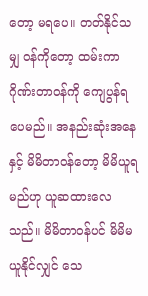တော့ မရပေ။ တတ်နိုင်သမျှ ဝန်ကိုတော့ ထမ်းကာ ဂိုဏ်းတာဝန်ကို ကျေပွန်ရပေမည်။ အနည်းဆုံးအနေနှင့် မိမိတာဝန်တော့ မိမိယူရမည်ဟု ယူဆထားလေသည်။ မိမိတာဝန်ပင် မိမိမယူနိုင်လျှင် သေ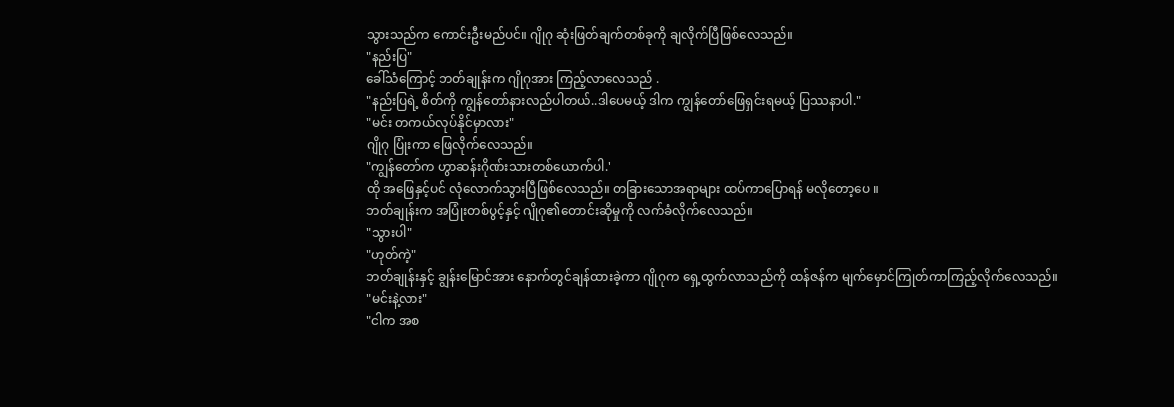သွားသည်က ကောင်းဦးမည်ပင်။ ဂျိုဂု ဆုံးဖြတ်ချက်တစ်ခုကို ချလိုက်ပြီဖြစ်လေသည်။
"နည်းပြ"
ခေါ်သံကြောင့် ဘတ်ချုန်းက ဂျိုဂုအား ကြည့်လာလေသည် .
"နည်းပြရဲ့ စိတ်ကို ကျွန်တော်နားလည်ပါတယ်..ဒါပေမယ့် ဒါက ကျွန်တော်ဖြေရှင်းရမယ့် ပြဿနာပါ."
"မင်း တကယ်လုပ်နိုင်မှာလား"
ဂျိုဂု ပြုံးကာ ဖြေလိုက်လေသည်။
"ကျွန်တော်က ဟွာဆန်းဂိုဏ်းသားတစ်ယောက်ပါ.'
ထို အဖြေနှင့်ပင် လုံလောက်သွားပြီဖြစ်လေသည်။ တခြားသောအရာများ ထပ်ကာပြောရန် မလိုတော့ပေ ။
ဘတ်ချုန်းက အပြုံးတစ်ပွင့်နှင့် ဂျိုဂု၏တောင်းဆိုမှုကို လက်ခံလိုက်လေသည်။
"သွားပါ"
"ဟုတ်ကဲ့"
ဘတ်ချုန်းနှင့် ချွန်းမြောင်အား နောက်တွင်ချန်ထားခဲ့ကာ ဂျိုဂုက ရှေ့ထွက်လာသည်ကို ထန်ဇန်က မျက်မှောင်ကြုတ်ကာကြည့်လိုက်လေသည်။
"မင်းနဲ့လား"
"ငါက အစ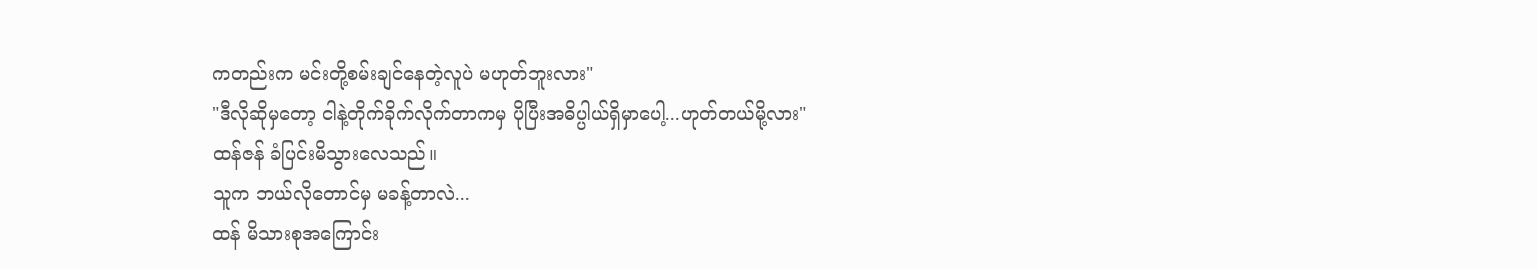ကတည်းက မင်းတို့စမ်းချင်နေတဲ့လူပဲ မဟုတ်ဘူးလား"
"ဒီလိုဆိုမှတော့ ငါနဲ့တိုက်ခိုက်လိုက်တာကမှ ပိုပြီးအဓိပ္ပါယ်ရှိမှာပေါ့...ဟုတ်တယ်မို့လား"
ထန်ဇန် ခံပြင်းမိသွားလေသည်။
သူက ဘယ်လိုတောင်မှ မခန့်တာလဲ...
ထန် မိသားစုအကြောင်း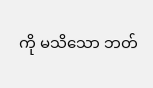ကို မသိသော ဘတ်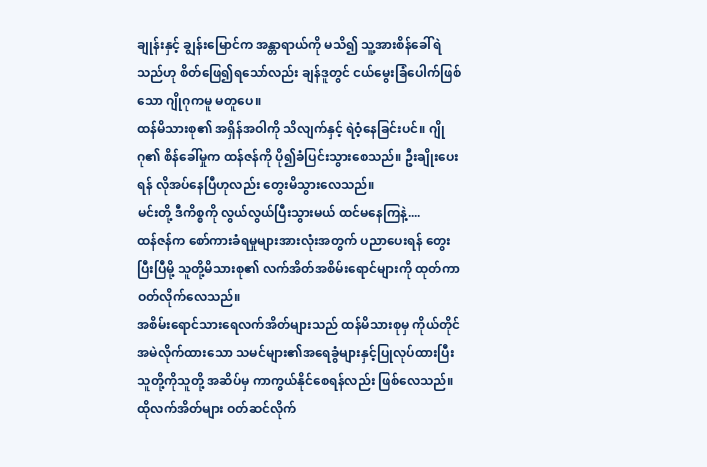ချုန်းနှင့် ချွန်းမြောင်က အန္တာရာယ်ကို မသိ၍ သူ့အားစိန်ခေါ်ရဲသည်ဟု စိတ်ဖြေ၍ရသော်လည်း ချန်ဒူတွင် ငယ်မွေးခြံပေါက်ဖြစ်သော ဂျိုဂုကမူ မတူပေ။
ထန်မိသားစု၏ အရှိန်အဝါကို သိလျက်နှင့် ရဲဝံ့နေခြင်းပင်။ ဂျိုဂု၏ စိန်ခေါ်မှုက ထန်ဇန်ကို ပို၍ခံပြင်းသွားစေသည်။ ဦးချိုးပေးရန် လိုအပ်နေပြီဟုလည်း တွေးမိသွားလေသည်။
မင်းတို့ ဒီကိစ္စကို လွယ်လွယ်ပြီးသွားမယ် ထင်မနေကြနဲ့....
ထန်ဇန်က စော်ကားခံရမှုများအားလုံးအတွက် ပညာပေးရန် တွေးပြီးပြီမို့ သူတို့မိသားစု၏ လက်အိတ်အစိမ်းရောင်များကို ထုတ်ကာဝတ်လိုက်လေသည်။
အစိမ်းရောင်သားရေလက်အိတ်များသည် ထန်မိသားစုမှ ကိုယ်တိုင်အမဲလိုက်ထားသော သမင်များ၏အရေခွံများနှင့်ပြုလုပ်ထားပြီး
သူတို့ကိုသူတို့ အဆိပ်မှ ကာကွယ်နိုင်စေရန်လည်း ဖြစ်လေသည်။
ထိုလက်အိတ်များ ဝတ်ဆင်လိုက်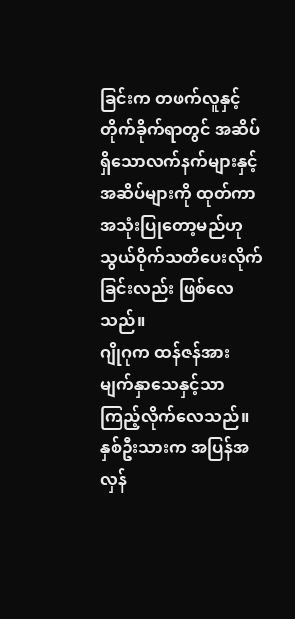ခြင်းက တဖက်လူနှင့်တိုက်ခိုက်ရာတွင် အဆိပ်ရှိသောလက်နက်များနှင့် အဆိပ်များကို ထုတ်ကာအသုံးပြုတော့မည်ဟု သွယ်ဝိုက်သတိပေးလိုက်ခြင်းလည်း ဖြစ်လေသည်။
ဂျိုဂုက ထန်ဇန်အား မျက်နှာသေနှင့်သာ ကြည့်လိုက်လေသည်။ နှစ်ဦးသားက အပြန်အလှန်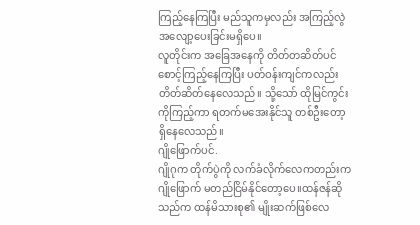ကြည့်နေကြပြီး မည်သူကမှလည်း အကြည့်လွဲ အလျော့ပေးခြင်းမရှိပေ။
လူတိုင်းက အခြေအနေကို တိတ်တဆိတ်ပင် စောင့်ကြည့်နေကြပြီး ပတ်ဝန်းကျင်ကလည်း တိတ်ဆိတ်နေလေသည်။ သို့သော် ထိုမြင်ကွင်းကိုကြည့်ကာ ရတက်မအေးနိုင်သူ တစ်ဦးတော့ရှိနေလေသည်။
ဂျိုဖြောက်ပင်.
ဂျိုဂုက တိုက်ပွဲကို လက်ခံလိုက်လေကတည်းက ဂျိုဖြောက် မတည်ငြိမ်နိုင်တော့ပေ။ထန်ဇန်ဆိုသည်က ထန်မိသားစု၏ မျိုးဆက်ဖြစ်လေ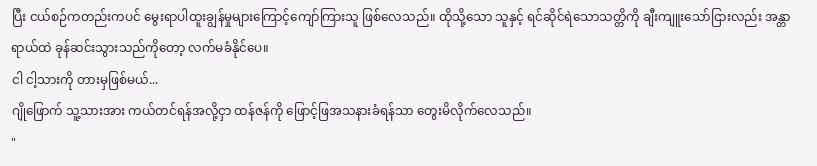ပြီး ငယ်စဉ်ကတည်းကပင် မွေးရာပါထူးချွန်မှုများကြောင့်ကျော်ကြားသူ ဖြစ်လေသည်။ ထိုသို့သော သူနှင့် ရင်ဆိုင်ရဲသောသတ္တိကို ချီးကျူးသော်ငြားလည်း အန္တာရာယ်ထဲ ခုန်ဆင်းသွားသည်ကိုတော့ လက်မခံနိုင်ပေ။
ငါ ငါ့သားကို တားမှဖြစ်မယ်...
ဂျိုဖြောက် သူ့သားအား ကယ်တင်ရန်အလို့ငှာ ထန်ဇန်ကို ဖြောင့်ဖြအသနားခံရန်သာ တွေးမိလိုက်လေသည်။
"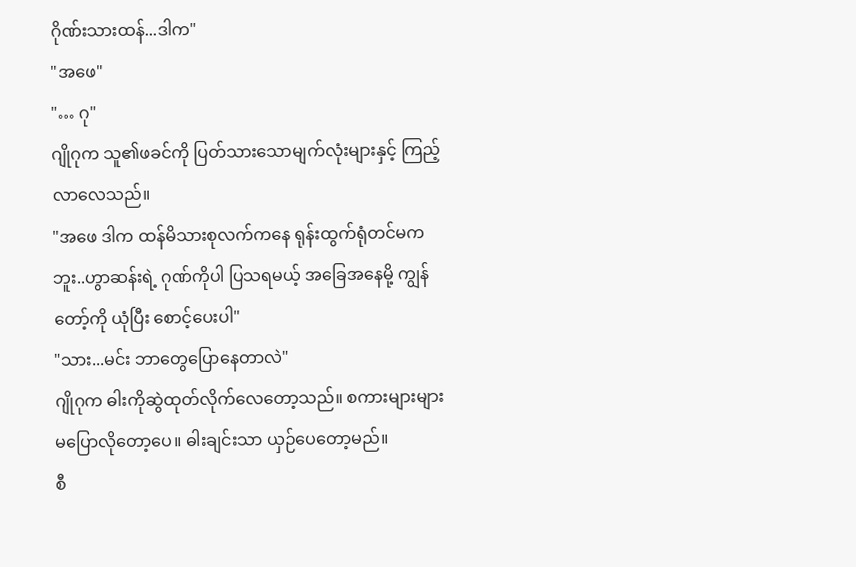ဂိုဏ်းသားထန်...ဒါက"
"အဖေ"
"… ဂု"
ဂျိုဂုက သူ၏ဖခင်ကို ပြတ်သားသောမျက်လုံးများနှင့် ကြည့်လာလေသည်။
"အဖေ ဒါက ထန်မိသားစုလက်ကနေ ရုန်းထွက်ရုံတင်မကဘူး..ဟွာဆန်းရဲ့ ဂုဏ်ကိုပါ ပြသရမယ့် အခြေအနေမို့ ကျွန်တော့်ကို ယုံပြီး စောင့်ပေးပါ"
"သား...မင်း ဘာတွေပြောနေတာလဲ"
ဂျိုဂုက ဓါးကိုဆွဲထုတ်လိုက်လေတော့သည်။ စကားများများ မပြောလိုတော့ပေ။ ဓါးချင်းသာ ယှဉ်ပေတော့မည်။
စီ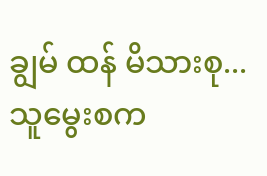ချွမ် ထန် မိသားစု...
သူမွေးစက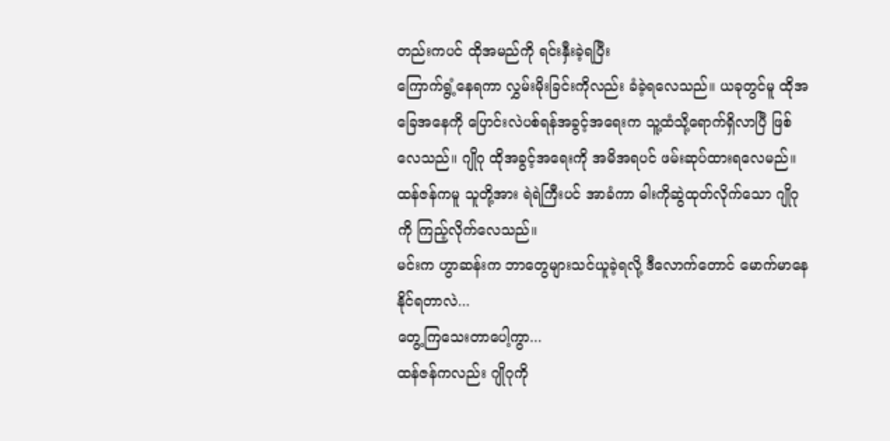တည်းကပင် ထိုအမည်ကို ရင်းနှီးခဲ့ရပြီး
ကြောက်ရွံ့နေရကာ လွှမ်းမိုးခြင်းကိုလည်း ခံခဲ့ရလေသည်။ ယခုတွင်မူ ထိုအခြေအနေကို ပြောင်းလဲပစ်ရန်အခွင့်အရေးက သူ့ထံသို့ရောက်ရှိလာပြီ ဖြစ်လေသည်။ ဂျိုဂု ထိုအခွင့်အရေးကို အမိအရပင် ဖမ်းဆုပ်ထားရလေမည်။
ထန်ဇန်ကမူ သူတို့အား ရဲရဲကြီးပင် အာခံကာ ဓါးကိုဆွဲထုတ်လိုက်သော ဂျိုဂုကို ကြည့်လိုက်လေသည်။
မင်းက ဟွာဆန်းက ဘာတွေများသင်ယူခဲ့ရလို့ ဒီလောက်တောင် မောက်မာနေနိုင်ရတာလဲ...
တွေ့ကြသေးတာပေါ့ကွာ...
ထန်ဇန်ကလည်း ဂျိုဂုကို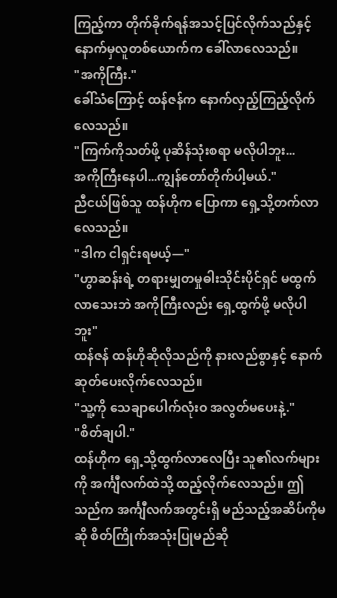ကြည့်ကာ တိုက်ခိုက်ရန်အသင့်ပြင်လိုက်သည်နှင့် နောက်မှလူတစ်ယောက်က ခေါ်လာလေသည်။
"အကိုကြီး."
ခေါ်သံကြောင့် ထန်ဇန်က နောက်လှည့်ကြည့်လိုက်လေသည်။
"ကြက်ကိုသတ်ဖို့ ပုဆိန်သုံးစရာ မလိုပါဘူး...
အကိုကြီးနေပါ...ကျွန်တော်တိုက်ပါ့မယ်."
ညီငယ်ဖြစ်သူ ထန်ဟိုက ပြောကာ ရှေ့သို့တက်လာလေသည်။
"ဒါက ငါရှင်းရမယ့်—"
"ဟွာဆန်းရဲ့ တရားမျှတမှုဓါးသိုင်းပိုင်ရှင် မထွက်လာသေးဘဲ အကိုကြီးလည်း ရှေ့ထွက်ဖို့ မလိုပါဘူး"
ထန်ဇန် ထန်ဟိုဆိုလိုသည်ကို နားလည်စွာနှင့် နောက်ဆုတ်ပေးလိုက်လေသည်။
"သူ့ကို သေချာပေါက်လုံးဝ အလွတ်မပေးနဲ့."
"စိတ်ချပါ."
ထန်ဟိုက ရှေ့သို့ထွက်လာလေပြီး သူ၏လက်များကို အင်္ကျီလက်ထဲသို့ ထည့်လိုက်လေသည်။ ဤသည်က အင်္ကျီလက်အတွင်းရှိ မည်သည့်အဆိပ်ကိုမဆို စိတ်ကြိုက်အသုံးပြုမည်ဆို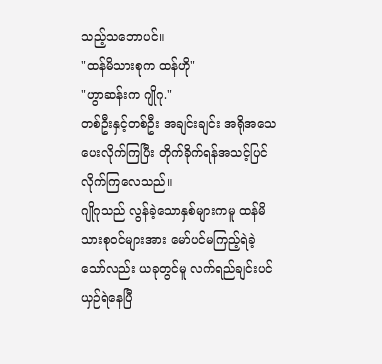သည့်သဘောပင်။
"ထန်မိသားစုက ထန်ဟို"
"ဟွာဆန်းက ဂျိုဂု."
တစ်ဦးနှင့်တစ်ဦး အချင်းချင်း အရိုအသေပေးလိုက်ကြပြီး တိုက်ခိုက်ရန်အသင့်ပြင်လိုက်ကြလေသည်။
ဂျိုဂုသည် လွန်ခဲ့သောနှစ်များကမူ ထန်မိသားစုဝင်များအား မော်ပင်မကြည့်ရဲခဲ့သော်လည်း ယခုတွင်မူ လက်ရည်ချင်းပင် ယှဉ်ရဲနေပြီ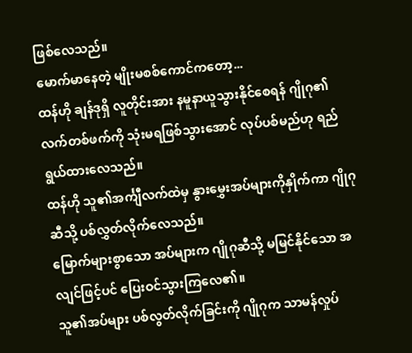ဖြစ်လေသည်။
မောက်မာနေတဲ့ မျိုးမစစ်ကောင်ကတော့...
ထန်ဟို ချန်ဒုရှိ လူတိုင်းအား နမူနာယူသွားနိုင်စေရန် ဂျိုဂု၏လက်တစ်ဖက်ကို သုံးမရဖြစ်သွားအောင် လုပ်ပစ်မည်ဟု ရည်ရွယ်ထားလေသည်။
ထန်ဟို သူ၏အင်္ကျီလက်ထဲမှ နွားမွှေးအပ်များကိုနှိုက်ကာ ဂျိုဂုဆီသို့ ပစ်လွှတ်လိုက်လေသည်။
မြောက်များစွာသော အပ်များက ဂျိုဂုဆီသို့ မမြင်နိုင်သော အလျင်ဖြင့်ပင် ပြေးဝင်သွားကြလေ၏။
သူ၏အပ်များ ပစ်လွတ်လိုက်ခြင်းကို ဂျိုဂုက သာမန်လှုပ်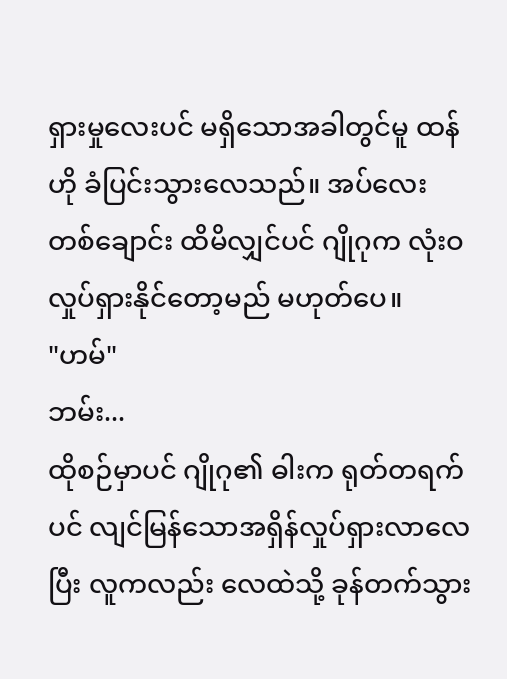ရှားမှုလေးပင် မရှိသောအခါတွင်မူ ထန်ဟို ခံပြင်းသွားလေသည်။ အပ်လေးတစ်ချောင်း ထိမိလျှင်ပင် ဂျိုဂုက လုံးဝလှုပ်ရှားနိုင်တော့မည် မဟုတ်ပေ။
"ဟမ်"
ဘမ်း...
ထိုစဉ်မှာပင် ဂျိုဂု၏ ဓါးက ရုတ်တရက်ပင် လျင်မြန်သောအရှိန်လှုပ်ရှားလာလေပြီး လူကလည်း လေထဲသို့ ခုန်တက်သွား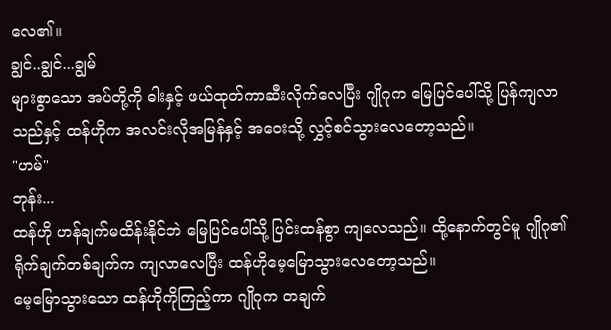လေ၏။
ချွင်..ချွင်...ချွမ်
များစွာသော အပ်တို့ကို ဓါးနှင့် ဖယ်ထုတ်ကာဆီးလိုက်လေပြီး ဂျိုဂုက မြေပြင်ပေါ်သို့ ပြန်ကျလာသည်နှင့် ထန်ဟိုက အလင်းလိုအမြန်နှင့် အဝေးသို့ လွှင့်စင်သွားလေတော့သည်။
"ဟမ်"
ဘုန်း...
ထန်ဟို ဟန်ချက်မထိန်းနိုင်ဘဲ မြေပြင်ပေါ်သို့ ပြင်းထန်စွာ ကျလေသည်။ ထို့နောက်တွင်မူ ဂျိုဂု၏ရိုက်ချက်တစ်ချက်က ကျလာလေပြီး ထန်ဟိုမေ့မြောသွားလေတော့သည်။
မေ့မြောသွားသော ထန်ဟိုကိုကြည့်ကာ ဂျိုဂုက တချက်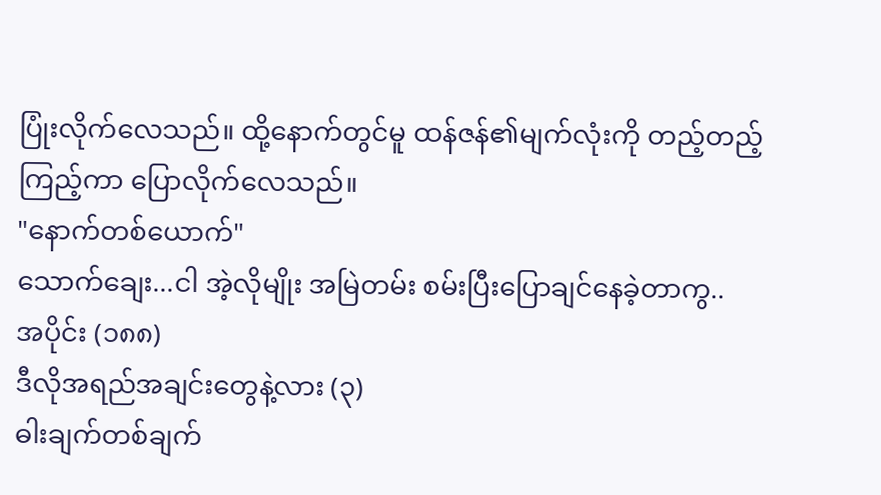ပြုံးလိုက်လေသည်။ ထို့နောက်တွင်မူ ထန်ဇန်၏မျက်လုံးကို တည့်တည့်ကြည့်ကာ ပြောလိုက်လေသည်။
"နောက်တစ်ယောက်"
သောက်ချေး...ငါ အဲ့လိုမျိုး အမြဲတမ်း စမ်းပြီးပြောချင်နေခဲ့တာကွ..
အပိုင်း (၁၈၈)
ဒီလိုအရည်အချင်းတွေနဲ့လား (၃)
ဓါးချက်တစ်ချက်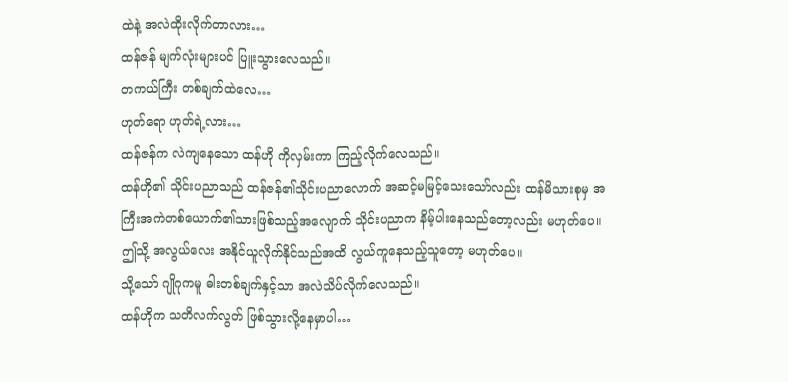ထဲနဲ့ အလဲထိုးလိုက်တာလား…
ထန်ဇန် မျက်လုံးများပင် ပြူးသွားလေသည်။
တကယ်ကြီး တစ်ချက်ထဲလေ…
ဟုတ်ရော ဟုတ်ရဲ့လား…
ထန်ဇန်က လဲကျနေသော ထန်ဟို ကိုလှမ်းကာ ကြည့်လိုက်လေသည်။
ထန်ဟို၏ သိုင်းပညာသည် ထန်ဇန်၏သိုင်းပညာလောက် အဆင့်မမြင့်သေးသော်လည်း ထန်မိသားစုမှ အကြီးအကဲတစ်ယောက်၏သားဖြစ်သည့်အလျောက် သိုင်းပညာက နိမ့်ပါးနေသည်တော့လည်း မဟုတ်ပေ။ ဤသို့ အလွယ်လေး အနိုင်ယူလိုက်နိုင်သည်အထိ လွယ်ကူနေသည့်သူတော့ မဟုတ်ပေ။
သို့သော် ဂျိုဂုကမူ ဓါးတစ်ချက်နှင့်သာ အလဲသိပ်လိုက်လေသည်။
ထန်ဟိုက သတိလက်လွတ် ဖြစ်သွားလို့နေမှာပါ…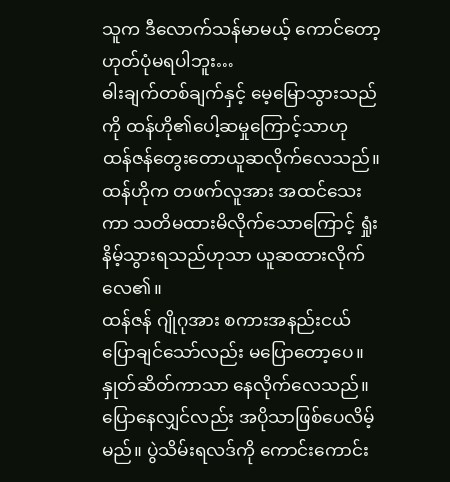သူက ဒီလောက်သန်မာမယ့် ကောင်တော့ ဟုတ်ပုံမရပါဘူး…
ဓါးချက်တစ်ချက်နှင့် မေ့မြောသွားသည်ကို ထန်ဟို၏ပေါ့ဆမှုကြောင့်သာဟု ထန်ဇန်တွေးတောယူဆလိုက်လေသည်။ ထန်ဟိုက တဖက်လူအား အထင်သေးကာ သတိမထားမိလိုက်သောကြောင့် ရှုံးနိမ့်သွားရသည်ဟုသာ ယူဆထားလိုက်လေ၏။
ထန်ဇန် ဂျိုဂုအား စကားအနည်းငယ်ပြောချင်သော်လည်း မပြောတော့ပေ။ နှုတ်ဆိတ်ကာသာ နေလိုက်လေသည်။ ပြောနေလျှင်လည်း အပိုသာဖြစ်ပေလိမ့်မည်။ ပွဲသိမ်းရလဒ်ကို ကောင်းကောင်း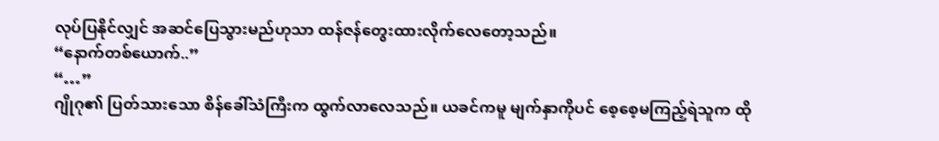လုပ်ပြနိုင်လျှင် အဆင်ပြေသွားမည်ဟုသာ ထန်ဇန်တွေးထားလိုက်လေတော့သည်။
“နောက်တစ်ယောက်..”
“…”
ဂျိုဂု၏ ပြတ်သားသော စိန်ခေါ်သံကြီးက ထွက်လာလေသည်။ ယခင်ကမူ မျက်နှာကိုပင် စေ့စေ့မကြည့်ရဲသူက ထို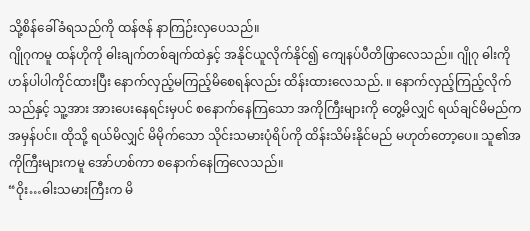သို့စိန်ခေါ်ခံရသည်ကို ထန်ဇန် နာကြဉ်းလှပေသည်။
ဂျိုဂုကမူ ထန်ဟိုကို ဓါးချက်တစ်ချက်ထဲနှင့် အနိုင်ယူလိုက်နိုင်၍ ကျေနပ်ပီတိဖြာလေသည်။ ဂျိုဂု ဓါးကိုဟန်ပါပါကိုင်ထားပြီး နောက်လှည့်မကြည့်မိစေရန်လည်း ထိန်းထားလေသည်. ။ နောက်လှည့်ကြည့်လိုက်သည်နှင့် သူ့အား အားပေးနေရင်းမှပင် စနောက်နေကြသော အကိုကြီးများကို တွေ့မိလျှင် ရယ်ချင်မိမည်က အမှန်ပင်။ ထိုသို့ ရယ်မိလျှင် မိမိုက်သော သိုင်းသမားပုံရိပ်ကို ထိန်းသိမ်းနိုင်မည် မဟုတ်တော့ပေ။ သူ၏အကိုကြီးများကမူ အော်ဟစ်ကာ စနောက်နေကြလေသည်။
“ဝိုး…ဓါးသမားကြီးက မိ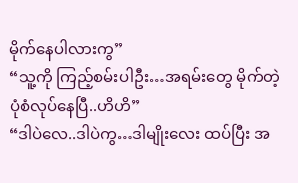မိုက်နေပါလားကွ”
“သူ့ကို ကြည့်စမ်းပါဦး…အရမ်းတွေ မိုက်တဲ့ပုံစံလုပ်နေပြီ..ဟိဟိ”
“ဒါပဲလေ..ဒါပဲကွ…ဒါမျိုးလေး ထပ်ပြီး အ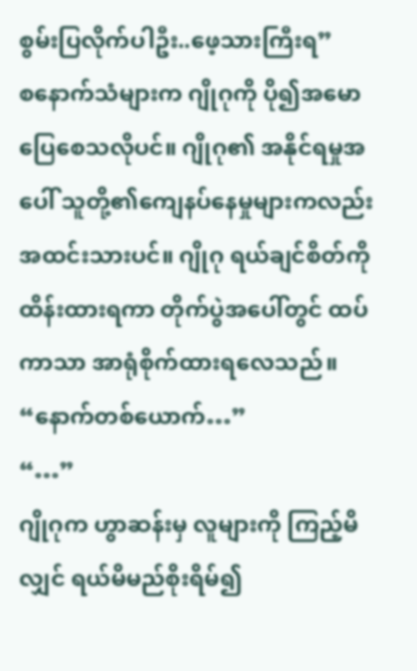စွမ်းပြလိုက်ပါဦး..ဖေ့သားကြီးရ”
စနောက်သံများက ဂျိုဂုကို ပို၍အမောပြေစေသလိုပင်။ ဂျိုဂု၏ အနိုင်ရမှုအပေါ် သူတို့၏ကျေနပ်နေမှုများကလည်း အထင်းသားပင်။ ဂျိုဂု ရယ်ချင်စိတ်ကိုထိန်းထားရကာ တိုက်ပွဲအပေါ်တွင် ထပ်ကာသာ အာရုံစိုက်ထားရလေသည်။
“နောက်တစ်ယောက်…”
“…”
ဂျိုဂုက ဟွာဆန်းမှ လူများကို ကြည့်မိလျှင် ရယ်မိမည်စိုးရိမ်၍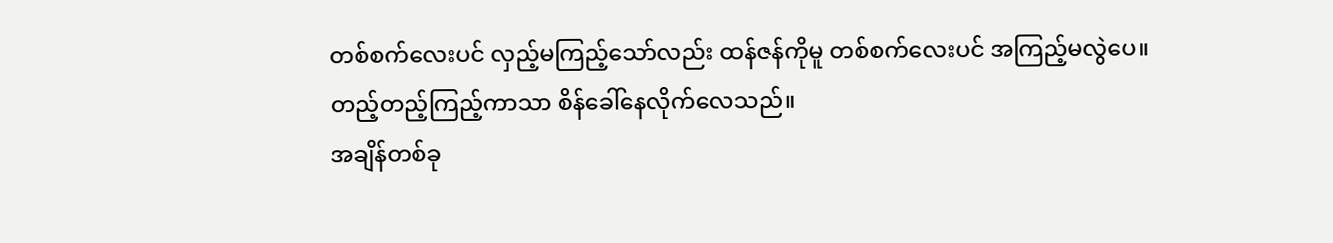တစ်စက်လေးပင် လှည့်မကြည့်သော်လည်း ထန်ဇန်ကိုမူ တစ်စက်လေးပင် အကြည့်မလွဲပေ။ တည့်တည့်ကြည့်ကာသာ စိန်ခေါ်နေလိုက်လေသည်။
အချိန်တစ်ခု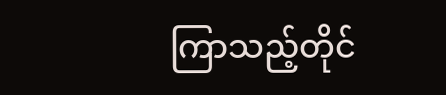ကြာသည့်တိုင်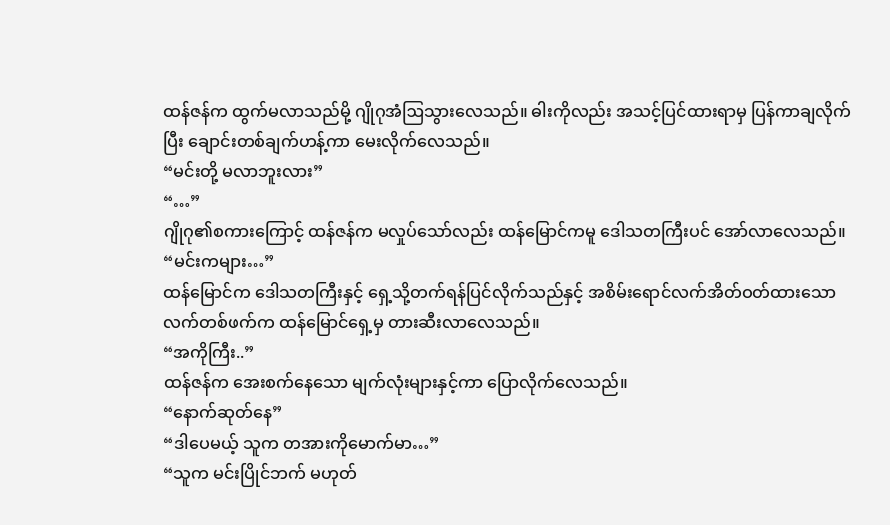ထန်ဇန်က ထွက်မလာသည်မို့ ဂျိုဂုအံဩသွားလေသည်။ ဓါးကိုလည်း အသင့်ပြင်ထားရာမှ ပြန်ကာချလိုက်ပြီး ချောင်းတစ်ချက်ဟန့်ကာ မေးလိုက်လေသည်။
“မင်းတို့ မလာဘူးလား”
“…”
ဂျိုဂု၏စကားကြောင့် ထန်ဇန်က မလှုပ်သော်လည်း ထန်မြောင်ကမူ ဒေါသတကြီးပင် အော်လာလေသည်။
“မင်းကများ…”
ထန်မြောင်က ဒေါသတကြီးနှင့် ရှေ့သို့တက်ရန်ပြင်လိုက်သည်နှင့် အစိမ်းရောင်လက်အိတ်ဝတ်ထားသော လက်တစ်ဖက်က ထန်မြောင်ရှေ့မှ တားဆီးလာလေသည်။
“အကိုကြီး..”
ထန်ဇန်က အေးစက်နေသော မျက်လုံးများနှင့်ကာ ပြောလိုက်လေသည်။
“နောက်ဆုတ်နေ”
“ဒါပေမယ့် သူက တအားကိုမောက်မာ…”
“သူက မင်းပြိုင်ဘက် မဟုတ်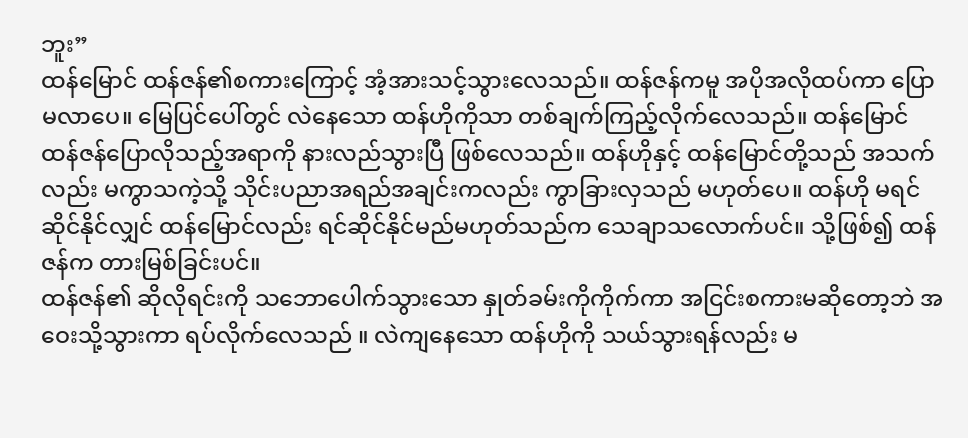ဘူး”
ထန်မြောင် ထန်ဇန်၏စကားကြောင့် အံ့အားသင့်သွားလေသည်။ ထန်ဇန်ကမူ အပိုအလိုထပ်ကာ ပြောမလာပေ။ မြေပြင်ပေါ်တွင် လဲနေသော ထန်ဟိုကိုသာ တစ်ချက်ကြည့်လိုက်လေသည်။ ထန်မြောင် ထန်ဇန်ပြောလိုသည့်အရာကို နားလည်သွားပြီ ဖြစ်လေသည်။ ထန်ဟိုနှင့် ထန်မြောင်တို့သည် အသက်လည်း မကွာသကဲ့သို့ သိုင်းပညာအရည်အချင်းကလည်း ကွာခြားလှသည် မဟုတ်ပေ။ ထန်ဟို မရင်ဆိုင်နိုင်လျှင် ထန်မြောင်လည်း ရင်ဆိုင်နိုင်မည်မဟုတ်သည်က သေချာသလောက်ပင်။ သို့ဖြစ်၍ ထန်ဇန်က တားမြစ်ခြင်းပင်။
ထန်ဇန်၏ ဆိုလိုရင်းကို သဘောပေါက်သွားသော နှုတ်ခမ်းကိုကိုက်ကာ အငြင်းစကားမဆိုတော့ဘဲ အဝေးသို့သွားကာ ရပ်လိုက်လေသည် ။ လဲကျနေသော ထန်ဟိုကို သယ်သွားရန်လည်း မ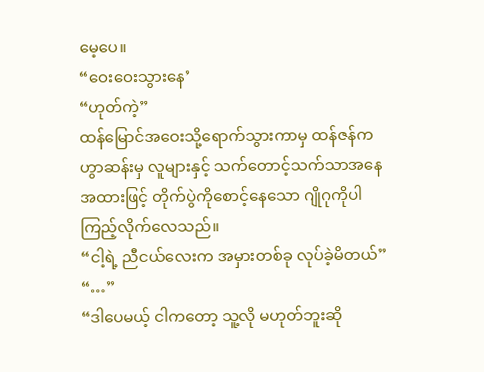မေ့ပေ။
“ဝေးဝေးသွားနေ’
“ဟုတ်ကဲ့”
ထန်မြောင်အဝေးသို့ရောက်သွားကာမှ ထန်ဇန်က ဟွာဆန်းမှ လူများနှင့် သက်တောင့်သက်သာအနေအထားဖြင့် တိုက်ပွဲကိုစောင့်နေသော ဂျိုဂုကိုပါ ကြည့်လိုက်လေသည်။
“ငါ့ရဲ့ ညီငယ်လေးက အမှားတစ်ခု လုပ်ခဲ့မိတယ်”
“…”
“ဒါပေမယ့် ငါကတော့ သူ့လို မဟုတ်ဘူးဆို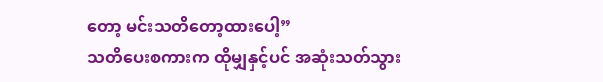တော့ မင်းသတိတော့ထားပေါ့”
သတိပေးစကားက ထိုမျှနှင့်ပင် အဆုံးသတ်သွား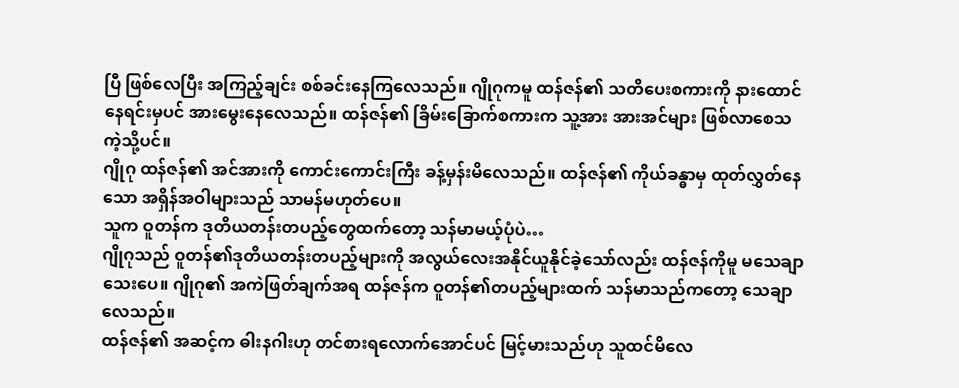ပြီ ဖြစ်လေပြီး အကြည့်ချင်း စစ်ခင်းနေကြလေသည်။ ဂျိုဂုကမူ ထန်ဇန်၏ သတိပေးစကားကို နားထောင်နေရင်းမှပင် အားမွေးနေလေသည်။ ထန်ဇန်၏ ခြိမ်းခြောက်စကားက သူ့အား အားအင်များ ဖြစ်လာစေသကဲ့သို့ပင်။
ဂျိုဂု ထန်ဇန်၏ အင်အားကို ကောင်းကောင်းကြီး ခန့်မှန်းမိလေသည်။ ထန်ဇန်၏ ကိုယ်ခန္ဓာမှ ထုတ်လွှတ်နေသော အရှိန်အဝါများသည် သာမန်မဟုတ်ပေ။
သူက ဝူတန်က ဒုတိယတန်းတပည့်တွေထက်တော့ သန်မာမယ့်ပုံပဲ…
ဂျိုဂုသည် ဝူတန်၏ဒုတိယတန်းတပည့်များကို အလွယ်လေးအနိုင်ယူနိုင်ခဲ့သော်လည်း ထန်ဇန်ကိုမူ မသေချာသေးပေ။ ဂျိုဂု၏ အကဲဖြတ်ချက်အရ ထန်ဇန်က ဝူတန်၏တပည့်များထက် သန်မာသည်ကတော့ သေချာလေသည်။
ထန်ဇန်၏ အဆင့်က ဓါးနဂါးဟု တင်စားရလောက်အောင်ပင် မြင့်မားသည်ဟု သူထင်မိလေ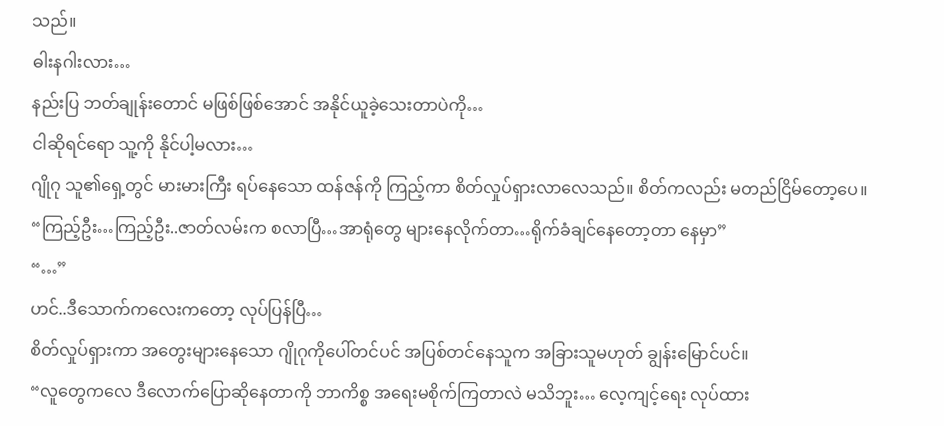သည်။
ဓါးနဂါးလား…
နည်းပြ ဘတ်ချုန်းတောင် မဖြစ်ဖြစ်အောင် အနိုင်ယူခဲ့သေးတာပဲကို…
ငါဆိုရင်ရော သူ့ကို နိုင်ပါ့မလား…
ဂျိုဂု သူ၏ရှေ့တွင် မားမားကြီး ရပ်နေသော ထန်ဇန်ကို ကြည့်ကာ စိတ်လှုပ်ရှားလာလေသည်။ စိတ်ကလည်း မတည်ငြိမ်တော့ပေ။
“ကြည့်ဦး…ကြည့်ဦး..ဇာတ်လမ်းက စလာပြီ…အာရုံတွေ များနေလိုက်တာ…ရိုက်ခံချင်နေတော့တာ နေမှာ”
“…”
ဟင်..ဒီသောက်ကလေးကတော့ လုပ်ပြန်ပြီ…
စိတ်လှုပ်ရှားကာ အတွေးများနေသော ဂျိုဂုကိုပေါ်တင်ပင် အပြစ်တင်နေသူက အခြားသူမဟုတ် ချွန်းမြောင်ပင်။
“လူတွေကလေ ဒီလောက်ပြောဆိုနေတာကို ဘာကိစ္စ အရေးမစိုက်ကြတာလဲ မသိဘူး… လေ့ကျင့်ရေး လုပ်ထား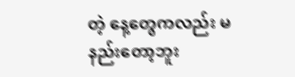တဲ့ နေ့တွေကလည်း မနည်းတော့ဘူး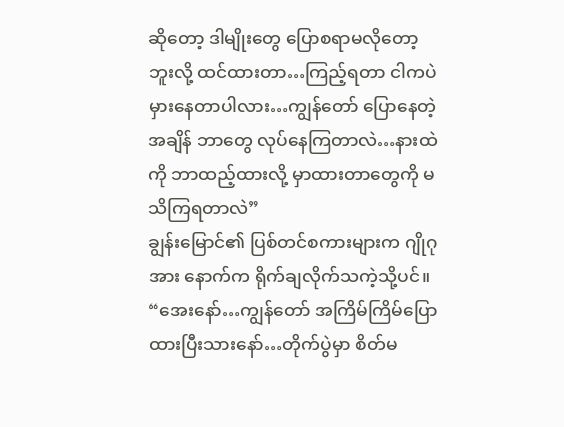ဆိုတော့ ဒါမျိုးတွေ ပြောစရာမလိုတော့ဘူးလို့ ထင်ထားတာ…ကြည့်ရတာ ငါကပဲ မှားနေတာပါလား…ကျွန်တော် ပြောနေတဲ့အချိန် ဘာတွေ လုပ်နေကြတာလဲ…နားထဲကို ဘာထည့်ထားလို့ မှာထားတာတွေကို မသိကြရတာလဲ”
ချွန်းမြောင်၏ ပြစ်တင်စကားများက ဂျိုဂုအား နောက်က ရိုက်ချလိုက်သကဲ့သို့ပင်။
“အေးနော်…ကျွန်တော် အကြိမ်ကြိမ်ပြောထားပြီးသားနော်…တိုက်ပွဲမှာ စိတ်မ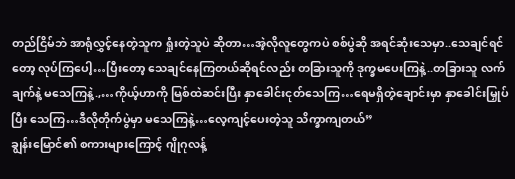တည်ငြိမ်ဘဲ အာရုံလွှင့်နေတဲ့သူက ရှုံးတဲ့သူပဲ ဆိုတာ…အဲ့လိုလူတွေကပဲ စစ်ပွဲဆို အရင်ဆုံးသေမှာ..သေချင်ရင်တော့ လုပ်ကြပေါ့…ပြီးတော့ သေချင်နေကြတယ်ဆိုရင်လည်း တခြားသူကို ဒုက္ခမပေးကြနဲ့..တခြားသူ လက်ချက်နဲ့ မသေကြနဲ့.,…ကိုယ့်ဟာကို မြစ်ထဲဆင်းပြီး နှာခေါင်းငုတ်သေကြ…ရေမရှိတဲ့ချောင်းမှာ နှာခေါင်းမြှုပ်ပြီး သေကြ…ဒီလိုတိုက်ပွဲမှာ မသေကြနဲ့…လေ့ကျင့်ပေးတဲ့သူ သိက္ခာကျတယ်”
ချွန်းမြောင်၏ စကားများကြောင့် ဂျိုဂုလန့်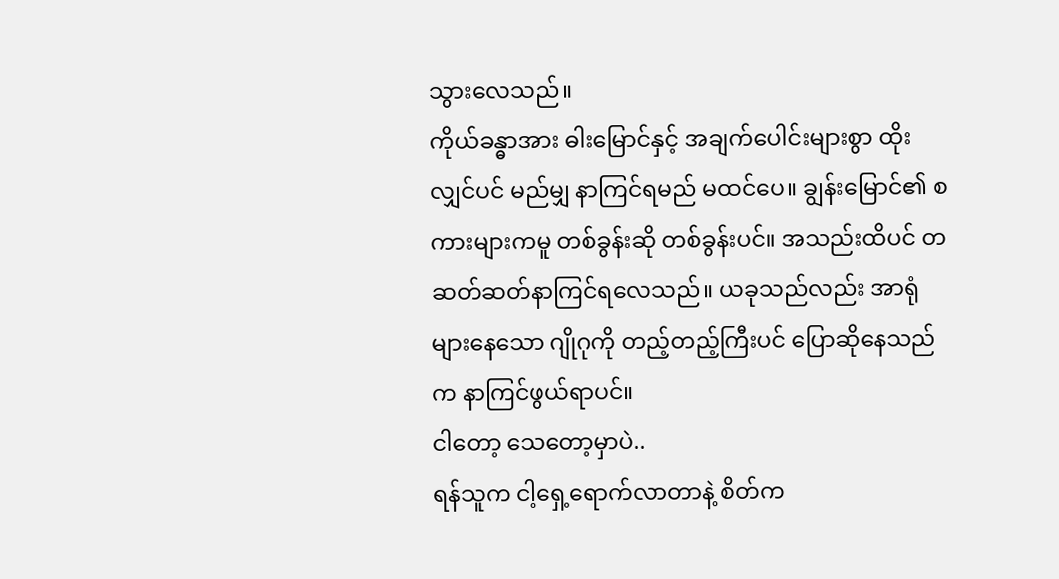သွားလေသည်။
ကိုယ်ခန္ဓာအား ဓါးမြောင်နှင့် အချက်ပေါင်းများစွာ ထိုးလျှင်ပင် မည်မျှ နာကြင်ရမည် မထင်ပေ။ ချွန်းမြောင်၏ စကားများကမူ တစ်ခွန်းဆို တစ်ခွန်းပင်။ အသည်းထိပင် တဆတ်ဆတ်နာကြင်ရလေသည်။ ယခုသည်လည်း အာရုံများနေသော ဂျိုဂုကို တည့်တည့်ကြီးပင် ပြောဆိုနေသည်က နာကြင်ဖွယ်ရာပင်။
ငါတော့ သေတော့မှာပဲ..
ရန်သူက ငါ့ရှေ့ရောက်လာတာနဲ့ စိတ်က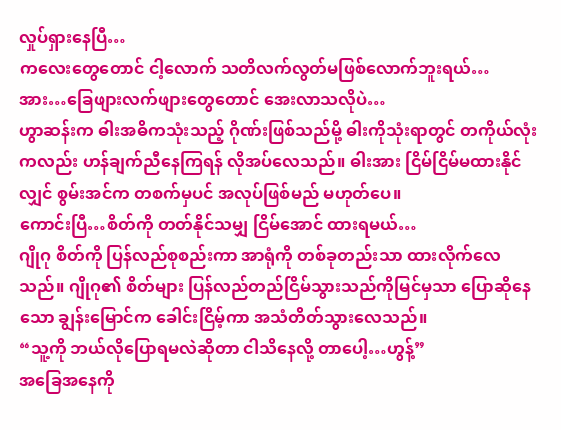လှုပ်ရှားနေပြီ…
ကလေးတွေတောင် ငါ့လောက် သတိလက်လွတ်မဖြစ်လောက်ဘူးရယ်…
အား…ခြေဖျားလက်ဖျားတွေတောင် အေးလာသလိုပဲ…
ဟွာဆန်းက ဓါးအဓိကသုံးသည့် ဂိုဏ်းဖြစ်သည်မို့ ဓါးကိုသုံးရာတွင် တကိုယ်လုံးကလည်း ဟန်ချက်ညီနေကြရန် လိုအပ်လေသည်။ ဓါးအား ငြိမ်ငြိမ်မထားနိုင်လျှင် စွမ်းအင်က တစက်မှပင် အလုပ်ဖြစ်မည် မဟုတ်ပေ။
ကောင်းပြီ…စိတ်ကို တတ်နိုင်သမျှ ငြိမ်အောင် ထားရမယ်…
ဂျိုဂု စိတ်ကို ပြန်လည်စုစည်းကာ အာရုံကို တစ်ခုတည်းသာ ထားလိုက်လေသည်။ ဂျိုဂု၏ စိတ်များ ပြန်လည်တည်ငြိမ်သွားသည်ကိုမြင်မှသာ ပြောဆိုနေသော ချွန်းမြောင်က ခေါင်းငြိမ့်ကာ အသံတိတ်သွားလေသည်။
“သူ့ကို ဘယ်လိုပြောရမလဲဆိုတာ ငါသိနေလို့ တာပေါ့…ဟွန့်”
အခြေအနေကို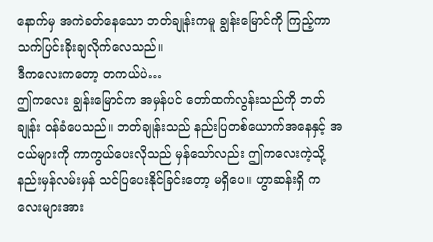နောက်မှ အကဲခတ်နေသော ဘတ်ချုန်းကမူ ချွန်းမြောင်ကို ကြည့်ကာ သက်ပြင်းခိုးချလိုက်လေသည်။
ဒီကလေးကတော့ တကယ်ပဲ…
ဤကလေး ချွန်းမြောင်က အမှန်ပင် တော်ထက်လွန်းသည်ကို ဘတ်ချုန်း ဝန်ခံပေသည်။ ဘတ်ချုန်းသည် နည်းပြတစ်ယောက်အနေနှင့် အငယ်များကို ကာကွယ်ပေးလိုသည် မှန်သော်လည်း ဤကလေးကဲ့သို့ နည်းမှန်လမ်းမှန် သင်ပြပေးနိုင်ခြင်းတော့ မရှိပေ။ ဟွာဆန်းရှိ ကလေးများအား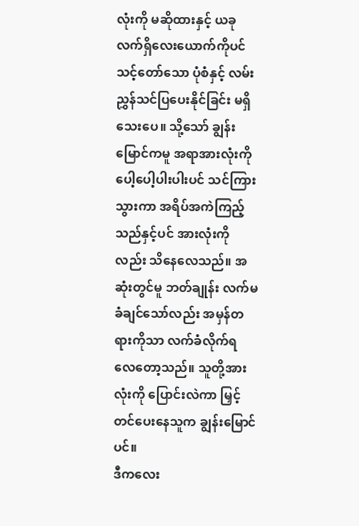လုံးကို မဆိုထားနှင့် ယခုလက်ရှိလေးယောက်ကိုပင် သင့်တော်သော ပုံစံနှင့် လမ်းညွှန်သင်ပြပေးနိုင်ခြင်း မရှိသေးပေ။ သို့သော် ချွန်းမြောင်ကမူ အရာအားလုံးကို ပေါ့ပေါ့ပါးပါးပင် သင်ကြားသွားကာ အရိပ်အကဲကြည့်သည်နှင့်ပင် အားလုံးကိုလည်း သိနေလေသည်။ အဆုံးတွင်မူ ဘတ်ချုန်း လက်မခံချင်သော်လည်း အမှန်တရားကိုသာ လက်ခံလိုက်ရလေတော့သည်။ သူတို့အားလုံးကို ပြောင်းလဲကာ မြှင့်တင်ပေးနေသူက ချွန်းမြောင်ပင်။
ဒီကလေး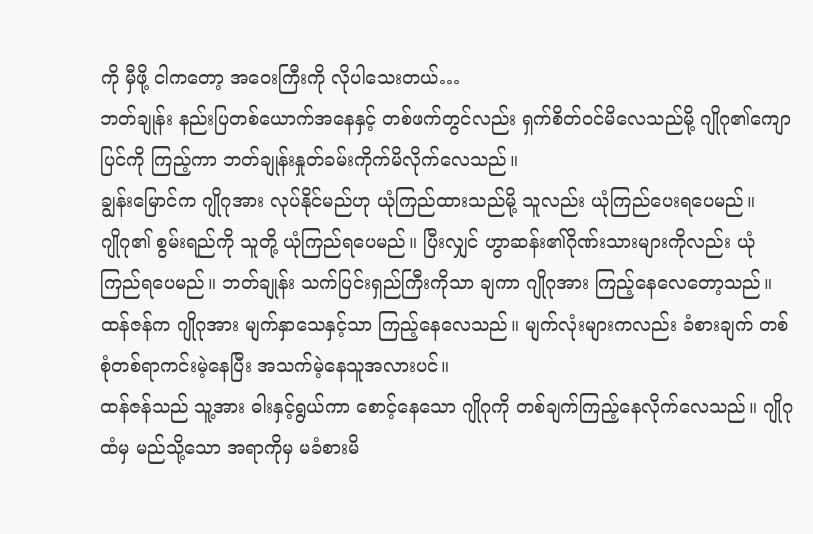ကို မှီဖို့ ငါကတော့ အဝေးကြီးကို လိုပါသေးတယ်…
ဘတ်ချုန်း နည်းပြတစ်ယောက်အနေနှင့် တစ်ဖက်တွင်လည်း ရှက်စိတ်ဝင်မိလေသည်မို့ ဂျိုဂု၏ကျောပြင်ကို ကြည့်ကာ ဘတ်ချုန်းနှုတ်ခမ်းကိုက်မိလိုက်လေသည်။
ချွန်းမြောင်က ဂျိုဂုအား လုပ်နိုင်မည်ဟု ယုံကြည်ထားသည်မို့ သူလည်း ယုံကြည်ပေးရပေမည်။
ဂျိုဂု၏ စွမ်းရည်ကို သူတို့ ယုံကြည်ရပေမည်။ ပြီးလျှင် ဟွာဆန်း၏ဂိုဏ်းသားများကိုလည်း ယုံကြည်ရပေမည်။ ဘတ်ချုန်း သက်ပြင်းရှည်ကြီးကိုသာ ချကာ ဂျိုဂုအား ကြည့်နေလေတော့သည်။
ထန်ဇန်က ဂျိုဂုအား မျက်နှာသေနှင့်သာ ကြည့်နေလေသည်။ မျက်လုံးများကလည်း ခံစားချက် တစ်စုံတစ်ရာကင်းမဲ့နေပြီး အသက်မဲ့နေသူအလားပင်။
ထန်ဇန်သည် သူ့အား ဓါးနှင့်ရွယ်ကာ စောင့်နေသော ဂျိုဂုကို တစ်ချက်ကြည့်နေလိုက်လေသည်။ ဂျိုဂုထံမှ မည်သို့သော အရာကိုမှ မခံစားမိ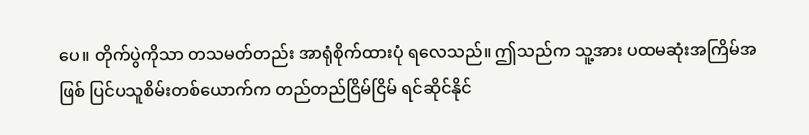ပေ။ တိုက်ပွဲကိုသာ တသမတ်တည်း အာရုံစိုက်ထားပုံ ရလေသည်။ ဤသည်က သူ့အား ပထမဆုံးအကြိမ်အဖြစ် ပြင်ပသူစိမ်းတစ်ယောက်က တည်တည်ငြိမ်ငြိမ် ရင်ဆိုင်နိုင်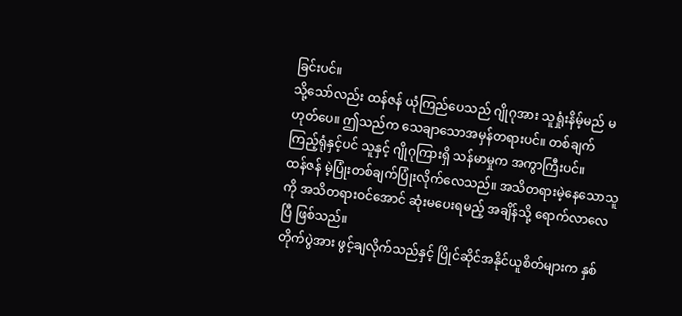ခြင်းပင်။
သို့သော်လည်း ထန်ဇန် ယုံကြည်ပေသည် ဂျိုဂုအား သူရှုံးနိမ့်မည် မဟုတ်ပေ။ ဤသည်က သေချာသောအမှန်တရားပင်။ တစ်ချက်ကြည့်ရုံနှင့်ပင် သူနှင့် ဂျိုဂုကြားရှိ သန်မာမှုက အကွာကြီးပင်။
ထန်ဇန် မဲ့ပြုံးတစ်ချက်ပြုံးလိုက်လေသည်။ အသိတရားမဲ့နေသောသူကို အသိတရားဝင်အောင် ဆုံးမပေးရမည့် အချိန်သို့ ရောက်လာလေပြီ ဖြစ်သည်။
တိုက်ပွဲအား ဖွင့်ချလိုက်သည်နှင့် ပြိုင်ဆိုင်အနိုင်ယူစိတ်များက နှစ်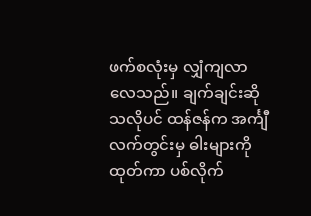ဖက်စလုံးမှ လျှံကျလာလေသည်။ ချက်ချင်းဆိုသလိုပင် ထန်ဇန်က အင်္ကျီလက်တွင်းမှ ဓါးများကို ထုတ်ကာ ပစ်လိုက်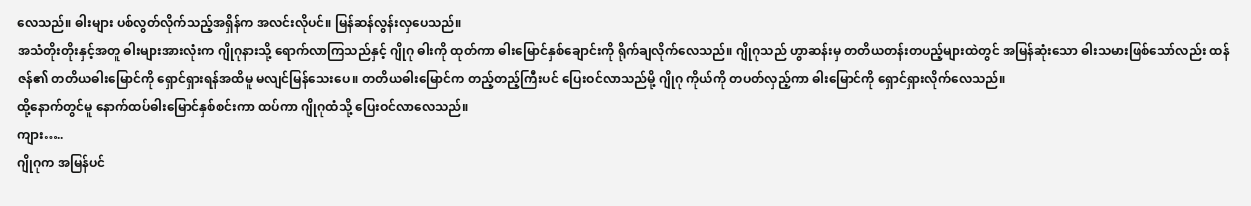လေသည်။ ဓါးများ ပစ်လွတ်လိုက်သည့်အရှိန်က အလင်းလိုပင်။ မြန်ဆန်လွန်းလှပေသည်။
အသံတိုးတိုးနှင့်အတူ ဓါးများအားလုံးက ဂျိုဂုနားသို့ ရောက်လာကြသည်နှင့် ဂျိုဂု ဓါးကို ထုတ်ကာ ဓါးမြောင်နှစ်ချောင်းကို ရိုက်ချလိုက်လေသည်။ ဂျိုဂုသည် ဟွာဆန်းမှ တတိယတန်းတပည့်များထဲတွင် အမြန်ဆုံးသော ဓါးသမားဖြစ်သော်လည်း ထန်ဇန်၏ တတိယဓါးမြောင်ကို ရှောင်ရှားရန်အထိမူ မလျင်မြန်သေးပေ။ တတိယဓါးမြောင်က တည့်တည့်ကြီးပင် ပြေးဝင်လာသည်မို့ ဂျိုဂု ကိုယ်ကို တပတ်လှည့်ကာ ဓါးမြောင်ကို ရှောင်ရှားလိုက်လေသည်။
ထို့နောက်တွင်မူ နောက်ထပ်ဓါးမြောင်နှစ်စင်းကာ ထပ်ကာ ဂျိုဂုထံသို့ ပြေးဝင်လာလေသည်။
ကျား…..
ဂျိုဂုက အမြန်ပင်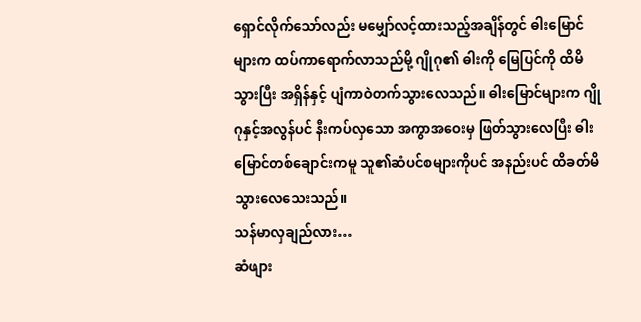ရှောင်လိုက်သော်လည်း မမျှော်လင့်ထားသည့်အချိန်တွင် ဓါးမြောင်များက ထပ်ကာရောက်လာသည်မို့ ဂျိုဂု၏ ဓါးကို မြေပြင်ကို ထိမိသွားပြီး အရှိန်နှင့် ပျံကာဝဲတက်သွားလေသည်။ ဓါးမြောင်များက ဂျိုဂုနှင့်အလွန်ပင် နီးကပ်လှသော အကွာအဝေးမှ ဖြတ်သွားလေပြီး ဓါးမြောင်တစ်ချောင်းကမူ သူ၏ဆံပင်စများကိုပင် အနည်းပင် ထိခတ်မိသွားလေသေးသည်။
သန်မာလှချည်လား…
ဆံဖျား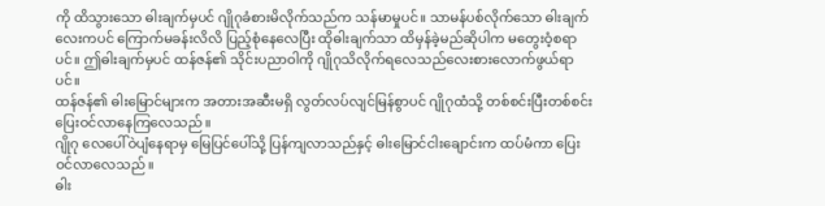ကို ထိသွားသော ဓါးချက်မှပင် ဂျိုဂုခံစားမိလိုက်သည်က သန်မာမှုပင်။ သာမန်ပစ်လိုက်သော ဓါးချက်လေးကပင် ကြောက်မခန်းလိလိ ပြည့်စုံနေလေပြီး ထိုဓါးချက်သာ ထိမှန်ခဲ့မည်ဆိုပါက မတွေးဝံ့စရာပင်။ ဤဓါးချက်မှပင် ထန်ဇန်၏ သိုင်းပညာဝါကို ဂျိုဂုသိလိုက်ရလေသည်လေးစားလောက်ဖွယ်ရာပင်။
ထန်ဇန်၏ ဓါးမြောင်များက အတားအဆီးမရှိ လွတ်လပ်လျင်မြန်စွာပင် ဂျိုဂုထံသို့ တစ်စင်းပြီးတစ်စင်း ပြေးဝင်လာနေကြလေသည်။
ဂျိုဂု လေပေါ်ဝဲပျံနေရာမှ မြေပြင်ပေါ်သို့ ပြန်ကျလာသည်နှင့် ဓါးမြောင်ငါးချောင်းက ထပ်မံကာ ပြေးဝင်လာလေသည်။
ဓါး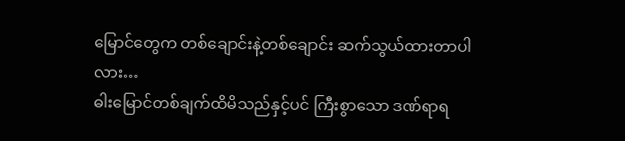မြောင်တွေက တစ်ချောင်းနဲ့တစ်ချောင်း ဆက်သွယ်ထားတာပါလား…
ဓါးမြောင်တစ်ချက်ထိမိသည်နှင့်ပင် ကြီးစွာသော ဒဏ်ရာရ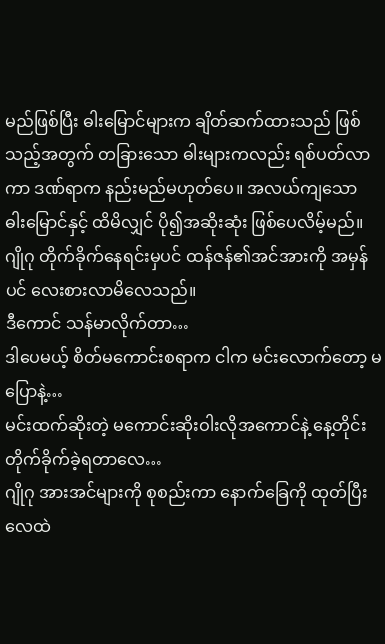မည်ဖြစ်ပြီး ဓါးမြောင်များက ချိတ်ဆက်ထားသည် ဖြစ်သည့်အတွက် တခြားသော ဓါးများကလည်း ရစ်ပတ်လာကာ ဒဏ်ရာက နည်းမည်မဟုတ်ပေ။ အလယ်ကျသော ဓါးမြောင်နှင့် ထိမိလျှင် ပို၍အဆိုးဆုံး ဖြစ်ပေလိမ့်မည်။
ဂျိုဂု တိုက်ခိုက်နေရင်းမှပင် ထန်ဇန်၏အင်အားကို အမှန်ပင် လေးစားလာမိလေသည်။
ဒီကောင် သန်မာလိုက်တာ…
ဒါပေမယ့် စိတ်မကောင်းစရာက ငါက မင်းလောက်တော့ မပြောနဲ့…
မင်းထက်ဆိုးတဲ့ မကောင်းဆိုးဝါးလိုအကောင်နဲ့ နေ့တိုင်းတိုက်ခိုက်ခဲ့ရတာလေ…
ဂျိုဂု အားအင်များကို စုစည်းကာ နောက်ခြေကို ထုတ်ပြီး လေထဲ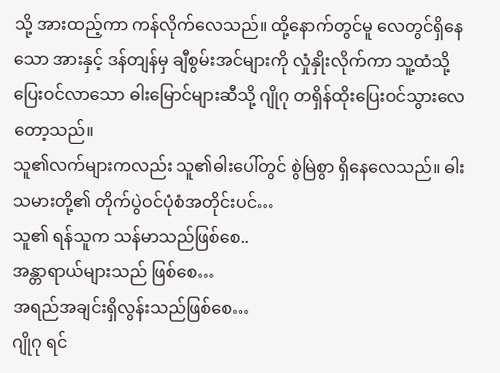သို့ အားထည့်ကာ ကန်လိုက်လေသည်။ ထို့နောက်တွင်မူ လေတွင်ရှိနေသော အားနှင့် ဒန်တျန်မှ ချီစွမ်းအင်များကို လှုံနှိုးလိုက်ကာ သူ့ထံသို့ပြေးဝင်လာသော ဓါးမြောင်များဆီသို့ ဂျိုဂု တရှိန်ထိုးပြေးဝင်သွားလေတော့သည်။
သူ၏လက်များကလည်း သူ၏ဓါးပေါ်တွင် စွဲမြဲစွာ ရှိနေလေသည်။ ဓါးသမားတို့၏ တိုက်ပွဲဝင်ပုံစံအတိုင်းပင်…
သူ၏ ရန်သူက သန်မာသည်ဖြစ်စေ..
အန္တာရာယ်များသည် ဖြစ်စေ…
အရည်အချင်းရှိလွန်းသည်ဖြစ်စေ…
ဂျိုဂု ရင်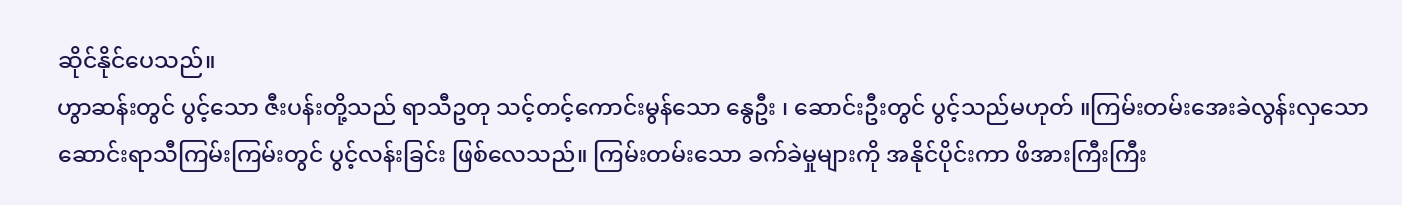ဆိုင်နိုင်ပေသည်။
ဟွာဆန်းတွင် ပွင့်သော ဇီးပန်းတို့သည် ရာသီဥတု သင့်တင့်ကောင်းမွန်သော နွေဦး ၊ ဆောင်းဦးတွင် ပွင့်သည်မဟုတ် ။ကြမ်းတမ်းအေးခဲလွန်းလှသော ဆောင်းရာသီကြမ်းကြမ်းတွင် ပွင့်လန်းခြင်း ဖြစ်လေသည်။ ကြမ်းတမ်းသော ခက်ခဲမှုများကို အနိုင်ပိုင်းကာ ဖိအားကြီးကြီး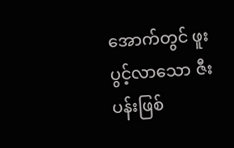အောက်တွင် ဖူးပွင့်လာသော ဇီးပန်းဖြစ်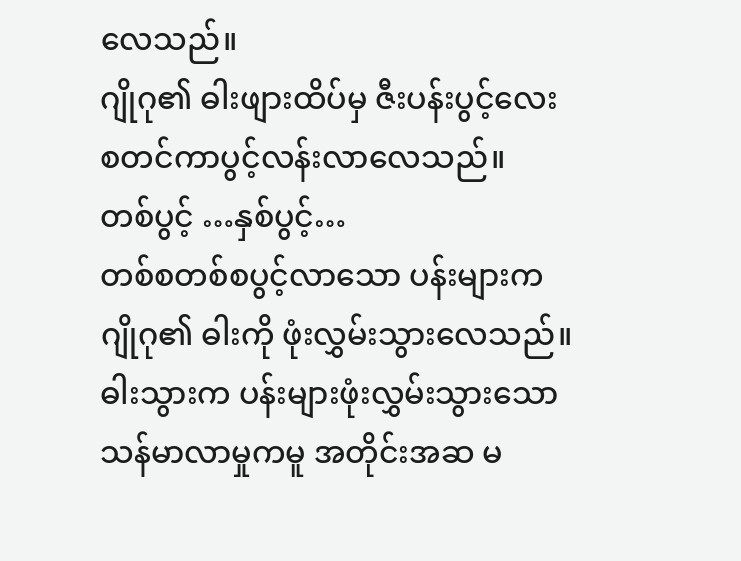လေသည်။
ဂျိုဂု၏ ဓါးဖျားထိပ်မှ ဇီးပန်းပွင့်လေး စတင်ကာပွင့်လန်းလာလေသည်။
တစ်ပွင့် …နှစ်ပွင့်…
တစ်စတစ်စပွင့်လာသော ပန်းများက ဂျိုဂု၏ ဓါးကို ဖုံးလွှမ်းသွားလေသည်။
ဓါးသွားက ပန်းများဖုံးလွှမ်းသွားသော သန်မာလာမှုကမူ အတိုင်းအဆ မ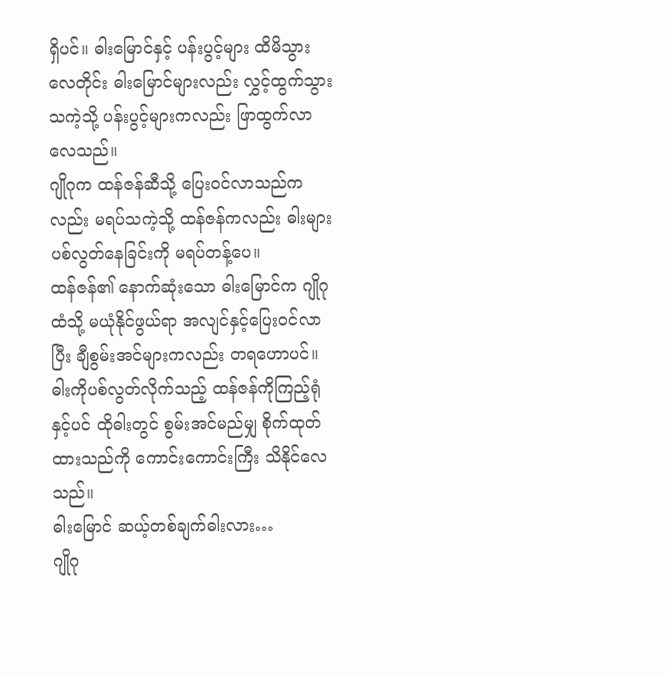ရှိပင်။ ဓါးမြောင်နှင့် ပန်းပွင့်များ ထိမိသွားလေတိုင်း ဓါးမြောင်များလည်း လွှင့်ထွက်သွားသကဲ့သို့ ပန်းပွင့်များကလည်း ဖြာထွက်လာလေသည်။
ဂျိုဂုက ထန်ဇန်ဆီသို့ ပြေးဝင်လာသည်ကလည်း မရပ်သကဲ့သို့ ထန်ဇန်ကလည်း ဓါးများပစ်လွတ်နေခြင်းကို မရပ်တန့်ပေ။
ထန်ဇန်၏ နောက်ဆုံးသော ဓါးမြောင်က ဂျိုဂုထံသို့ မယုံနိုင်ဖွယ်ရာ အလျင်နှင့်ပြေးဝင်လာပြီး ချီစွမ်းအင်များကလည်း တရဟောပင်။ ဓါးကိုပစ်လွတ်လိုက်သည့် ထန်ဇန်ကိုကြည့်ရုံနှင့်ပင် ထိုဓါးတွင် စွမ်းအင်မည်မျှ စိုက်ထုတ်ထားသည်ကို ကောင်းကောင်းကြီး သိနိုင်လေသည်။
ဓါးမြောင် ဆယ့်တစ်ချက်ဓါးလား…
ဂျိုဂု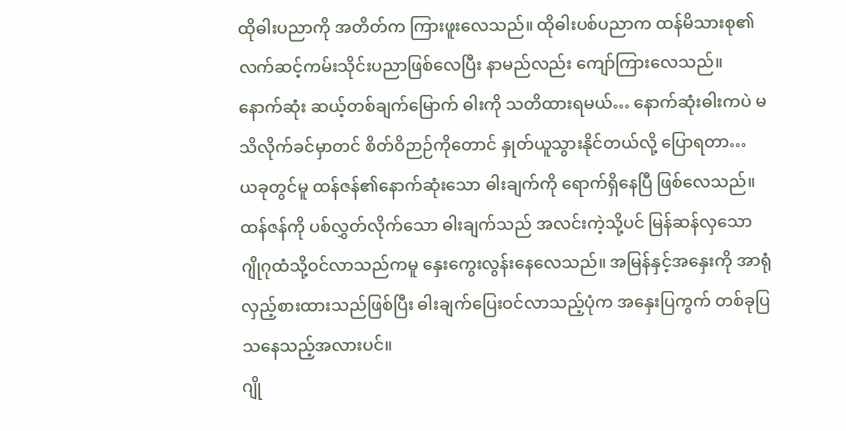ထိုဓါးပညာကို အတိတ်က ကြားဖူးလေသည်။ ထိုဓါးပစ်ပညာက ထန်မိသားစု၏ လက်ဆင့်ကမ်းသိုင်းပညာဖြစ်လေပြီး နာမည်လည်း ကျော်ကြားလေသည်။
နောက်ဆုံး ဆယ့်တစ်ချက်မြောက် ဓါးကို သတိထားရမယ်… နောက်ဆုံးဓါးကပဲ မသိလိုက်ခင်မှာတင် စိတ်ဝိဉာဉ်ကိုတောင် နှုတ်ယူသွားနိုင်တယ်လို့ ပြောရတာ…
ယခုတွင်မူ ထန်ဇန်၏နောက်ဆုံးသော ဓါးချက်ကို ရောက်ရှိနေပြီ ဖြစ်လေသည်။
ထန်ဇန်ကို ပစ်လွှတ်လိုက်သော ဓါးချက်သည် အလင်းကဲ့သို့ပင် မြန်ဆန်လှသော ဂျိုဂုထံသို့ဝင်လာသည်ကမူ နှေးကွေးလွန်းနေလေသည်။ အမြန်နှင့်အနှေးကို အာရုံလှည့်စားထားသည်ဖြစ်ပြီး ဓါးချက်ပြေးဝင်လာသည့်ပုံက အနှေးပြကွက် တစ်ခုပြသနေသည့်အလားပင်။
ဂျို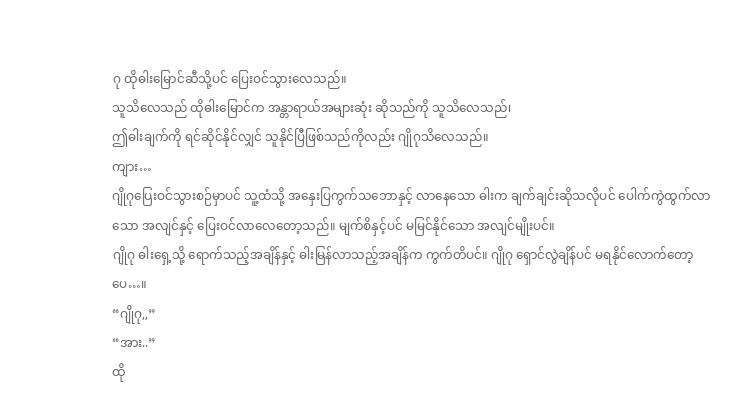ဂု ထိုဓါးမြောင်ဆီသို့ပင် ပြေးဝင်သွားလေသည်။
သူသိလေသည် ထိုဓါးမြောင်က အန္တာရာယ်အများဆုံး ဆိုသည်ကို သူသိလေသည်၊
ဤဓါးချက်ကို ရင်ဆိုင်နိုင်လျှင် သူနိုင်ပြီဖြစ်သည်ကိုလည်း ဂျိုဂုသိလေသည်။
ကျား…
ဂျိုဂုပြေးဝင်သွားစဉ်မှာပင် သူ့ထံသို့ အနှေးပြကွက်သဘောနှင့် လာနေသော ဓါးက ချက်ချင်းဆိုသလိုပင် ပေါက်ကွဲထွက်လာသော အလျင်နှင့် ပြေးဝင်လာလေတော့သည်။ မျက်စိနှင့်ပင် မမြင်နိုင်သော အလျင်မျိုးပင်။
ဂျိုဂု ဓါးရှေ့သို့ ရောက်သည့်အချိန်နှင့် ဓါးမြန်လာသည့်အချိန်က ကွက်တိပင်။ ဂျိုဂု ရှောင်လွဲချိန်ပင် မရနိုင်လောက်တော့ပေ…။
“ဂျိုဂု,,”
“အား..”
ထို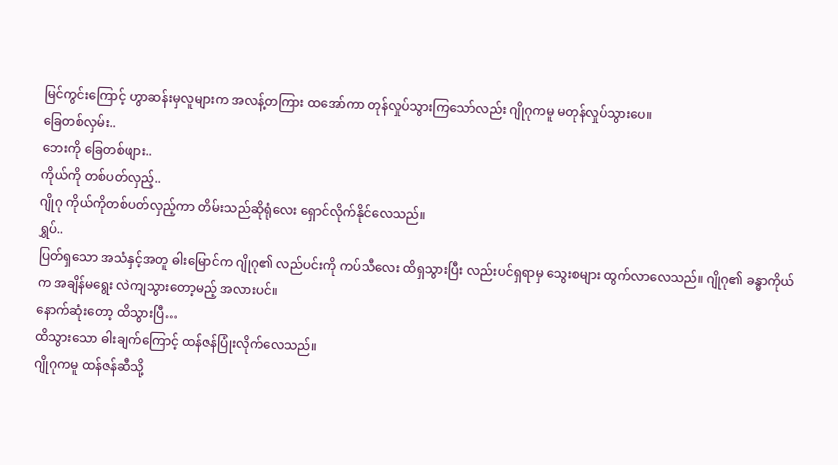မြင်ကွင်းကြောင့် ဟွာဆန်းမှလူများက အလန့်တကြား ထအော်ကာ တုန်လှုပ်သွားကြသော်လည်း ဂျိုဂုကမူ မတုန်လှုပ်သွားပေ။
ခြေတစ်လှမ်း..
ဘေးကို ခြေတစ်ဖျား..
ကိုယ်ကို တစ်ပတ်လှည့်..
ဂျိုဂု ကိုယ်ကိုတစ်ပတ်လှည့်ကာ တိမ်းသည်ဆိုရုံလေး ရှောင်လိုက်နိုင်လေသည်။
ရွှပ်..
ပြတ်ရှသော အသံနှင့်အတူ ဓါးမြောင်က ဂျိုဂု၏ လည်ပင်းကို ကပ်သီလေး ထိရှသွားပြီး လည်းပင်ရှရာမှ သွေးစများ ထွက်လာလေသည်။ ဂျိုဂု၏ ခန္ဓာကိုယ်က အချိန်မရွေး လဲကျသွားတော့မည့် အလားပင်။
နောက်ဆုံးတော့ ထိသွားပြီ…
ထိသွားသော ဓါးချက်ကြောင့် ထန်ဇန်ပြုံးလိုက်လေသည်။
ဂျိုဂုကမူ ထန်ဇန်ဆီသို့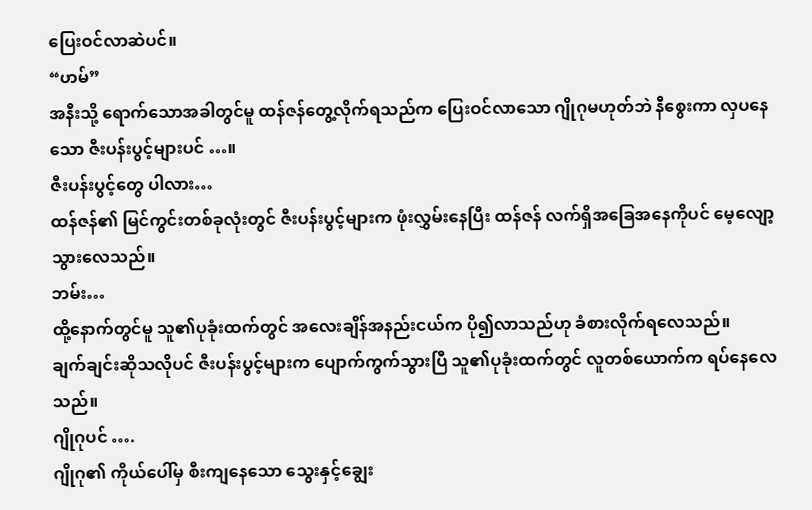ပြေးဝင်လာဆဲပင်။
“ဟမ်”
အနီးသို့ ရောက်သောအခါတွင်မူ ထန်ဇန်တွေ့လိုက်ရသည်က ပြေးဝင်လာသော ဂျိုဂုမဟုတ်ဘဲ နီစွေးကာ လှပနေသော ဇီးပန်းပွင့်များပင် …။
ဇီးပန်းပွင့်တွေ ပါလား…
ထန်ဇန်၏ မြင်ကွင်းတစ်ခုလုံးတွင် ဇီးပန်းပွင့်များက ဖုံးလွှမ်းနေပြီး ထန်ဇန် လက်ရှိအခြေအနေကိုပင် မေ့လျော့သွားလေသည်။
ဘမ်း…
ထို့နောက်တွင်မူ သူ၏ပုခုံးထက်တွင် အလေးချိန်အနည်းငယ်က ပို၍လာသည်ဟု ခံစားလိုက်ရလေသည်။
ချက်ချင်းဆိုသလိုပင် ဇီးပန်းပွင့်များက ပျောက်ကွက်သွားပြီ သူ၏ပုခုံးထက်တွင် လူတစ်ယောက်က ရပ်နေလေသည်။
ဂျိုဂုပင် ….
ဂျိုဂု၏ ကိုယ်ပေါ်မှ စီးကျနေသော သွေးနှင့်ချွေး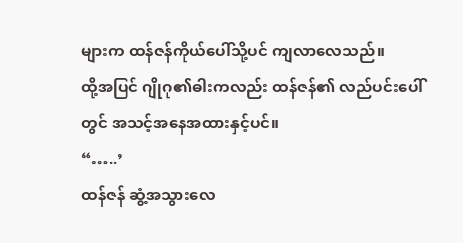များက ထန်ဇန်ကိုယ်ပေါ်သို့ပင် ကျလာလေသည်။
ထို့အပြင် ဂျိုဂု၏ဓါးကလည်း ထန်ဇန်၏ လည်ပင်းပေါ်တွင် အသင့်အနေအထားနှင့်ပင်။
“…..’
ထန်ဇန် ဆွံ့အသွားလေ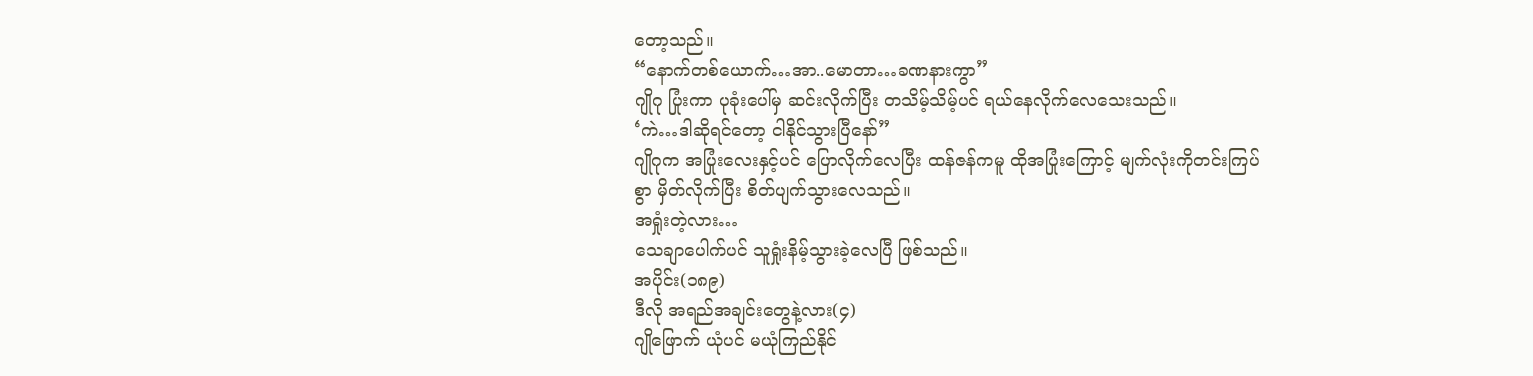တော့သည်။
“နောက်တစ်ယောက်…အာ..မောတာ…ခဏနားကွာ”
ဂျိုဂု ပြုံးကာ ပုခုံးပေါ်မှ ဆင်းလိုက်ပြီး တသိမ့်သိမ့်ပင် ရယ်နေလိုက်လေသေးသည်။
‘ကဲ…ဒါဆိုရင်တော့ ငါနိုင်သွားပြီနော်”
ဂျိုဂုက အပြုံးလေးနှင့်ပင် ပြောလိုက်လေပြီး ထန်ဇန်ကမူ ထိုအပြုံးကြောင့် မျက်လုံးကိုတင်းကြပ်စွာ မှိတ်လိုက်ပြီး စိတ်ပျက်သွားလေသည်။
အရှုံးတဲ့လား…
သေချာပေါက်ပင် သူရှုံးနိမ့်သွားခဲ့လေပြီ ဖြစ်သည်။
အပိုင်း(၁၈၉)
ဒီလို အရည်အချင်းတွေနဲ့လား(၄)
ဂျိုဖြောက် ယုံပင် မယုံကြည်နိုင်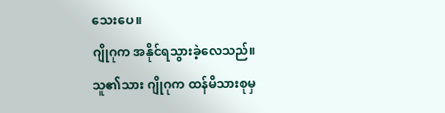သေးပေ။
ဂျိုဂုက အနိုင်ရသွားခဲ့လေသည်။
သူ၏သား ဂျိုဂုက ထန်မိသားစုမှ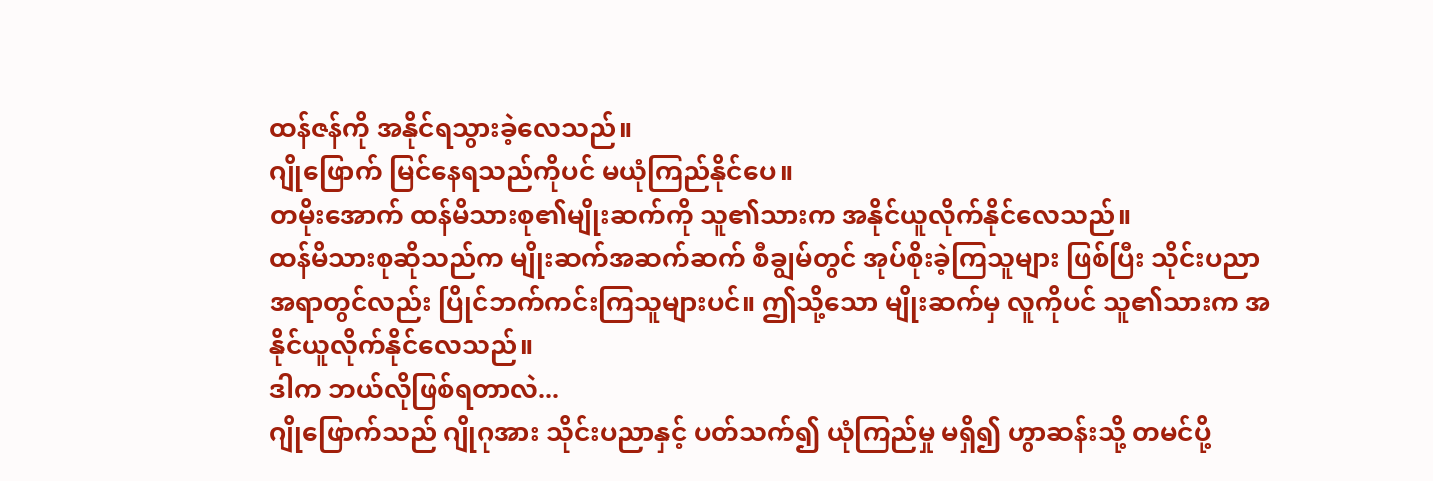ထန်ဇန်ကို အနိုင်ရသွားခဲ့လေသည်။
ဂျိုဖြောက် မြင်နေရသည်ကိုပင် မယုံကြည်နိုင်ပေ။
တမိုးအောက် ထန်မိသားစု၏မျိုးဆက်ကို သူ၏သားက အနိုင်ယူလိုက်နိုင်လေသည်။
ထန်မိသားစုဆိုသည်က မျိုးဆက်အဆက်ဆက် စီချွမ်တွင် အုပ်စိုးခဲ့ကြသူများ ဖြစ်ပြီး သိုင်းပညာအရာတွင်လည်း ပြိုင်ဘက်ကင်းကြသူများပင်။ ဤသို့သော မျိုးဆက်မှ လူကိုပင် သူ၏သားက အနိုင်ယူလိုက်နိုင်လေသည်။
ဒါက ဘယ်လိုဖြစ်ရတာလဲ...
ဂျိုဖြောက်သည် ဂျိုဂုအား သိုင်းပညာနှင့် ပတ်သက်၍ ယုံကြည်မှု မရှိ၍ ဟွာဆန်းသို့ တမင်ပို့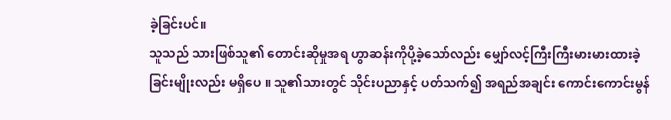ခဲ့ခြင်းပင်။
သူသည် သားဖြစ်သူ၏ တောင်းဆိုမှုအရ ဟွာဆန်းကိုပို့ခဲ့သော်လည်း မျှော်လင့်ကြီးကြီးမားမားထားခဲ့ခြင်းမျိုးလည်း မရှိပေ ။ သူ၏သားတွင် သိုင်းပညာနှင့် ပတ်သက်၍ အရည်အချင်း ကောင်းကောင်းမွန်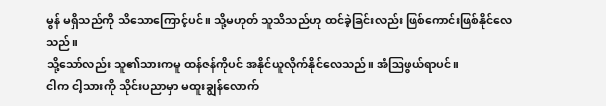မွန် မရှိသည်ကို သိသောကြောင့်ပင်။ သို့မဟုတ် သူသိသည်ဟု ထင်ခဲ့ခြင်းလည်း ဖြစ်ကောင်းဖြစ်နိုင်လေသည်။
သို့သော်လည်း သူ၏သားကမူ ထန်ဇန်ကိုပင် အနိုင်ယူလိုက်နိုင်လေသည်။ အံဩဖွယ်ရာပင်။
ငါက ငါ့သားကို သိုင်းပညာမှာ မထူးချွန်လောက်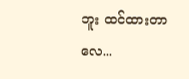ဘူး ထင်ထားတာလေ...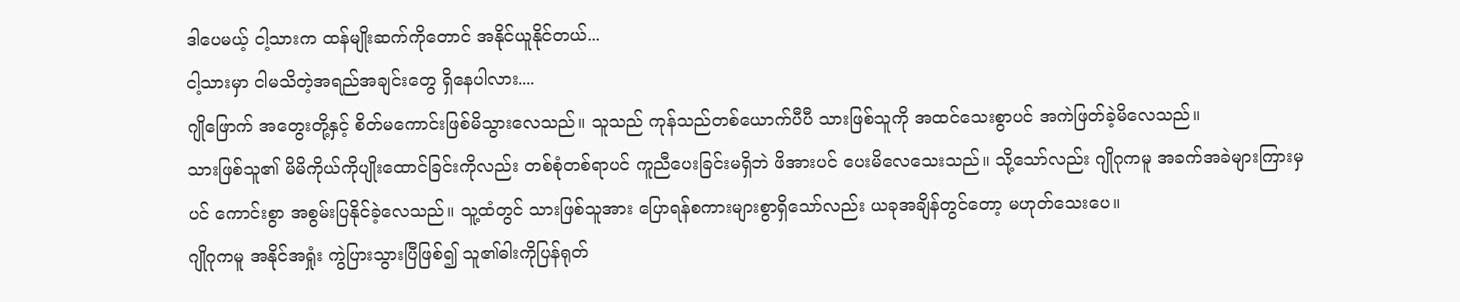ဒါပေမယ့် ငါ့သားက ထန်မျိုးဆက်ကိုတောင် အနိုင်ယူနိုင်တယ်...
ငါ့သားမှာ ငါမသိတဲ့အရည်အချင်းတွေ ရှိနေပါလား....
ဂျိုဖြောက် အတွေးတို့နှင့် စိတ်မကောင်းဖြစ်မိသွားလေသည်။ သူသည် ကုန်သည်တစ်ယောက်ပီပီ သားဖြစ်သူကို အထင်သေးစွာပင် အကဲဖြတ်ခဲ့မိလေသည်။
သားဖြစ်သူ၏ မိမိကိုယ်ကိုပျိုးထောင်ခြင်းကိုလည်း တစ်စုံတစ်ရာပင် ကူညီပေးခြင်းမရှိဘဲ ဖိအားပင် ပေးမိလေသေးသည်။ သို့သော်လည်း ဂျိုဂုကမူ အခက်အခဲများကြားမှပင် ကောင်းစွာ အစွမ်းပြနိုင်ခဲ့လေသည်။ သူ့ထံတွင် သားဖြစ်သူအား ပြောရန်စကားများစွာရှိသော်လည်း ယခုအချိန်တွင်တော့ မဟုတ်သေးပေ။
ဂျိုဂုကမူ အနိုင်အရှုံး ကွဲပြားသွားပြီဖြစ်၍ သူ၏ဓါးကိုပြန်ရုတ်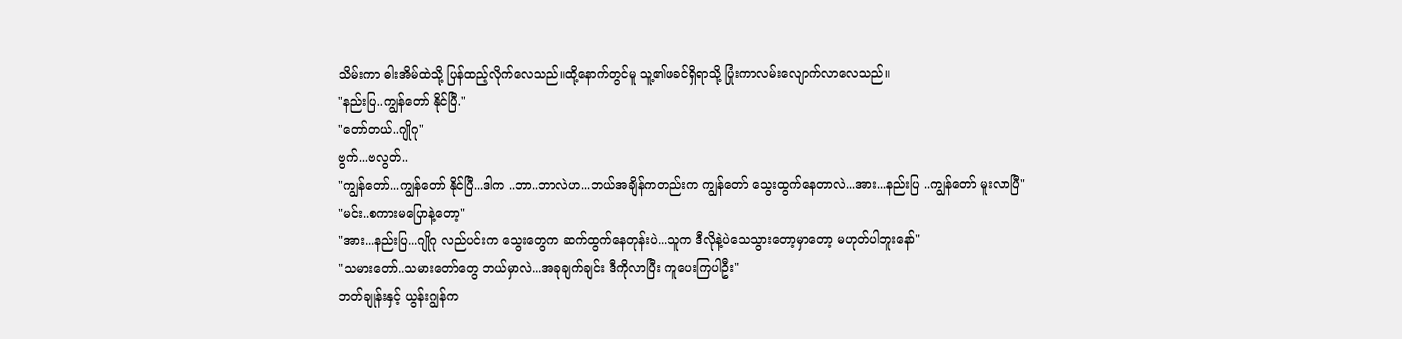သိမ်းကာ ဓါးအိမ်ထဲသို့ ပြန်ထည့်လိုက်လေသည်။ထို့နောက်တွင်မူ သူ့၏ဖခင်ရှိရာသို့ ပြုံးကာလမ်းလျောက်လာလေသည်။
"နည်းပြ..ကျွန်တော် နိုင်ပြီ."
"တော်တယ်..ဂျိုဂု"
ဗွက်...ဗလွတ်..
"ကျွန်တော်...ကျွန်တော် နိုင်ပြီ...ဒါက ..ဘာ..ဘာလဲဟ...ဘယ်အချိန်ကတည်းက ကျွန်တော် သွေးထွက်နေတာလဲ...အား...နည်းပြ ..ကျွန်တော် မူးလာပြီ"
"မင်း..စကားမပြောနဲ့တော့"
"အား...နည်းပြ...ဂျိုဂု လည်ပင်းက သွေးတွေက ဆက်ထွက်နေတုန်းပဲ...သူက ဒီလိုနဲ့ပဲသေသွားတော့မှာတော့ မဟုတ်ပါဘူးနော်"
"သမားတော်..သမားတော်တွေ ဘယ်မှာလဲ...အခုချက်ချင်း ဒီကိုလာပြီး ကူပေးကြပါဦး"
ဘတ်ချုန်းနှင့် ယွန်းဂျွန်က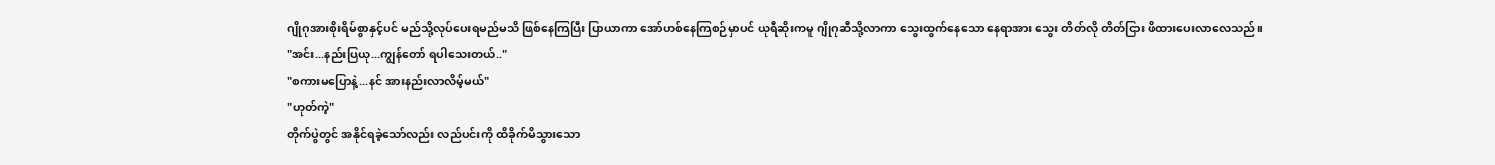ဂျိုဂုအားစိုးရိမ်စွာနှင့်ပင် မည်သို့လုပ်ပေးရမည်မသိ ဖြစ်နေကြပြီး ပြာယာကာ အော်ဟစ်နေကြစဉ်မှာပင် ယုရီဆိုးကမူ ဂျိုဂုဆီသို့လာကာ သွေးထွက်နေသော နေရာအား သွေး တိတ်လို တိတ်ငြား ဖိထားပေးလာလေသည်။
"အင်း...နည်းပြယု...ကျွန်တော် ရပါသေးတယ်.."
"စကားမပြောနဲ့...နင် အားနည်းလာလိမ့်မယ်"
"ဟုတ်ကဲ့"
တိုက်ပွဲတွင် အနိုင်ရခဲ့သော်လည်း လည်ပင်းကို ထိခိုက်မိသွားသော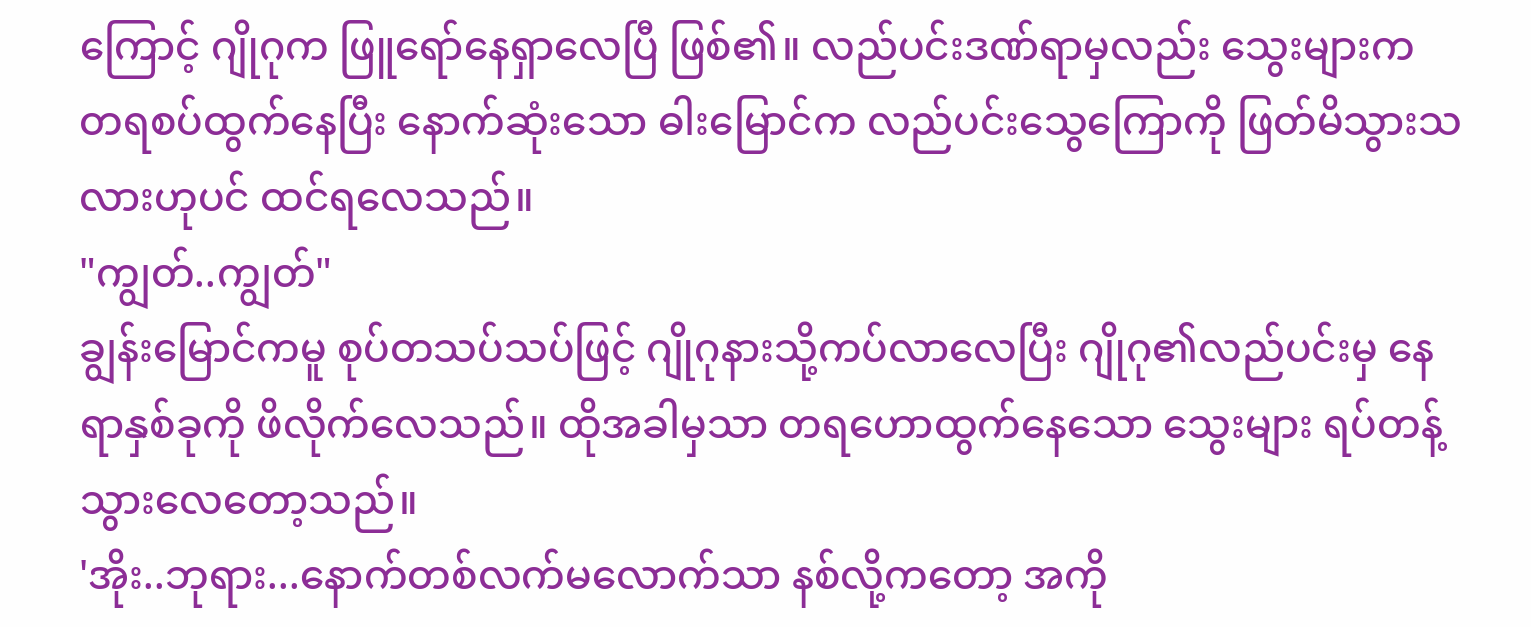ကြောင့် ဂျိုဂုက ဖြူရော်နေရှာလေပြီ ဖြစ်၏။ လည်ပင်းဒဏ်ရာမှလည်း သွေးများက တရစပ်ထွက်နေပြီး နောက်ဆုံးသော ဓါးမြောင်က လည်ပင်းသွေကြောကို ဖြတ်မိသွားသလားဟုပင် ထင်ရလေသည်။
"ကျွတ်..ကျွတ်"
ချွန်းမြောင်ကမူ စုပ်တသပ်သပ်ဖြင့် ဂျိုဂုနားသို့ကပ်လာလေပြီး ဂျိုဂု၏လည်ပင်းမှ နေရာနှစ်ခုကို ဖိလိုက်လေသည်။ ထိုအခါမှသာ တရဟောထွက်နေသော သွေးများ ရပ်တန့်သွားလေတော့သည်။
'အိုး..ဘုရား...နောက်တစ်လက်မလောက်သာ နစ်လို့ကတော့ အကို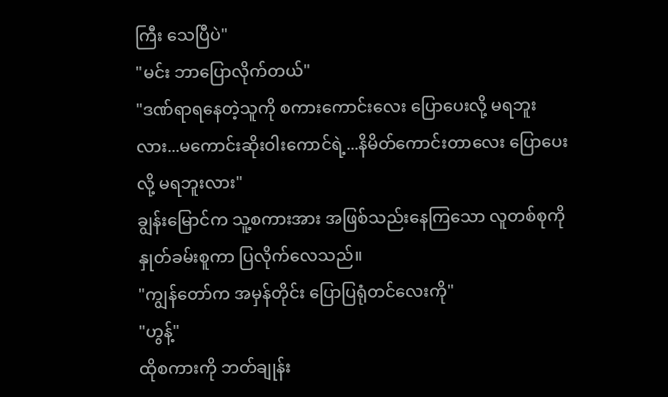ကြီး သေပြီပဲ"
"မင်း ဘာပြောလိုက်တယ်"
"ဒဏ်ရာရနေတဲ့သူကို စကားကောင်းလေး ပြောပေးလို့ မရဘူးလား...မကောင်းဆိုးဝါးကောင်ရဲ့...နိမိတ်ကောင်းတာလေး ပြောပေးလို့ မရဘူးလား"
ချွန်းမြောင်က သူ့စကားအား အဖြစ်သည်းနေကြသော လူတစ်စုကို နှုတ်ခမ်းစူကာ ပြလိုက်လေသည်။
"ကျွန်တော်က အမှန်တိုင်း ပြောပြရုံတင်လေးကို"
"ဟွန့်"
ထိုစကားကို ဘတ်ချုန်း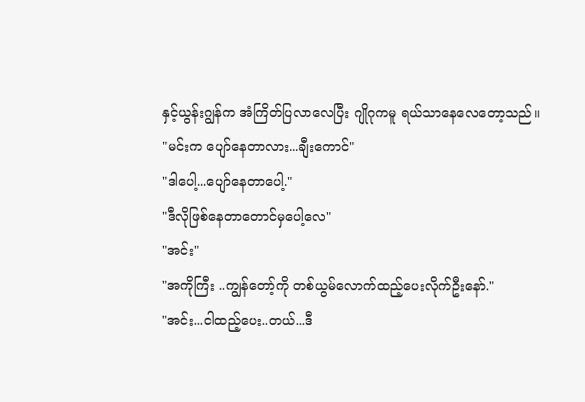နှင့်ယွန်းဂျွန်က အံကြိတ်ပြလာလေပြီး ဂျိုဂုကမူ ရယ်သာနေလေတော့သည်။
"မင်းက ပျော်နေတာလား...ချီးကောင်"
"ဒါပေါ့...ပျော်နေတာပေါ့."
"ဒီလိုဖြစ်နေတာတောင်မှပေါ့လေ"
"အင်း"
"အကိုကြီး ..ကျွန်တော့်ကို တစ်ယွမ်လောက်ထည့်ပေးလိုက်ဦးနော်."
"အင်း...ငါထည့်ပေး..တယ်...ဒီ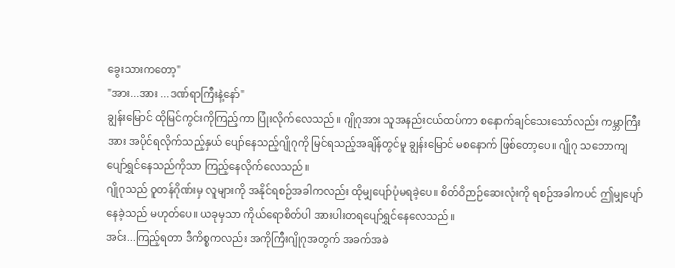ခွေးသားကတော့"
"အား...အား ...ဒဏ်ရာကြီးနဲ့နော်"
ချွန်းမြောင် ထိုမြင်ကွင်းကိုကြည့်ကာ ပြုံးလိုက်လေသည်။ ဂျိုဂုအား သူအနည်းငယ်ထပ်ကာ စနောက်ချင်သေးသော်လည်း ကမ္ဘာကြီးအား အပိုင်ရလိုက်သည့်နှယ် ပျော်နေသည့်ဂျိုဂုကို မြင်ရသည့်အချိန်တွင်မူ ချွန်းမြောင် မစနောက် ဖြစ်တော့ပေ။ ဂျိုဂု သဘောကျပျော်ရွှင်နေသည်ကိုသာ ကြည့်နေလိုက်လေသည်။
ဂျိုဂုသည် ဝူတန်ဂိုဏ်းမှ လူများကို အနိုင်ရစဉ်အခါကလည်း ထိုမျှပျော်ပုံမရခဲ့ပေ။ စိတ်ဝိဉာဉ်ဆေးလုံးကို ရစဉ်အခါကပင် ဤမျှပျော်နေခဲ့သည် မဟုတ်ပေ။ ယခုမှသာ ကိုယ်ရောစိတ်ပါ အားပါးတရပျော်ရွှင်နေလေသည်။
အင်း...ကြည့်ရတာ ဒီကိစ္စကလည်း အကိုကြီးဂျိုဂုအတွက် အခက်အခဲ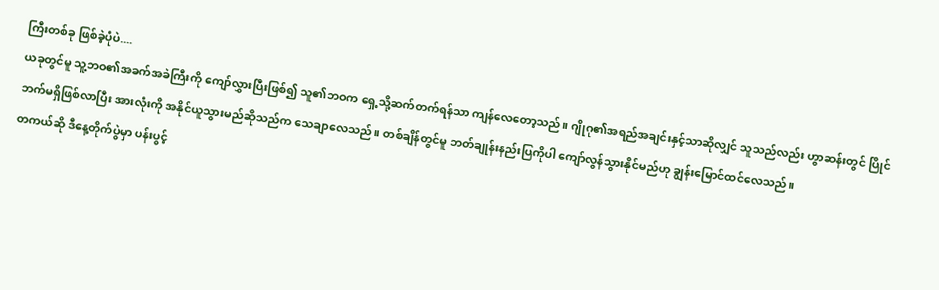ကြီးတစ်ခု ဖြစ်ခဲ့ပုံပဲ....
ယခုတွင်မူ သူ့ဘဝ၏အခက်အခဲကြီးကို ကျော်လွှားပြီးဖြစ်၍ သူ၏ဘဝက ရှေ့သို့ဆက်တက်ရန်သာ ကျန်လေတော့သည်။ ဂျိုဂု၏အရည်အချင်းနှင့်သာဆိုလျှင် သူသည်လည်း ဟွာဆန်းတွင် ပြိုင်ဘက်မရှိဖြစ်လာပြီး အားလုံးကို အနိုင်ယူသွားမည်ဆိုသည်က သေချာလေသည်။ တစ်ချိန်တွင်မူ ဘတ်ချုန်းနည်းပြကိုပါ ကျော်လွန်သွားနိုင်မည်ဟု ချွန်းမြောင်ထင်လေသည်။
တကယ်ဆို ဒီနေ့တိုက်ပွဲမှာ ပန်းပွင့်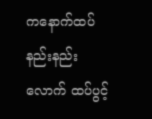ကနောက်ထပ်နည်းနည်းလောက် ထပ်ပွင့်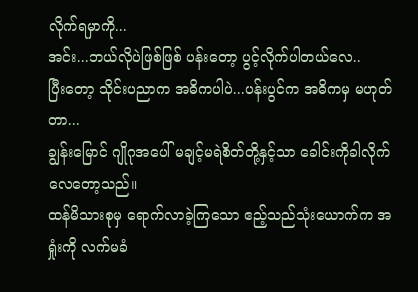လိုက်ရမှာကို...
အင်း...ဘယ်လိုပဲဖြစ်ဖြစ် ပန်းတော့ ပွင့်လိုက်ပါတယ်လေ..
ပြီးတော့ သိုင်းပညာက အဓိကပါပဲ...ပန်းပွင်က အဓိကမှ မဟုတ်တာ...
ချွန်းမြောင် ဂျိုဂုအပေါ် မချင့်မရဲစိတ်တို့နှင့်သာ ခေါင်းကိုခါလိုက်လေတော့သည်။
ထန်မိသားစုမှ ရောက်လာခဲ့ကြသော ဧည့်သည်သုံးယောက်က အရှုံးကို လက်မခံ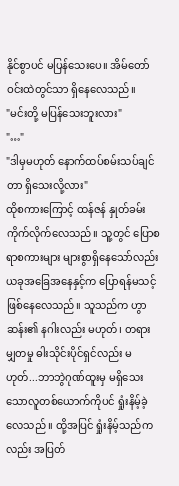နိုင်စွာပင် မပြန်သေးပေ။ အိမ်တော်ဝင်းထဲတွင်သာ ရှိနေလေသည်။
"မင်းတို့ မပြန်သေးဘူးလား"
"…"
"ဒါမှမဟုတ် နောက်ထပ်စမ်းသပ်ချင်တာ ရှိသေးလို့လား"
ထိုစကားကြောင့် ထန်ဇန် နှုတ်ခမ်းကိုက်လိုက်လေသည်။ သူ့တွင် ပြောစရာစကားများ များစွာရှိနေသော်လည်း ယခုအခြေအနေနှင့်က ပြောရန်မသင့်ဖြစ်နေလေသည်။ သူသည်က ဟွာဆန်း၏ နဂါးလည်း မဟုတ်၊ တရားမျှတမှု ဓါးသိုင်းပိုင်ရှင်လည်း မဟုတ်...ဘာဘွဲဂုဏ်ထူးမှ မရှိသေးသောလူတစ်ယောက်ကိုပင် ရှုံးနိမ့်ခဲ့လေသည် ။ ထို့အပြင် ရှုံးနိမ့်သည်ကလည်း အပြတ်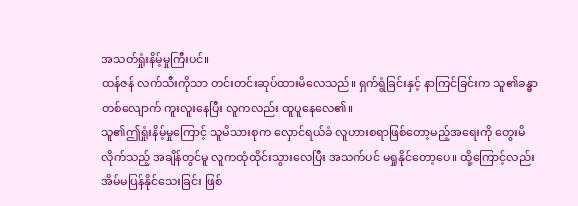အသတ်ရှုံးနိမ့်မှုကြီးပင်။
ထန်ဇန် လက်သီးကိုသာ တင်းတင်းဆုပ်ထားမိလေသည်။ ရှက်ရွံခြင်းနှင့် နာကြင်ခြင်းက သူ၏ခန္ဓာတစ်လျောက် ကူးလူးနေပြီး လူကလည်း ထူပူနေလေ၏။
သူ၏ဤရှုံးနိမ့်မှုကြောင့် သူမိသားစုက လှောင်ရယ်ခံ လူဟားစရာဖြစ်တော့မည့်အရေးကို တွေးမိလိုက်သည့် အချိန်တွင်မူ လူကထုံထိုင်းသွားလေပြီး အသက်ပင် မရှုနိုင်တော့ပေ။ ထို့ကြောင့်လည်း အိမ်မပြန်နိုင်သေးခြင်း ဖြစ်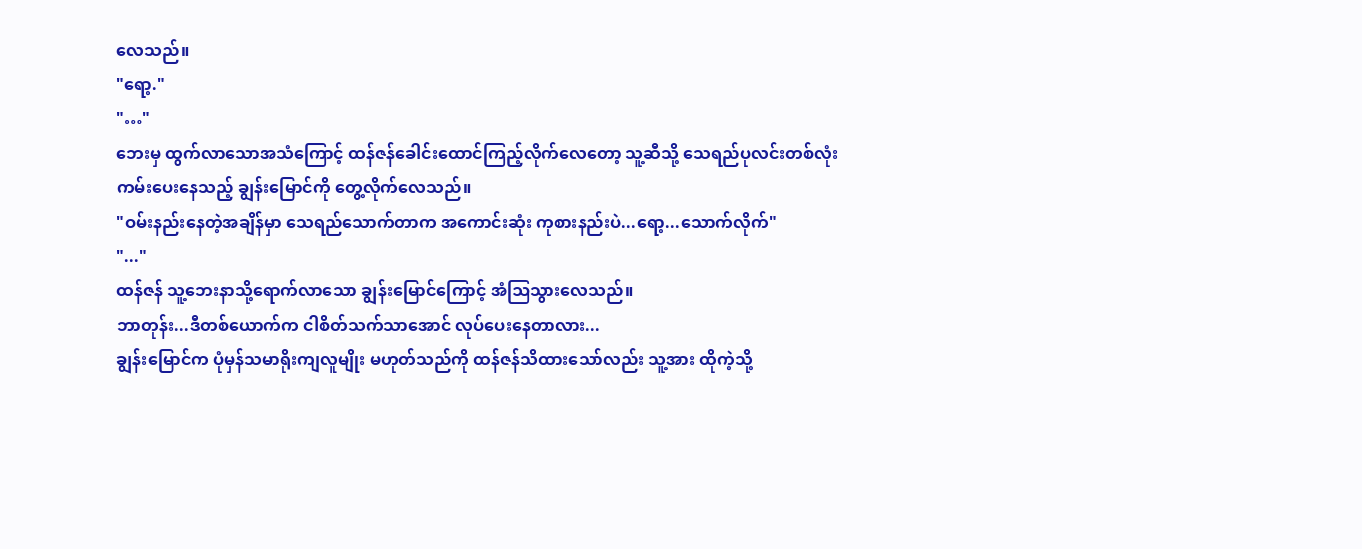လေသည်။
"ရော့."
"…"
ဘေးမှ ထွက်လာသောအသံကြောင့် ထန်ဇန်ခေါင်းထောင်ကြည့်လိုက်လေတော့ သူ့ဆီသို့ သေရည်ပုလင်းတစ်လုံး ကမ်းပေးနေသည့် ချွန်းမြောင်ကို တွေ့လိုက်လေသည်။
"ဝမ်းနည်းနေတဲ့အချိန်မှာ သေရည်သောက်တာက အကောင်းဆုံး ကုစားနည်းပဲ...ရော့...သောက်လိုက်"
"..."
ထန်ဇန် သူ့ဘေးနာသို့ရောက်လာသော ချွန်းမြောင်ကြောင့် အံဩသွားလေသည်။
ဘာတုန်း...ဒီတစ်ယောက်က ငါစိတ်သက်သာအောင် လုပ်ပေးနေတာလား...
ချွန်းမြောင်က ပုံမှန်သမာရိုးကျလူမျိုး မဟုတ်သည်ကို ထန်ဇန်သိထားသော်လည်း သူ့အား ထိုကဲ့သို့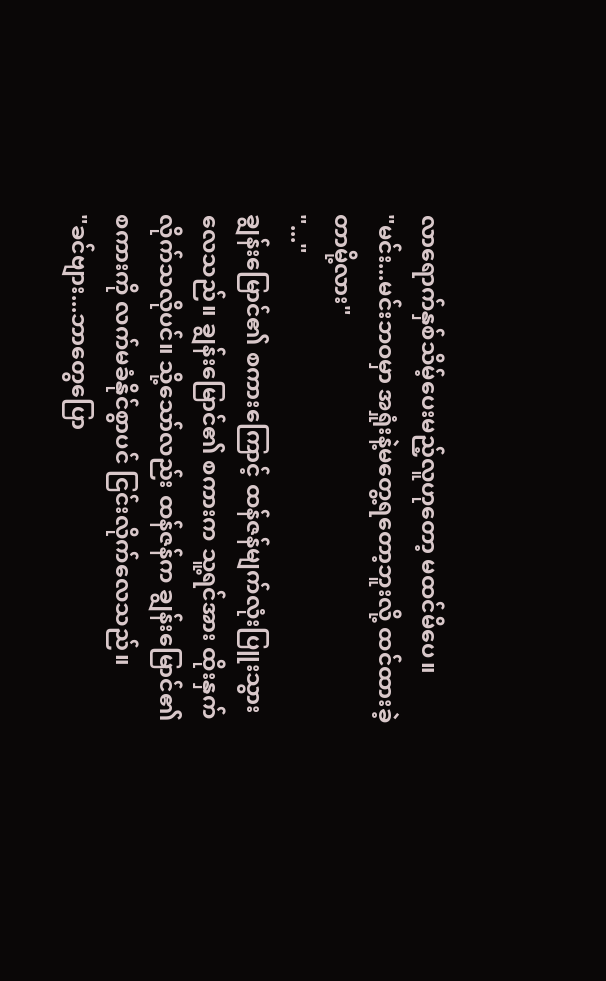လာရောက်နှစ်သိမ့်ပေးမည့်လူဟုတော့ မထင်မိပေ။
"မင်း...မင်းဘဝမှာ အရှုံးနဲ့မတွေ့ရတော့ဘူးလို့ ထင်ထားခဲ့တာမို့လား"
"..."
ချွန်းမြောင်၏ စကားကြောင့် ထန်ဇန်မျက်လုံးပြူးသွားလေသည်။ ချွန်းမြောင်၏ စကားက သူ့ရင်အား ထိုးနှက်လိုက်သလိုပင်။ သို့သော်လည်း ထန်ဇန်က ချွန်းမြောင်၏ စကားကို လက်မခံနိုင်စွာပင် ငြင်းလိုက်လေသည်။
"ခင်ဗျား...ဘာတွေပြော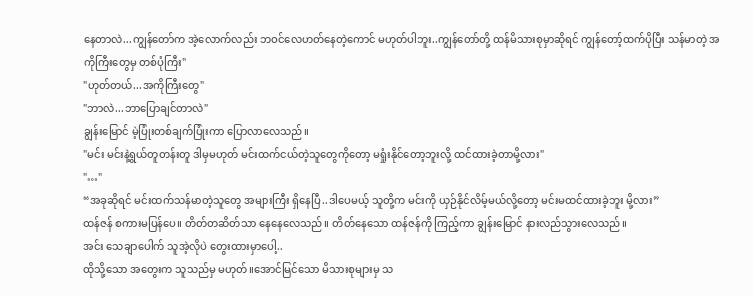နေတာလဲ...ကျွန်တော်က အဲ့လောက်လည်း ဘဝင်လေဟတ်နေတဲ့ကောင် မဟုတ်ပါဘူး..ကျွန်တော်တို့ ထန်မိသားစုမှာဆိုရင် ကျွန်တော့်ထက်ပိုပြီး သန်မာတဲ့ အကိုကြီးတွေမှ တစ်ပုံကြီး"
"ဟုတ်တယ်...အကိုကြီးတွေ"
"ဘာလဲ...ဘာပြောချင်တာလဲ"
ချွန်းမြောင် မဲ့ပြုံးတစ်ချက်ပြုံးကာ ပြောလာလေသည်။
"မင်း မင်းနဲ့ရွယ်တူတန်းတူ ဒါမှမဟုတ် မင်းထက်ငယ်တဲ့သူတွေကိုတော့ မရှုံးနိုင်တော့ဘူးလို့ ထင်ထားခဲ့တာမို့လား"
"…"
“အခုဆိုရင် မင်းထက်သန်မာတဲ့သူတွေ အများကြီး ရှိနေပြီ..ဒါပေမယ့် သူတို့က မင်းကို ယှဉ်နိုင်လိမ့်မယ်လို့တော့ မင်းမထင်ထားခဲ့ဘူး မို့လား”
ထန်ဇန် စကားမပြန်ပေ။ တိတ်တဆိတ်သာ နေနေလေသည်။ တိတ်နေသော ထန်ဇန်ကို ကြည့်ကာ ချွန်းမြောင် နားလည်သွားလေသည်။
အင်း သေချာပေါက် သူအဲ့လိုပဲ တွေးထားမှာပေါ့..
ထိုသို့သော အတွေးက သူသည်မှ မဟုတ်။အောင်မြင်သော မိသားစုများမှ သ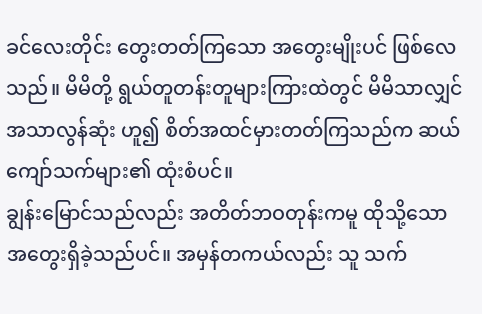ခင်လေးတိုင်း တွေးတတ်ကြသော အတွေးမျိုးပင် ဖြစ်လေသည်။ မိမိတို့ ရွယ်တူတန်းတူများကြားထဲတွင် မိမိသာလျှင် အသာလွန်ဆုံး ဟူ၍ စိတ်အထင်မှားတတ်ကြသည်က ဆယ်ကျော်သက်များ၏ ထုံးစံပင်။
ချွန်းမြောင်သည်လည်း အတိတ်ဘဝတုန်းကမူ ထိုသို့သောအတွေးရှိခဲ့သည်ပင်။ အမှန်တကယ်လည်း သူ သက်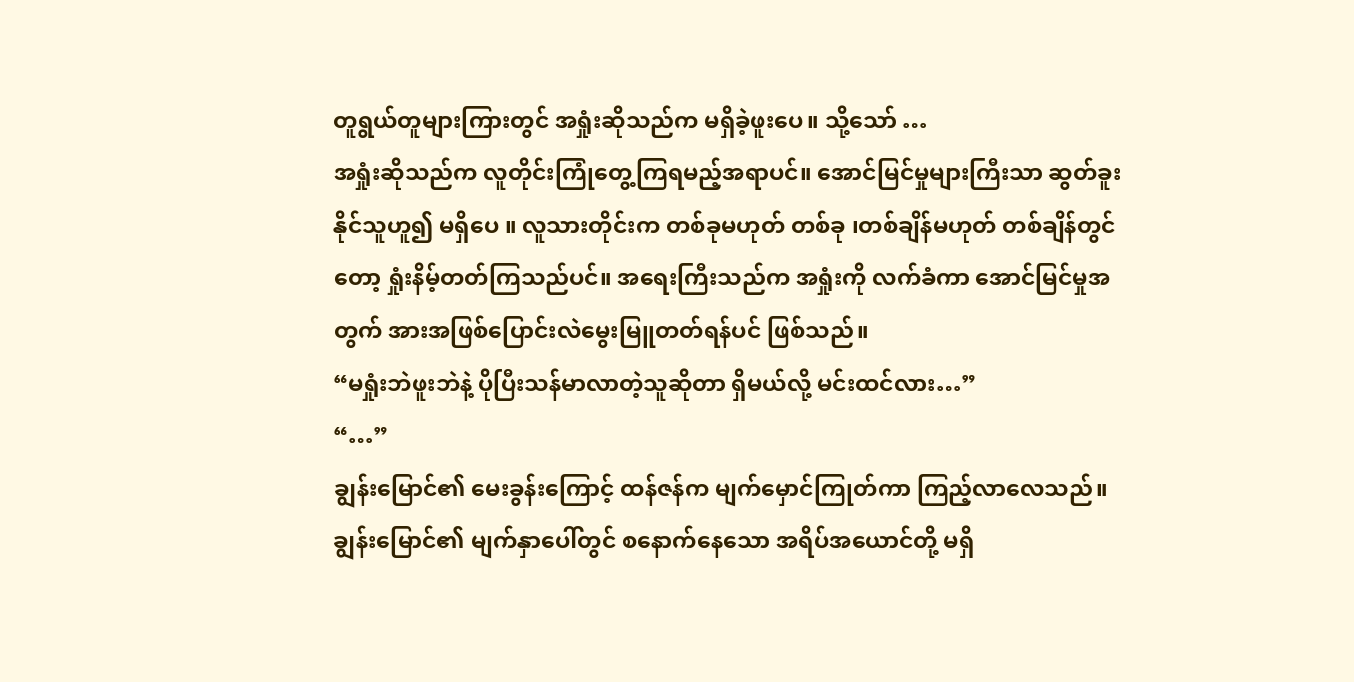တူရွယ်တူများကြားတွင် အရှုံးဆိုသည်က မရှိခဲ့ဖူးပေ။ သို့သော် …
အရှုံးဆိုသည်က လူတိုင်းကြုံတွေ့ကြရမည့်အရာပင်။ အောင်မြင်မှုများကြီးသာ ဆွတ်ခူးနိုင်သူဟူ၍ မရှိပေ ။ လူသားတိုင်းက တစ်ခုမဟုတ် တစ်ခု ၊တစ်ချိန်မဟုတ် တစ်ချိန်တွင်တော့ ရှုံးနိမ့်တတ်ကြသည်ပင်။ အရေးကြီးသည်က အရှုံးကို လက်ခံကာ အောင်မြင်မှုအတွက် အားအဖြစ်ပြောင်းလဲမွေးမြူတတ်ရန်ပင် ဖြစ်သည်။
“မရှုံးဘဲဖူးဘဲနဲ့ ပိုပြီးသန်မာလာတဲ့သူဆိုတာ ရှိမယ်လို့ မင်းထင်လား…”
“…”
ချွန်းမြောင်၏ မေးခွန်းကြောင့် ထန်ဇန်က မျက်မှောင်ကြုတ်ကာ ကြည့်လာလေသည်။ ချွန်းမြောင်၏ မျက်နှာပေါ်တွင် စနောက်နေသော အရိပ်အယောင်တို့ မရှိ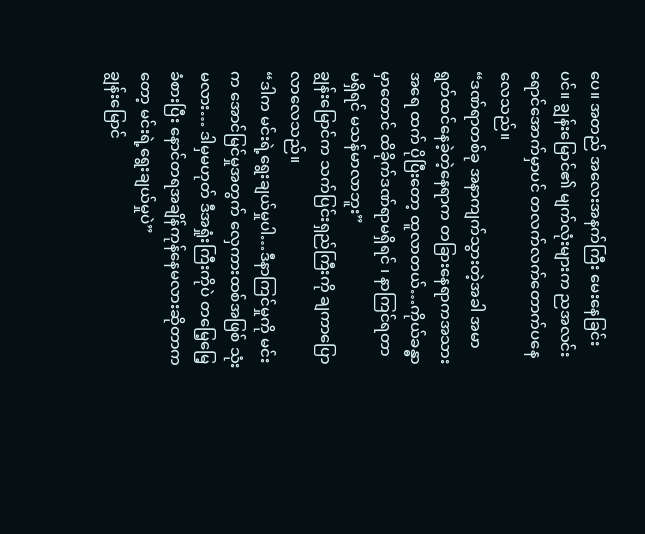ပေ။ အတည် အလေးအနက်ကြီး မေးနေခြင်းပင်။ ချွန်းမြောင်၏ မျက်လုံးများက ညအလင်းရောင်အောက်မှာပင် တလက်လက်တောက်ပနေလေသည်။
“ဒဏ်ရာတစ်ခု အနာကျက်သွားတဲ့အခါ အမာရွတ်ထင်နေခဲ့တဲ့နေရာက တခြားနေရာကအသားအရေ ထက် ပိုပြီးတော့ ထူလာတယ်…ကိုယ်ခန္ဓာမှာတောင် ထိခိုက်ဒဏ်ရာမရှိရင် ၊ နာကြင်ရတာ မရှိရင် မသန်မာလာဘူး”
ချွန်းမြောင်က သက်ပြင်းရှည်ကြီးကို ချကာပြောလာလေသည်။
“ဒါက မင်းရဲ့ရွေးချယ်မှုပါ…ဒီနာကြင်မှုကို မင်းက အောင်မြင်မှုအတွက် လှေကားထစ်အဖြစ် သုံးမလား… ဒါမှမဟုတ် ဒီအရှုံးကြီးကိုပဲ တမြေ့မြေ့ခံစားပြီး နောင်တရအချိန်ကုန်နေမလားဆိုတာကတော့ မင်းရဲ့ရွေးချယ်မှုပဲ”
ချွန်းမြောင်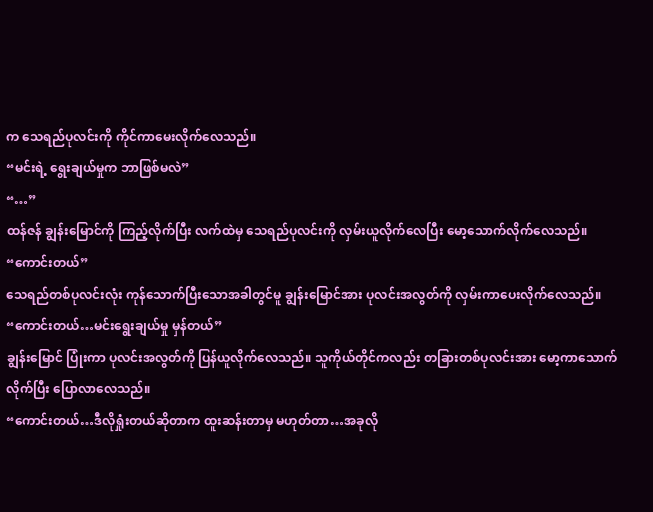က သေရည်ပုလင်းကို ကိုင်ကာမေးလိုက်လေသည်။
“မင်းရဲ့ ရွေးချယ်မှုက ဘာဖြစ်မလဲ”
“…”
ထန်ဇန် ချွန်းမြောင်ကို ကြည့်လိုက်ပြီး လက်ထဲမှ သေရည်ပုလင်းကို လှမ်းယူလိုက်လေပြီး မော့သောက်လိုက်လေသည်။
“ကောင်းတယ်”
သေရည်တစ်ပုလင်းလုံး ကုန်သောက်ပြီးသောအခါတွင်မူ ချွန်းမြောင်အား ပုလင်းအလွတ်ကို လှမ်းကာပေးလိုက်လေသည်။
“ကောင်းတယ်…မင်းရွေးချယ်မှု မှန်တယ်”
ချွန်းမြောင် ပြုံးကာ ပုလင်းအလွတ်ကို ပြန်ယူလိုက်လေသည်။ သူကိုယ်တိုင်ကလည်း တခြားတစ်ပုလင်းအား မော့ကာသောက်လိုက်ပြီး ပြောလာလေသည်။
“ကောင်းတယ်…ဒီလိုရှုံးတယ်ဆိုတာက ထူးဆန်းတာမှ မဟုတ်တာ…အခုလို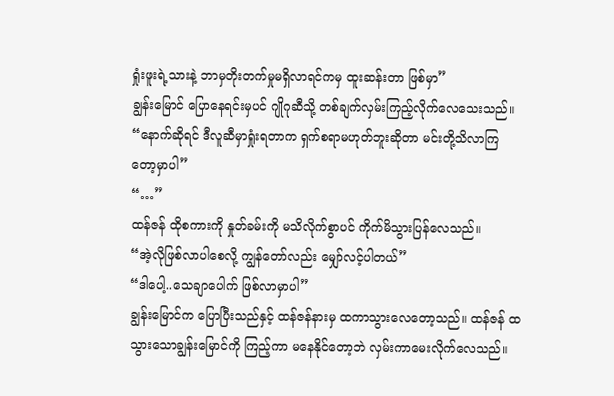ရှုံးဖူးရဲ့သားနဲ့ ဘာမှတိုးတက်မှုမရှိလာရင်ကမှ ထူးဆန်းတာ ဖြစ်မှာ”
ချွန်းမြောင် ပြောနေရင်းမှပင် ဂျိုဂုဆီသို့ တစ်ချက်လှမ်းကြည့်လိုက်လေသေးသည်။
“နောက်ဆိုရင် ဒီလူဆီမှာရှုံးရတာက ရှက်စရာမဟုတ်ဘူးဆိုတာ မင်းတို့သိလာကြတော့မှာပါ”
“…”
ထန်ဇန် ထိုစကားကို နှုတ်ခမ်းကို မသိလိုက်စွာပင် ကိုက်မိသွားပြန်လေသည်။
“အဲ့လိုဖြစ်လာပါစေလို့ ကျွန်တော်လည်း မျှော်လင့်ပါတယ်”
“ဒါပေါ့..သေချာပေါက် ဖြစ်လာမှာပါ”
ချွန်းမြောင်က ပြောပြီးသည်နှင့် ထန်ဇန်နားမှ ထကာသွားလေတော့သည်။ ထန်ဇန် ထသွားသောချွန်းမြောင်ကို ကြည့်ကာ မနေနိုင်တော့ဘဲ လှမ်းကာမေးလိုက်လေသည်။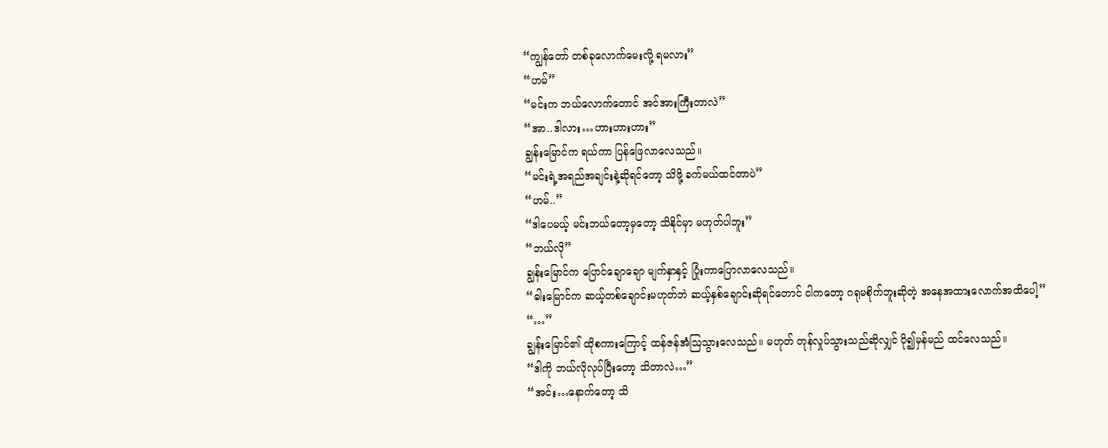“ကျွန်တော် တစ်ခုလောက်မေးလို့ ရမလား”
“ဟမ်”
“မင်းက ဘယ်လောက်တောင် အင်အားကြီးတာလဲ”
“အာ..ဒါလား…ဟားဟားဟား”
ချွန်းမြောင်က ရယ်ကာ ပြန်ဖြေလာလေသည်။
“မင်းရဲ့အရည်အချင်းနဲ့ဆိုရင်တော့ သိဖို့ ခက်မယ်ထင်တာပဲ”
“ဟမ်..”
“ဒါပေမယ့် မင်းဘယ်တော့မှတော့ သိနိုင်မှာ မဟုတ်ပါဘူး”
“ဘယ်လို”
ချွန်းမြောင်က ပြောင်ချောချော မျက်နှာနှင့် ပြုံးကာပြောလာလေသည်။
“ဓါးမြောင်က ဆယ့်တစ်ချောင်းမဟုတ်ဘဲ ဆယ့်နှစ်ချောင်းဆိုရင်တောင် ငါကတော့ ဂရုမစိုက်ဘူးဆိုတဲ့ အနေအထားလောက်အထိပေါ့”
“…”
ချွန်းမြောင်၏ ထိုစကားကြောင့် ထန်ဇန်အံဩသွားလေသည်။ မဟုတ် တုန်လှုပ်သွားသည်ဆိုလျှင် ပို၍မှန်မည် ထင်လေသည်။
“ဒါကို ဘယ်လိုလုပ်ပြီးတော့ သိတာလဲ…”
“အင်း…နောက်တော့ သိ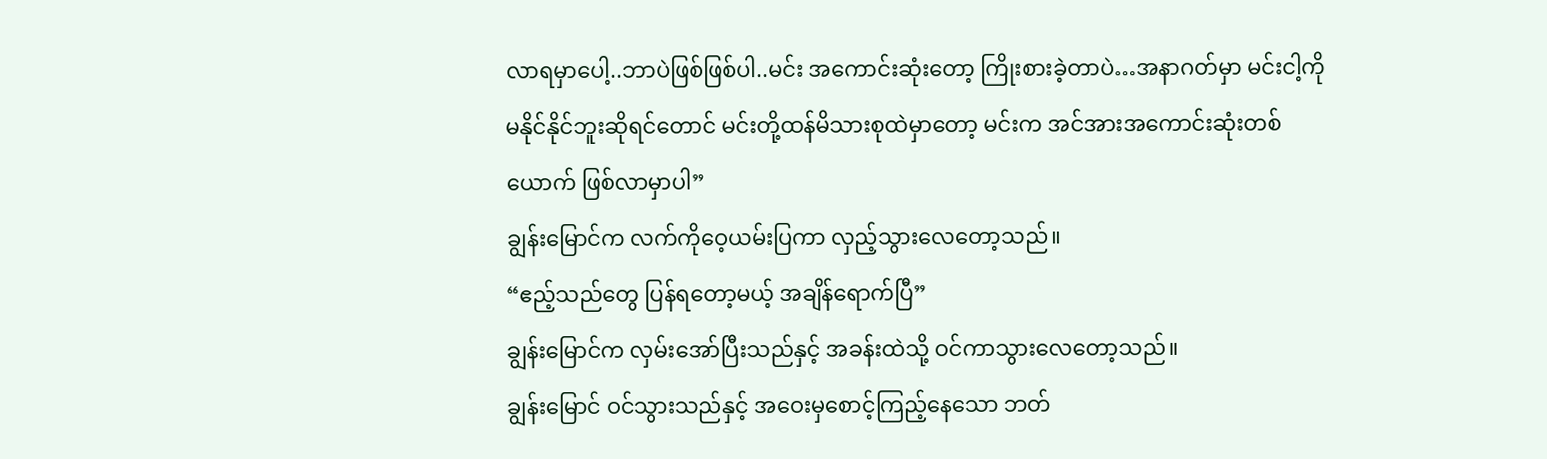လာရမှာပေါ့..ဘာပဲဖြစ်ဖြစ်ပါ..မင်း အကောင်းဆုံးတော့ ကြိုးစားခဲ့တာပဲ…အနာဂတ်မှာ မင်းငါ့ကို မနိုင်နိုင်ဘူးဆိုရင်တောင် မင်းတို့ထန်မိသားစုထဲမှာတော့ မင်းက အင်အားအကောင်းဆုံးတစ်ယောက် ဖြစ်လာမှာပါ”
ချွန်းမြောင်က လက်ကိုဝေ့ယမ်းပြကာ လှည့်သွားလေတော့သည်။
“ဧည့်သည်တွေ ပြန်ရတော့မယ့် အချိန်ရောက်ပြီ”
ချွန်းမြောင်က လှမ်းအော်ပြီးသည်နှင့် အခန်းထဲသို့ ဝင်ကာသွားလေတော့သည်။
ချွန်းမြောင် ဝင်သွားသည်နှင့် အဝေးမှစောင့်ကြည့်နေသော ဘတ်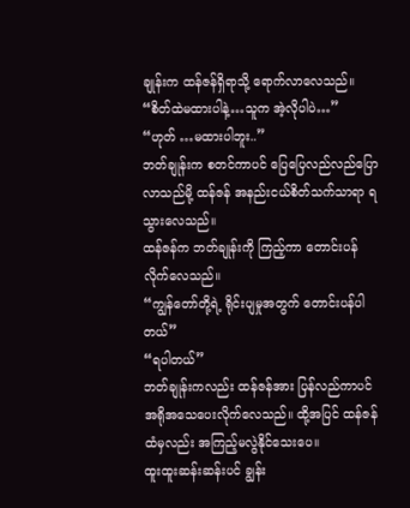ချုန်းက ထန်ဇန်ရှိရာသို့ ရောက်လာလေသည်။
“စိတ်ထဲမထားပါနဲ့…သူက အဲ့လိုပါပဲ…”
“ဟုတ် …မထားပါဘူး..”
ဘတ်ချုန်းက စတင်ကာပင် ပြေပြေလည်လည်ပြောလာသည်မို့ ထန်ဇန် အနည်းငယ်စိတ်သက်သာရာ ရသွားလေသည်။
ထန်ဇန်က ဘတ်ချုန်းကို ကြည့်ကာ တောင်းပန်လိုက်လေသည်။
“ကျွန်တော်တို့ရဲ့ ရိုင်းပျမှုအတွက် တောင်းပန်ပါတယ်”
“ရပါတယ်”
ဘတ်ချုန်းကလည်း ထန်ဇန်အား ပြန်လည်ကာပင် အရိုအသေပေးလိုက်လေသည်။ ထို့အပြင် ထန်ဇန်ထံမှလည်း အကြည့်မလွဲနိုင်သေးပေ။
ထူးထူးဆန်းဆန်းပင် ချွန်း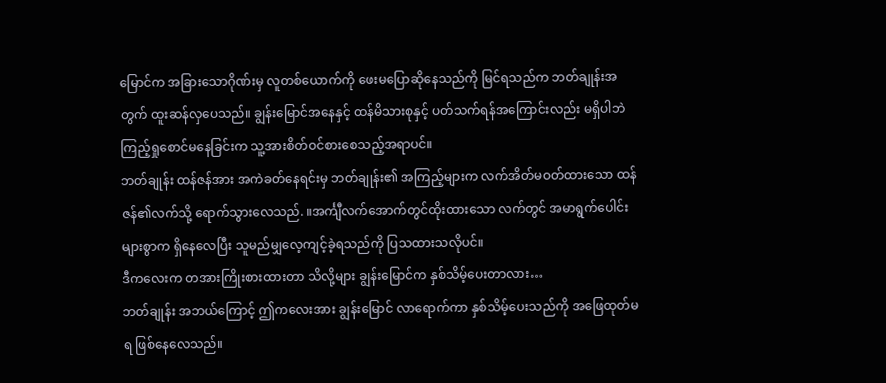မြောင်က အခြားသောဂိုဏ်းမှ လူတစ်ယောက်ကို ဖေးမပြောဆိုနေသည်ကို မြင်ရသည်က ဘတ်ချုန်းအတွက် ထူးဆန်လှပေသည်။ ချွန်းမြောင်အနေနှင့် ထန်မိသားစုနှင့် ပတ်သက်ရန်အကြောင်းလည်း မရှိပါဘဲ ကြည့်ရှုစောင်မနေခြင်းက သူ့အားစိတ်ဝင်စားစေသည့်အရာပင်။
ဘတ်ချုန်း ထန်ဇန်အား အကဲခတ်နေရင်းမှ ဘတ်ချုန်း၏ အကြည့်များက လက်အိတ်မဝတ်ထားသော ထန်ဇန်၏လက်သို့ ရောက်သွားလေသည်. ။အင်္ကျီလက်အောက်တွင်ထိုးထားသော လက်တွင် အမာရွက်ပေါင်းများစွာက ရှိနေလေပြီး သူမည်မျှလေ့ကျင့်ခဲ့ရသည်ကို ပြသထားသလိုပင်။
ဒီကလေးက တအားကြိုးစားထားတာ သိလို့များ ချွန်းမြောင်က နှစ်သိမ့်ပေးတာလား…
ဘတ်ချုန်း အဘယ်ကြောင့် ဤကလေးအား ချွန်းမြောင် လာရောက်ကာ နှစ်သိမ့်ပေးသည်ကို အဖြေထုတ်မရ ဖြစ်နေလေသည်။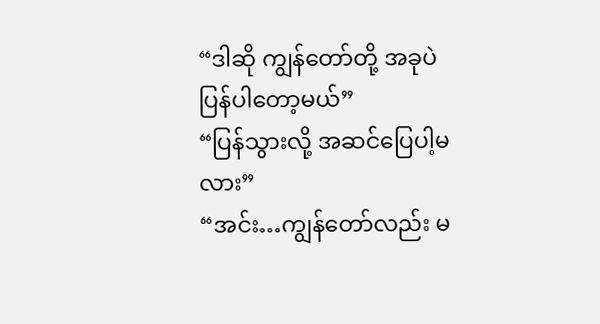“ဒါဆို ကျွန်တော်တို့ အခုပဲ ပြန်ပါတော့မယ်”
“ပြန်သွားလို့ အဆင်ပြေပါ့မလား”
“အင်း…ကျွန်တော်လည်း မ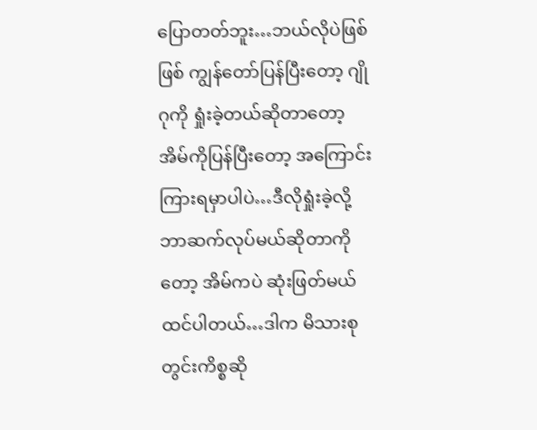ပြောတတ်ဘူး…ဘယ်လိုပဲဖြစ်ဖြစ် ကျွန်တော်ပြန်ပြီးတော့ ဂျိုဂုကို ရှုံးခဲ့တယ်ဆိုတာတော့ အိမ်ကိုပြန်ပြီးတော့ အကြောင်းကြားရမှာပါပဲ…ဒီလိုရှုံးခဲ့လို့ ဘာဆက်လုပ်မယ်ဆိုတာကိုတော့ အိမ်ကပဲ ဆုံးဖြတ်မယ်ထင်ပါတယ်…ဒါက မိသားစုတွင်းကိစ္စဆို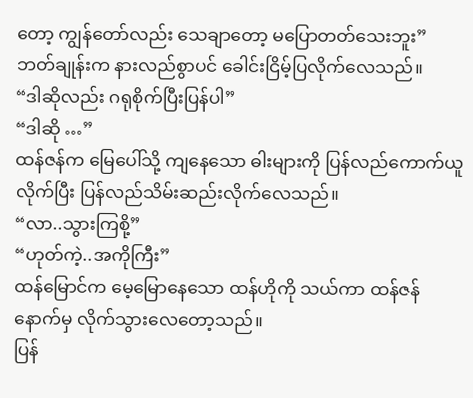တော့ ကျွန်တော်လည်း သေချာတော့ မပြောတတ်သေးဘူး”
ဘတ်ချုန်းက နားလည်စွာပင် ခေါင်းငြိမ့်ပြလိုက်လေသည်။
“ဒါဆိုလည်း ဂရုစိုက်ပြီးပြန်ပါ”
“ဒါဆို …”
ထန်ဇန်က မြေပေါ်သို့ ကျနေသော ဓါးများကို ပြန်လည်ကောက်ယူလိုက်ပြီး ပြန်လည်သိမ်းဆည်းလိုက်လေသည်။
“လာ..သွားကြစို့”
“ဟုတ်ကဲ့..အကိုကြီး”
ထန်မြောင်က မေ့မြောနေသော ထန်ဟိုကို သယ်ကာ ထန်ဇန်နောက်မှ လိုက်သွားလေတော့သည်။
ပြန်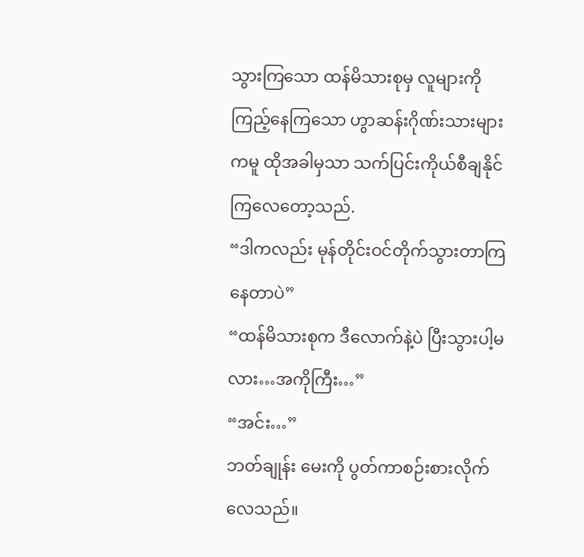သွားကြသော ထန်မိသားစုမှ လူများကို ကြည့်နေကြသော ဟွာဆန်းဂိုဏ်းသားများကမူ ထိုအခါမှသာ သက်ပြင်းကိုယ်စီချနိုင်ကြလေတော့သည်.
“ဒါကလည်း မုန်တိုင်းဝင်တိုက်သွားတာကြနေတာပဲ”
“ထန်မိသားစုက ဒီလောက်နဲ့ပဲ ပြီးသွားပါ့မလား…အကိုကြီး…”
“အင်း…”
ဘတ်ချုန်း မေးကို ပွတ်ကာစဉ်းစားလိုက်လေသည်။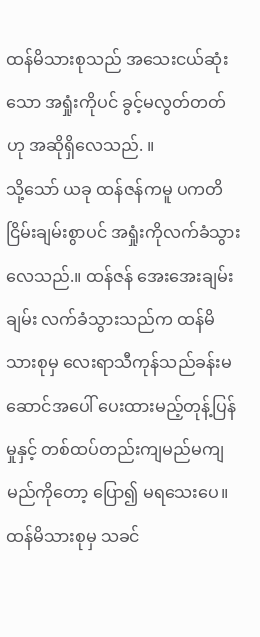ထန်မိသားစုသည် အသေးငယ်ဆုံးသော အရှုံးကိုပင် ခွင့်မလွတ်တတ် ဟု အဆိုရှိလေသည်. ။
သို့သော် ယခု ထန်ဇန်ကမူ ပကတိငြိမ်းချမ်းစွာပင် အရှုံးကိုလက်ခံသွားလေသည်.။ ထန်ဇန် အေးအေးချမ်းချမ်း လက်ခံသွားသည်က ထန်မိသားစုမှ လေးရာသီကုန်သည်ခန်းမဆောင်အပေါ် ပေးထားမည့်တုန့်ပြန်မှုနှင့် တစ်ထပ်တည်းကျမည်မကျမည်ကိုတော့ ပြော၍ မရသေးပေ။ ထန်မိသားစုမှ သခင်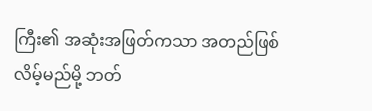ကြီး၏ အဆုံးအဖြတ်ကသာ အတည်ဖြစ်လိမ့်မည်မို့ ဘတ်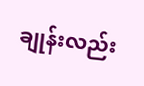ချုန်းလည်း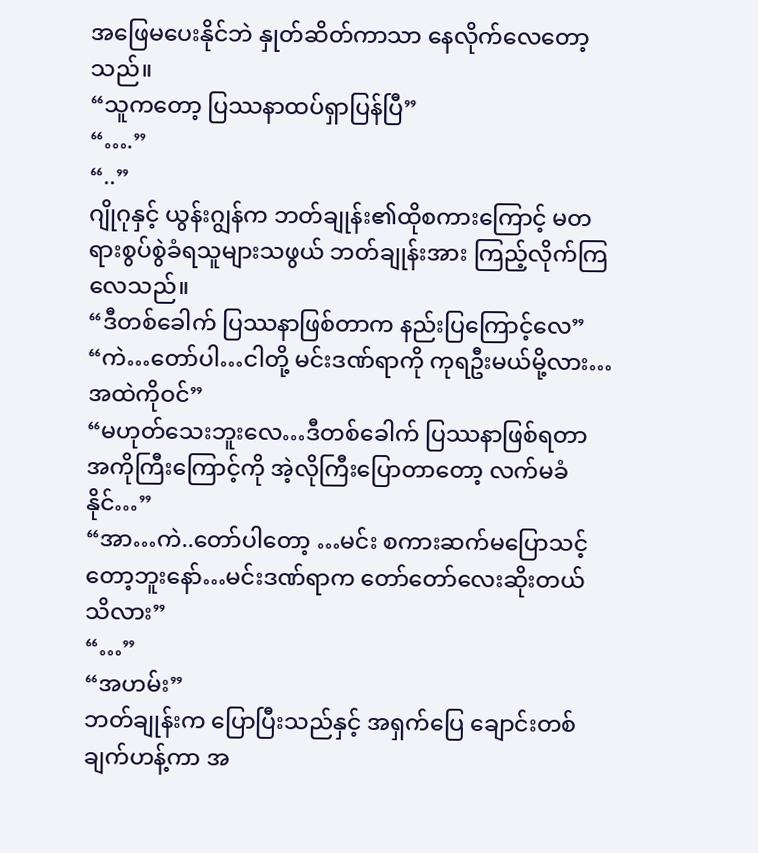အဖြေမပေးနိုင်ဘဲ နှုတ်ဆိတ်ကာသာ နေလိုက်လေတော့သည်။
“သူကတော့ ပြဿနာထပ်ရှာပြန်ပြီ”
“….”
“..”
ဂျိုဂုနှင့် ယွန်းဂျွန်က ဘတ်ချုန်း၏ထိုစကားကြောင့် မတရားစွပ်စွဲခံရသူများသဖွယ် ဘတ်ချုန်းအား ကြည့်လိုက်ကြလေသည်။
“ဒီတစ်ခေါက် ပြဿနာဖြစ်တာက နည်းပြကြောင့်လေ”
“ကဲ…တော်ပါ…ငါတို့ မင်းဒဏ်ရာကို ကုရဦးမယ်မို့လား…အထဲကိုဝင်”
“မဟုတ်သေးဘူးလေ…ဒီတစ်ခေါက် ပြဿနာဖြစ်ရတာ အကိုကြီးကြောင့်ကို အဲ့လိုကြီးပြောတာတော့ လက်မခံနိုင်…”
“အာ…ကဲ..တော်ပါတော့ …မင်း စကားဆက်မပြောသင့်တော့ဘူးနော်…မင်းဒဏ်ရာက တော်တော်လေးဆိုးတယ် သိလား”
“…”
“အဟမ်း”
ဘတ်ချုန်းက ပြောပြီးသည်နှင့် အရှက်ပြေ ချောင်းတစ်ချက်ဟန့်ကာ အ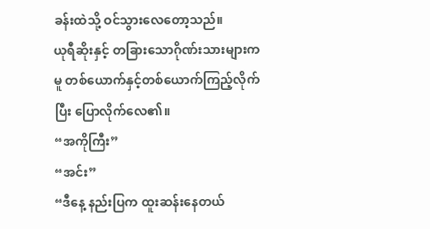ခန်းထဲသို့ ဝင်သွားလေတော့သည်။
ယုရီဆိုးနှင့် တခြားသောဂိုဏ်းသားများကမူ တစ်ယောက်နှင့်တစ်ယောက်ကြည့်လိုက်ပြီး ပြောလိုက်လေ၏။
“အကိုကြီး”
“အင်း”
“ဒီနေ့ နည်းပြက ထူးဆန်းနေတယ်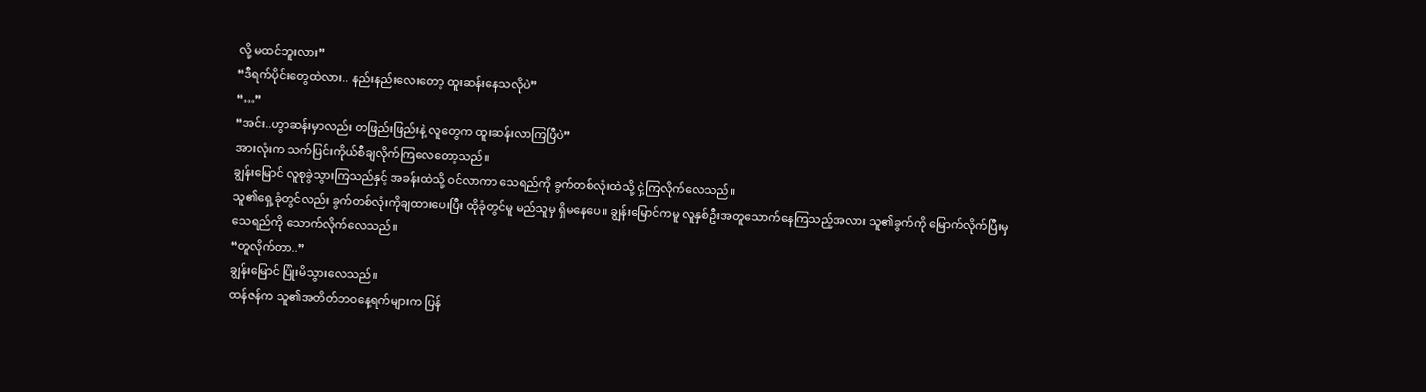လို့ မထင်ဘူးလား”
“ဒီရက်ပိုင်းတွေထဲလား.. နည်းနည်းလေးတော့ ထူးဆန်းနေသလိုပဲ”
“…”
“အင်း..ဟွာဆန်းမှာလည်း တဖြည်းဖြည်းနဲ့ လူတွေက ထူးဆန်းလာကြပြီပဲ”
အားလုံးက သက်ပြင်းကိုယ်စီချလိုက်ကြလေတော့သည်။
ချွန်းမြောင် လူစုခွဲသွားကြသည်နှင့် အခန်းထဲသို့ ဝင်လာကာ သေရည်ကို ခွက်တစ်လုံးထဲသို့ ငှဲ့ကြလိုက်လေသည်။
သူ၏ရှေ့ခုံတွင်လည်း ခွက်တစ်လုံးကိုချထားပေးပြီး ထိုခုံတွင်မူ မည်သူမှ ရှိမနေပေ။ ချွန်းမြောင်ကမူ လူနှစ်ဦးအတူသောက်နေကြသည့်အလား သူ၏ခွက်ကို မြောက်လိုက်ပြီးမှ သေရည်ကို သောက်လိုက်လေသည်။
“တူလိုက်တာ..”
ချွန်းမြောင် ပြုံးမိသွားလေသည်။
ထန်ဇန်က သူ၏အတိတ်ဘဝနေ့ရက်များက ပြန်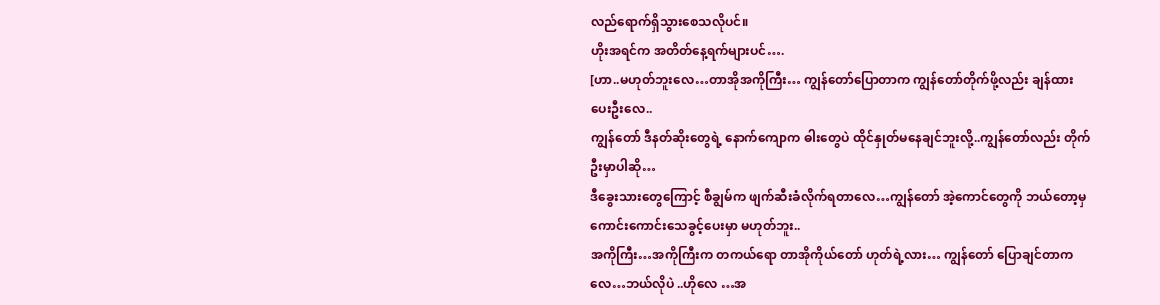လည်ရောက်ရှိသွားစေသလိုပင်။
ဟိုးအရင်က အတိတ်နေ့ရက်များပင်….
[ဟာ..မဟုတ်ဘူးလေ…တာအိုအကိုကြီး… ကျွန်တော်ပြောတာက ကျွန်တော်တိုက်ဖို့လည်း ချန်ထားပေးဦးလေ..
ကျွန်တော် ဒီနတ်ဆိုးတွေရဲ့ နောက်ကျောက ဓါးတွေပဲ ထိုင်နှုတ်မနေချင်ဘူးလို့..ကျွန်တော်လည်း တိုက်ဦးမှာပါဆို…
ဒီခွေးသားတွေကြောင့် စီချွမ်က ဖျက်ဆီးခံလိုက်ရတာလေ…ကျွန်တော် အဲ့ကောင်တွေကို ဘယ်တော့မှ ကောင်းကောင်းသေခွင့်ပေးမှာ မဟုတ်ဘူး..
အကိုကြီး…အကိုကြီးက တကယ်ရော တာအိုကိုယ်တော် ဟုတ်ရဲ့လား… ကျွန်တော် ပြောချင်တာကလေ…ဘယ်လိုပဲ ..ဟိုလေ …အ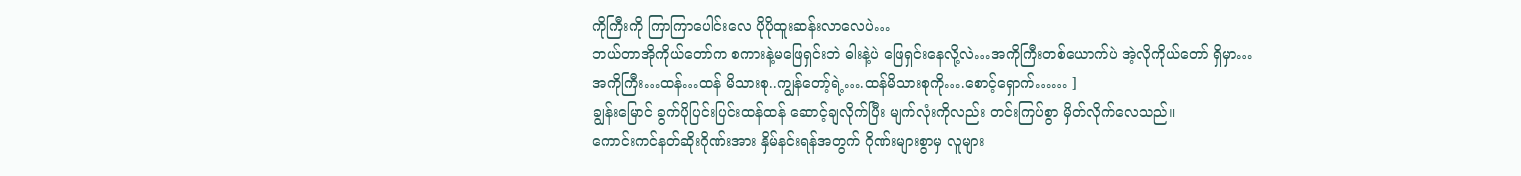ကိုကြီးကို ကြာကြာပေါင်းလေ ပိုပိုထူးဆန်းလာလေပဲ…
ဘယ်တာအိုကိုယ်တော်က စကားနဲ့မဖြေရှင်းဘဲ ဓါးနဲ့ပဲ ဖြေရှင်းနေလို့လဲ…အကိုကြီးတစ်ယောက်ပဲ အဲ့လိုကိုယ်တော် ရှိမှာ…
အကိုကြီး…ထန်…ထန် မိသားစု..ကျွန်တော့်ရဲ့….ထန်မိသားစုကို….စောင့်ရှောက်…… ]
ချွန်းမြောင် ခွက်ပိုပြင်းပြင်းထန်ထန် ဆောင့်ချလိုက်ပြီး မျက်လုံးကိုလည်း တင်းကြပ်စွာ မှိတ်လိုက်လေသည်။
ကောင်းကင်နတ်ဆိုးဂိုဏ်းအား နှိမ်နင်းရန်အတွက် ဂိုဏ်းများစွာမှ လူများ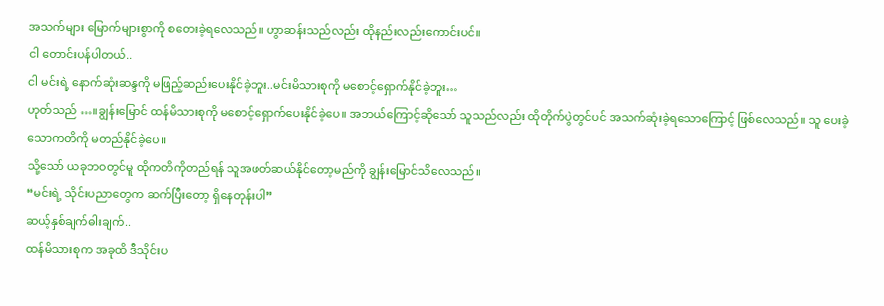အသက်များ မြောက်များစွာကို စတေးခဲ့ရလေသည်။ ဟွာဆန်းသည်လည်း ထိုနည်းလည်းကောင်းပင်။
ငါ တောင်းပန်ပါတယ်..
ငါ မင်းရဲ့ နောက်ဆုံးဆန္ဒကို မဖြည့်ဆည်းပေးနိုင်ခဲ့ဘူး..မင်းမိသားစုကို မစောင့်ရှောက်နိုင်ခဲ့ဘူး…
ဟုတ်သည် …။ချွန်းမြောင် ထန်မိသားစုကို မစောင့်ရှောက်ပေးနိုင်ခဲ့ပေ။ အဘယ်ကြောင့်ဆိုသော် သူသည်လည်း ထိုတိုက်ပွဲတွင်ပင် အသက်ဆုံးခဲ့ရသောကြောင့် ဖြစ်လေသည်။ သူ ပေးခဲ့သောကတိကို မတည်နိုင်ခဲ့ပေ။
သို့သော် ယခုဘဝတွင်မူ ထိုကတိကိုတည်ရန် သူအဖတ်ဆယ်နိုင်တော့မည်ကို ချွန်းမြောင်သိလေသည်။
“မင်းရဲ့ သိုင်းပညာတွေက ဆက်ပြီးတော့ ရှိနေတုန်းပါ”
ဆယ့်နှစ်ချက်ဓါးချက်..
ထန်မိသားစုက အခုထိ ဒီသိုင်းပ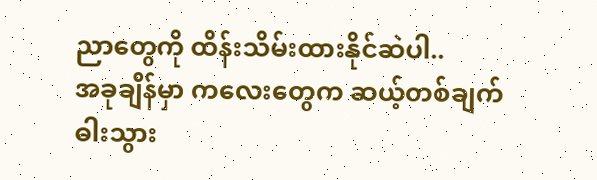ညာတွေကို ထိန်းသိမ်းထားနိုင်ဆဲပါ..
အခုချိန်မှာ ကလေးတွေက ဆယ့်တစ်ချက်ဓါးသွား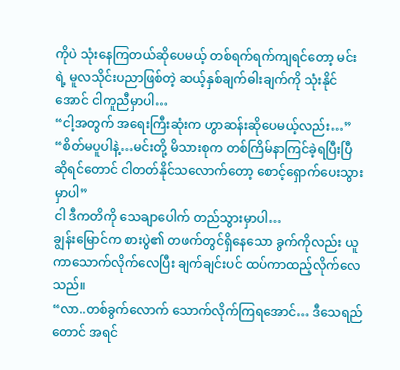ကိုပဲ သုံးနေကြတယ်ဆိုပေမယ့် တစ်ရက်ရက်ကျရင်တော့ မင်းရဲ့ မူလသိုင်းပညာဖြစ်တဲ့ ဆယ့်နှစ်ချက်ဓါးချက်ကို သုံးနိုင်အောင် ငါကူညီမှာပါ…
“ငါ့အတွက် အရေးကြီးဆုံးက ဟွာဆန်းဆိုပေမယ့်လည်း…”
“စိတ်မပူပါနဲ့…မင်းတို့ မိသားစုက တစ်ကြိမ်နာကြင်ခဲ့ရပြီးပြီဆိုရင်တောင် ငါတတ်နိုင်သလောက်တော့ စောင့်ရှောက်ပေးသွားမှာပါ”
ငါ ဒီကတိကို သေချာပေါက် တည်သွားမှာပါ…
ချွန်းမြောင်က စားပွဲ၏ တဖက်တွင်ရှိနေသော ခွက်ကိုလည်း ယူကာသောက်လိုက်လေပြီး ချက်ချင်းပင် ထပ်ကာထည့်လိုက်လေသည်။
“လာ..တစ်ခွက်လောက် သောက်လိုက်ကြရအောင်… ဒီသေရည်တောင် အရင်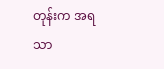တုန်းက အရသာ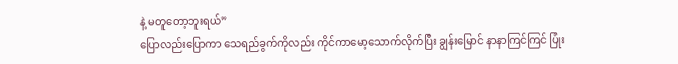နဲ့ မတူတော့ဘူးရယ်”
ပြောလည်းပြောကာ သေရည်ခွက်ကိုလည်း ကိုင်ကာမော့သောက်လိုက်ပြီး ချွန်းမြောင် နာနာကြင်ကြင် ပြုံး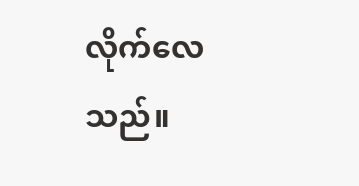လိုက်လေသည်။